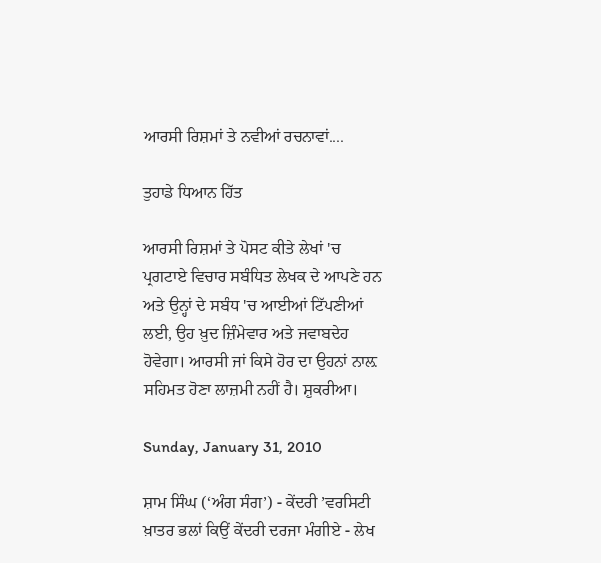ਆਰਸੀ ਰਿਸ਼ਮਾਂ ਤੇ ਨਵੀਆਂ ਰਚਨਾਵਾਂ....

ਤੁਹਾਡੇ ਧਿਆਨ ਹਿੱਤ

ਆਰਸੀ ਰਿਸ਼ਮਾਂ ਤੇ ਪੋਸਟ ਕੀਤੇ ਲੇਖਾਂ 'ਚ ਪ੍ਰਗਟਾਏ ਵਿਚਾਰ ਸਬੰਧਿਤ ਲੇਖਕ ਦੇ ਆਪਣੇ ਹਨ ਅਤੇ ਉਨ੍ਹਾਂ ਦੇ ਸਬੰਧ 'ਚ ਆਈਆਂ ਟਿੱਪਣੀਆਂ ਲਈ, ਉਹ ਖ਼ੁਦ ਜ਼ਿੰਮੇਵਾਰ ਅਤੇ ਜਵਾਬਦੇਹ ਹੋਵੇਗਾ। ਆਰਸੀ ਜਾਂ ਕਿਸੇ ਹੋਰ ਦਾ ਉਹਨਾਂ ਨਾਲ਼ ਸਹਿਮਤ ਹੋਣਾ ਲਾਜ਼ਮੀ ਨਹੀਂ ਹੈ। ਸ਼ੁਕਰੀਆ।

Sunday, January 31, 2010

ਸ਼ਾਮ ਸਿੰਘ (‘ਅੰਗ ਸੰਗ’) - ਕੇਂਦਰੀ ’ਵਰਸਿਟੀ ਖ਼ਾਤਰ ਭਲਾਂ ਕਿਉਂ ਕੇਂਦਰੀ ਦਰਜਾ ਮੰਗੀਏ - ਲੇਖ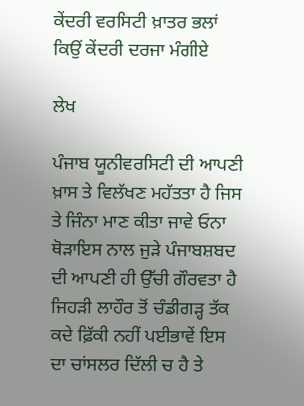ਕੇਂਦਰੀ ਵਰਸਿਟੀ ਖ਼ਾਤਰ ਭਲਾਂ ਕਿਉਂ ਕੇਂਦਰੀ ਦਰਜਾ ਮੰਗੀਏ

ਲੇਖ

ਪੰਜਾਬ ਯੂਨੀਵਰਸਿਟੀ ਦੀ ਆਪਣੀ ਖ਼ਾਸ ਤੇ ਵਿਲੱਖਣ ਮਹੱਤਤਾ ਹੈ ਜਿਸ ਤੇ ਜਿੰਨਾ ਮਾਣ ਕੀਤਾ ਜਾਵੇ ਓਨਾ ਥੋੜਾਇਸ ਨਾਲ ਜੁੜੇ ਪੰਜਾਬਸ਼ਬਦ ਦੀ ਆਪਣੀ ਹੀ ਉੱਚੀ ਗੌਰਵਤਾ ਹੈ ਜਿਹੜੀ ਲਾਹੌਰ ਤੋਂ ਚੰਡੀਗੜ੍ਹ ਤੱਕ ਕਦੇ ਫ਼ਿੱਕੀ ਨਹੀਂ ਪਈਭਾਵੇਂ ਇਸ ਦਾ ਚਾਂਸਲਰ ਦਿੱਲੀ ਚ ਹੈ ਤੇ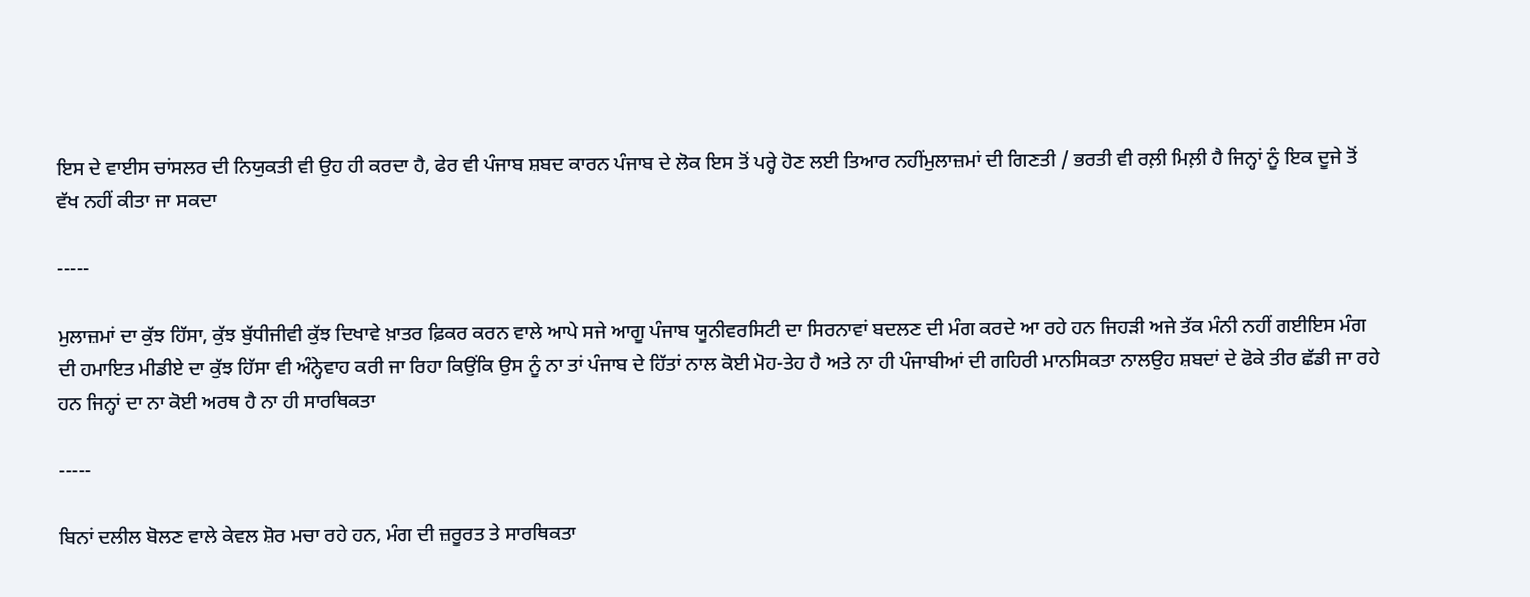ਇਸ ਦੇ ਵਾਈਸ ਚਾਂਸਲਰ ਦੀ ਨਿਯੁਕਤੀ ਵੀ ਉਹ ਹੀ ਕਰਦਾ ਹੈ, ਫੇਰ ਵੀ ਪੰਜਾਬ ਸ਼ਬਦ ਕਾਰਨ ਪੰਜਾਬ ਦੇ ਲੋਕ ਇਸ ਤੋਂ ਪਰ੍ਹੇ ਹੋਣ ਲਈ ਤਿਆਰ ਨਹੀਂਮੁਲਾਜ਼ਮਾਂ ਦੀ ਗਿਣਤੀ / ਭਰਤੀ ਵੀ ਰਲ਼ੀ ਮਿਲ਼ੀ ਹੈ ਜਿਨ੍ਹਾਂ ਨੂੰ ਇਕ ਦੂਜੇ ਤੋਂ ਵੱਖ ਨਹੀਂ ਕੀਤਾ ਜਾ ਸਕਦਾ

-----

ਮੁਲਾਜ਼ਮਾਂ ਦਾ ਕੁੱਝ ਹਿੱਸਾ, ਕੁੱਝ ਬੁੱਧੀਜੀਵੀ ਕੁੱਝ ਦਿਖਾਵੇ ਖ਼ਾਤਰ ਫ਼ਿਕਰ ਕਰਨ ਵਾਲੇ ਆਪੇ ਸਜੇ ਆਗੂ ਪੰਜਾਬ ਯੂਨੀਵਰਸਿਟੀ ਦਾ ਸਿਰਨਾਵਾਂ ਬਦਲਣ ਦੀ ਮੰਗ ਕਰਦੇ ਆ ਰਹੇ ਹਨ ਜਿਹੜੀ ਅਜੇ ਤੱਕ ਮੰਨੀ ਨਹੀਂ ਗਈਇਸ ਮੰਗ ਦੀ ਹਮਾਇਤ ਮੀਡੀਏ ਦਾ ਕੁੱਝ ਹਿੱਸਾ ਵੀ ਅੰਨ੍ਹੇਵਾਹ ਕਰੀ ਜਾ ਰਿਹਾ ਕਿਉਂਕਿ ਉਸ ਨੂੰ ਨਾ ਤਾਂ ਪੰਜਾਬ ਦੇ ਹਿੱਤਾਂ ਨਾਲ ਕੋਈ ਮੋਹ-ਤੇਹ ਹੈ ਅਤੇ ਨਾ ਹੀ ਪੰਜਾਬੀਆਂ ਦੀ ਗਹਿਰੀ ਮਾਨਸਿਕਤਾ ਨਾਲਉਹ ਸ਼ਬਦਾਂ ਦੇ ਫੋਕੇ ਤੀਰ ਛੱਡੀ ਜਾ ਰਹੇ ਹਨ ਜਿਨ੍ਹਾਂ ਦਾ ਨਾ ਕੋਈ ਅਰਥ ਹੈ ਨਾ ਹੀ ਸਾਰਥਿਕਤਾ

-----

ਬਿਨਾਂ ਦਲੀਲ ਬੋਲਣ ਵਾਲੇ ਕੇਵਲ ਸ਼ੋਰ ਮਚਾ ਰਹੇ ਹਨ, ਮੰਗ ਦੀ ਜ਼ਰੂਰਤ ਤੇ ਸਾਰਥਿਕਤਾ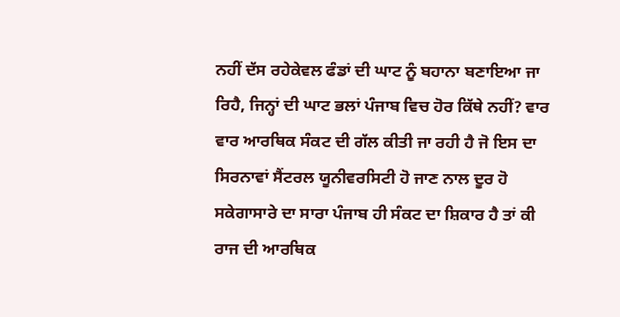ਨਹੀਂ ਦੱਸ ਰਹੇਕੇਵਲ ਫੰਡਾਂ ਦੀ ਘਾਟ ਨੂੰ ਬਹਾਨਾ ਬਣਾਇਆ ਜਾ ਰਿਹੈ, ਜਿਨ੍ਹਾਂ ਦੀ ਘਾਟ ਭਲਾਂ ਪੰਜਾਬ ਵਿਚ ਹੋਰ ਕਿੱਥੇ ਨਹੀਂ? ਵਾਰ ਵਾਰ ਆਰਥਿਕ ਸੰਕਟ ਦੀ ਗੱਲ ਕੀਤੀ ਜਾ ਰਹੀ ਹੈ ਜੋ ਇਸ ਦਾ ਸਿਰਨਾਵਾਂ ਸੈਂਟਰਲ ਯੂਨੀਵਰਸਿਟੀ ਹੋ ਜਾਣ ਨਾਲ ਦੂਰ ਹੋ ਸਕੇਗਾਸਾਰੇ ਦਾ ਸਾਰਾ ਪੰਜਾਬ ਹੀ ਸੰਕਟ ਦਾ ਸ਼ਿਕਾਰ ਹੈ ਤਾਂ ਕੀ ਰਾਜ ਦੀ ਆਰਥਿਕ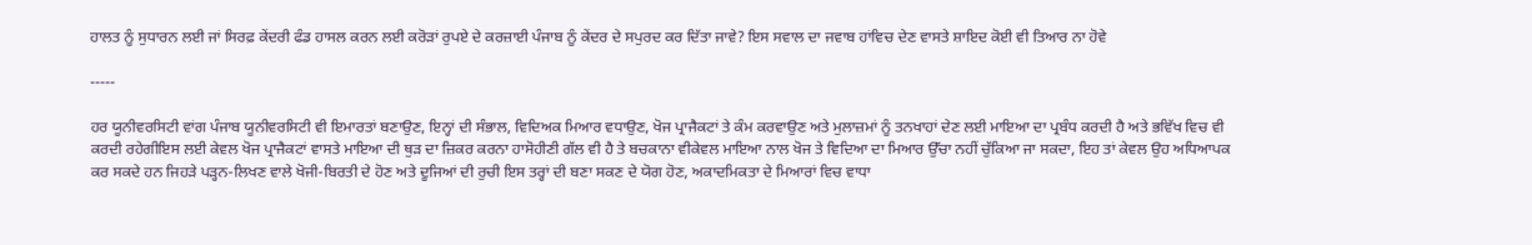ਹਾਲਤ ਨੂੰ ਸੁਧਾਰਨ ਲਈ ਜਾਂ ਸਿਰਫ਼ ਕੇਂਦਰੀ ਫੰਡ ਹਾਸਲ ਕਰਨ ਲਈ ਕਰੋੜਾਂ ਰੁਪਏ ਦੇ ਕਰਜ਼ਾਈ ਪੰਜਾਬ ਨੂੰ ਕੇਂਦਰ ਦੇ ਸਪੁਰਦ ਕਰ ਦਿੱਤਾ ਜਾਵੇ? ਇਸ ਸਵਾਲ ਦਾ ਜਵਾਬ ਹਾਂਵਿਚ ਦੇਣ ਵਾਸਤੇ ਸ਼ਾਇਦ ਕੋਈ ਵੀ ਤਿਆਰ ਨਾ ਹੋਵੇ

-----

ਹਰ ਯੂਨੀਵਰਸਿਟੀ ਵਾਂਗ ਪੰਜਾਬ ਯੂਨੀਵਰਸਿਟੀ ਵੀ ਇਮਾਰਤਾਂ ਬਣਾਉਣ, ਇਨ੍ਹਾਂ ਦੀ ਸੰਭਾਲ, ਵਿਦਿਅਕ ਮਿਆਰ ਵਧਾਉਣ, ਖੋਜ ਪ੍ਰਾਜੈਕਟਾਂ ਤੇ ਕੰਮ ਕਰਵਾਉਣ ਅਤੇ ਮੁਲਾਜ਼ਮਾਂ ਨੂੰ ਤਨਖਾਹਾਂ ਦੇਣ ਲਈ ਮਾਇਆ ਦਾ ਪ੍ਰਬੰਧ ਕਰਦੀ ਹੈ ਅਤੇ ਭਵਿੱਖ ਵਿਚ ਵੀ ਕਰਦੀ ਰਹੇਗੀਇਸ ਲਈ ਕੇਵਲ ਖੋਜ ਪ੍ਰਾਜੈਕਟਾਂ ਵਾਸਤੇ ਮਾਇਆ ਦੀ ਥੁੜ ਦਾ ਜ਼ਿਕਰ ਕਰਨਾ ਹਾਸੋਹੀਣੀ ਗੱਲ ਵੀ ਹੈ ਤੇ ਬਚਕਾਨਾ ਵੀਕੇਵਲ ਮਾਇਆ ਨਾਲ ਖੋਜ ਤੇ ਵਿਦਿਆ ਦਾ ਮਿਆਰ ਉੱਚਾ ਨਹੀਂ ਚੁੱਕਿਆ ਜਾ ਸਕਦਾ, ਇਹ ਤਾਂ ਕੇਵਲ ਉਹ ਅਧਿਆਪਕ ਕਰ ਸਕਦੇ ਹਨ ਜਿਹੜੇ ਪੜ੍ਹਨ-ਲਿਖਣ ਵਾਲੇ ਖੋਜੀ-ਬਿਰਤੀ ਦੇ ਹੋਣ ਅਤੇ ਦੂਜਿਆਂ ਦੀ ਰੁਚੀ ਇਸ ਤਰ੍ਹਾਂ ਦੀ ਬਣਾ ਸਕਣ ਦੇ ਯੋਗ ਹੋਣ, ਅਕਾਦਮਿਕਤਾ ਦੇ ਮਿਆਰਾਂ ਵਿਚ ਵਾਧਾ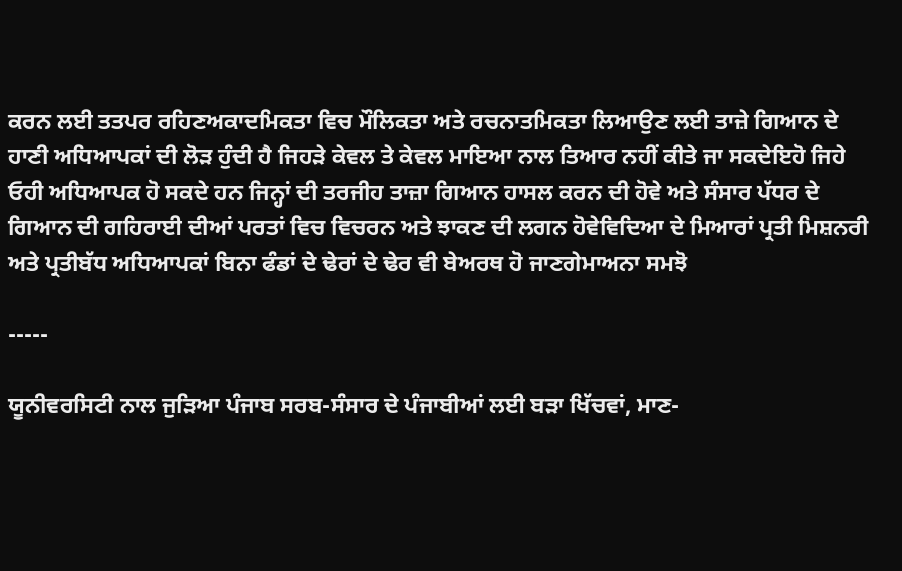ਕਰਨ ਲਈ ਤਤਪਰ ਰਹਿਣਅਕਾਦਮਿਕਤਾ ਵਿਚ ਮੌਲਿਕਤਾ ਅਤੇ ਰਚਨਾਤਮਿਕਤਾ ਲਿਆਉਣ ਲਈ ਤਾਜ਼ੇ ਗਿਆਨ ਦੇ ਹਾਣੀ ਅਧਿਆਪਕਾਂ ਦੀ ਲੋੜ ਹੁੰਦੀ ਹੈ ਜਿਹੜੇ ਕੇਵਲ ਤੇ ਕੇਵਲ ਮਾਇਆ ਨਾਲ ਤਿਆਰ ਨਹੀਂ ਕੀਤੇ ਜਾ ਸਕਦੇਇਹੋ ਜਿਹੇ ਓਹੀ ਅਧਿਆਪਕ ਹੋ ਸਕਦੇ ਹਨ ਜਿਨ੍ਹਾਂ ਦੀ ਤਰਜੀਹ ਤਾਜ਼ਾ ਗਿਆਨ ਹਾਸਲ ਕਰਨ ਦੀ ਹੋਵੇ ਅਤੇ ਸੰਸਾਰ ਪੱਧਰ ਦੇ ਗਿਆਨ ਦੀ ਗਹਿਰਾਈ ਦੀਆਂ ਪਰਤਾਂ ਵਿਚ ਵਿਚਰਨ ਅਤੇ ਝਾਕਣ ਦੀ ਲਗਨ ਹੋਵੇਵਿਦਿਆ ਦੇ ਮਿਆਰਾਂ ਪ੍ਰਤੀ ਮਿਸ਼ਨਰੀ ਅਤੇ ਪ੍ਰਤੀਬੱਧ ਅਧਿਆਪਕਾਂ ਬਿਨਾ ਫੰਡਾਂ ਦੇ ਢੇਰਾਂ ਦੇ ਢੇਰ ਵੀ ਬੇਅਰਥ ਹੋ ਜਾਣਗੇਮਾਅਨਾ ਸਮਝੋ

-----

ਯੂਨੀਵਰਸਿਟੀ ਨਾਲ ਜੁੜਿਆ ਪੰਜਾਬ ਸਰਬ-ਸੰਸਾਰ ਦੇ ਪੰਜਾਬੀਆਂ ਲਈ ਬੜਾ ਖਿੱਚਵਾਂ, ਮਾਣ-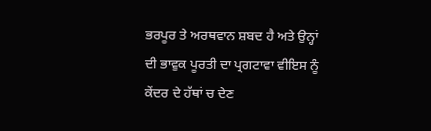ਭਰਪੂਰ ਤੇ ਅਰਥਵਾਨ ਸ਼ਬਦ ਹੈ ਅਤੇ ਉਨ੍ਹਾਂ ਦੀ ਭਾਵੁਕ ਪੂਰਤੀ ਦਾ ਪ੍ਰਗਟਾਵਾ ਵੀਇਸ ਨੂੰ ਕੇਂਦਰ ਦੇ ਹੱਥਾਂ ਚ ਦੇਣ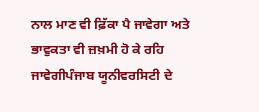ਨਾਲ ਮਾਣ ਵੀ ਫ਼ਿੱਕਾ ਪੈ ਜਾਵੇਗਾ ਅਤੇ ਭਾਵੁਕਤਾ ਵੀ ਜ਼ਖ਼ਮੀ ਹੋ ਕੇ ਰਹਿ ਜਾਵੇਗੀਪੰਜਾਬ ਯੂਨੀਵਰਸਿਟੀ ਦੇ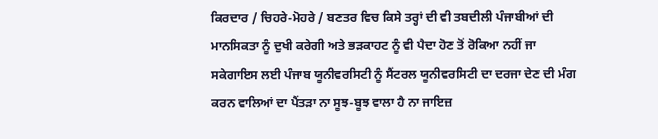ਕਿਰਦਾਰ / ਚਿਹਰੇ-ਮੋਹਰੇ / ਬਣਤਰ ਵਿਚ ਕਿਸੇ ਤਰ੍ਹਾਂ ਦੀ ਵੀ ਤਬਦੀਲੀ ਪੰਜਾਬੀਆਂ ਦੀ ਮਾਨਸਿਕਤਾ ਨੂੰ ਦੁਖੀ ਕਰੇਗੀ ਅਤੇ ਭੜਕਾਹਟ ਨੂੰ ਵੀ ਪੈਦਾ ਹੋਣ ਤੋਂ ਰੋਕਿਆ ਨਹੀਂ ਜਾ ਸਕੇਗਾਇਸ ਲਈ ਪੰਜਾਬ ਯੂਨੀਵਰਸਿਟੀ ਨੂੰ ਸੈਂਟਰਲ ਯੂਨੀਵਰਸਿਟੀ ਦਾ ਦਰਜਾ ਦੇਣ ਦੀ ਮੰਗ ਕਰਨ ਵਾਲਿਆਂ ਦਾ ਪੈਂਤੜਾ ਨਾ ਸੂਝ-ਬੂਝ ਵਾਲਾ ਹੈ ਨਾ ਜਾਇਜ਼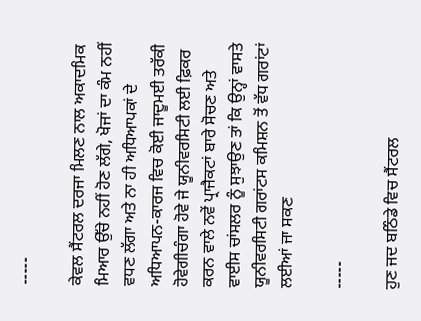-----

ਕੇਵਲ ਸੈਂਟਰਲ ਦਰਜਾ ਮਿਲਣ ਨਾਲ ਅਕਾਦਮਿਕ ਮਿਆਰ ਉੱਚੇ ਨਹੀਂ ਹੋਣ ਲੱਗੇ, ਖੋਜਾਂ ਦਾ ਕੰਮ ਨਹੀਂ ਵਧਣ ਲੱਗਾ ਅਤੇ ਨਾ ਹੀ ਅਧਿਆਪਕਾਂ ਦੇ ਅਧਿਆਪਨ-ਕਾਰਜ ਵਿਚ ਕੋਈ ਜਾਦੂਮਈ ਤਰੱਕੀ ਹੋਵੇਗੀਚੰਗਾ ਹੋਵੇ ਜੇ ਯੂਨੀਵਰਸਿਟੀ ਲਈ ਫ਼ਿਕਰ ਕਰਨ ਵਾਲੇ ਨਵੇਂ ਪ੍ਰਾਜੈਕਟਾਂ ਬਾਰੇ ਸੋਚਣ ਅਤੇ ਵਾਈਸ ਚਾਂਸਲਰ ਨੂੰ ਸੁਝਾਉਣ ਤਾਂ ਕਿ ਉਨ੍ਹਾਂ ਵਾਸਤੇ ਯੂਨੀਵਰਸਿਟੀ ਗਰਾਂਟਸ ਕਮਿਸ਼ਨ ਤੋਂ ਵੱਧ ਗਰਾਂਟਾਂ ਲਈਆਂ ਜਾ ਸਕਣ

-----

ਹੁਣ ਜਦ ਬਠਿੰਡੇ ਵਿਚ ਸੈਂਟਰਲ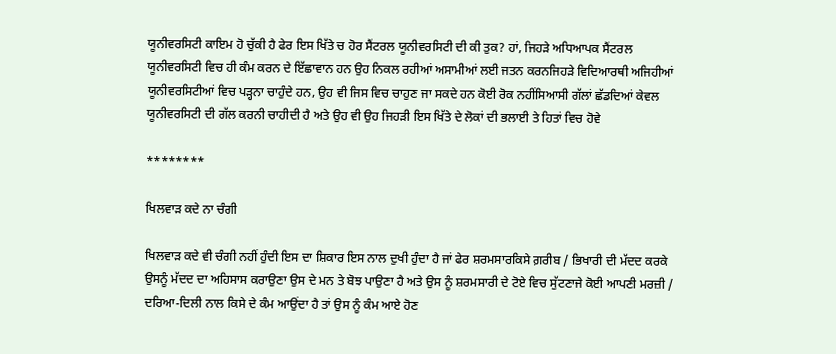ਯੂਨੀਵਰਸਿਟੀ ਕਾਇਮ ਹੋ ਚੁੱਕੀ ਹੈ ਫੇਰ ਇਸ ਖਿੱਤੇ ਚ ਹੋਰ ਸੈਂਟਰਲ ਯੂਨੀਵਰਸਿਟੀ ਦੀ ਕੀ ਤੁਕ? ਹਾਂ, ਜਿਹੜੇ ਅਧਿਆਪਕ ਸੈਂਟਰਲ ਯੂਨੀਵਰਸਿਟੀ ਵਿਚ ਹੀ ਕੰਮ ਕਰਨ ਦੇ ਇੱਛਾਵਾਨ ਹਨ ਉਹ ਨਿਕਲ ਰਹੀਆਂ ਅਸਾਮੀਆਂ ਲਈ ਜਤਨ ਕਰਨਜਿਹੜੇ ਵਿਦਿਆਰਥੀ ਅਜਿਹੀਆਂ ਯੂਨੀਵਰਸਿਟੀਆਂ ਵਿਚ ਪੜ੍ਹਨਾ ਚਾਹੁੰਦੇ ਹਨ, ਉਹ ਵੀ ਜਿਸ ਵਿਚ ਚਾਹੁਣ ਜਾ ਸਕਦੇ ਹਨ ਕੋਈ ਰੋਕ ਨਹੀਂਸਿਆਸੀ ਗੱਲਾਂ ਛੱਡਦਿਆਂ ਕੇਵਲ ਯੂਨੀਵਰਸਿਟੀ ਦੀ ਗੱਲ ਕਰਨੀ ਚਾਹੀਦੀ ਹੈ ਅਤੇ ਉਹ ਵੀ ਉਹ ਜਿਹੜੀ ਇਸ ਖਿੱਤੇ ਦੇ ਲੋਕਾਂ ਦੀ ਭਲਾਈ ਤੇ ਹਿਤਾਂ ਵਿਚ ਹੋਵੇ

********

ਖਿਲਵਾੜ ਕਦੇ ਨਾ ਚੰਗੀ

ਖਿਲਵਾੜ ਕਦੇ ਵੀ ਚੰਗੀ ਨਹੀਂ ਹੁੰਦੀ ਇਸ ਦਾ ਸ਼ਿਕਾਰ ਇਸ ਨਾਲ ਦੁਖੀ ਹੁੰਦਾ ਹੈ ਜਾਂ ਫੇਰ ਸ਼ਰਮਸਾਰਕਿਸੇ ਗ਼ਰੀਬ / ਭਿਖਾਰੀ ਦੀ ਮੱਦਦ ਕਰਕੇ ਉਸਨੂੰ ਮੱਦਦ ਦਾ ਅਹਿਸਾਸ ਕਰਾਉਣਾ ਉਸ ਦੇ ਮਨ ਤੇ ਬੋਝ ਪਾਉਣਾ ਹੈ ਅਤੇ ਉਸ ਨੂੰ ਸ਼ਰਮਸਾਰੀ ਦੇ ਟੋਏ ਵਿਚ ਸੁੱਟਣਾਜੇ ਕੋਈ ਆਪਣੀ ਮਰਜ਼ੀ / ਦਰਿਆ-ਦਿਲੀ ਨਾਲ ਕਿਸੇ ਦੇ ਕੰਮ ਆਉਂਦਾ ਹੈ ਤਾਂ ਉਸ ਨੂੰ ਕੰਮ ਆਏ ਹੋਣ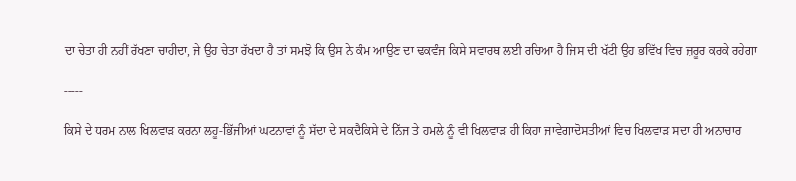ਦਾ ਚੇਤਾ ਹੀ ਨਹੀਂ ਰੱਖਣਾ ਚਾਹੀਦਾ, ਜੇ ਉਹ ਚੇਤਾ ਰੱਖਦਾ ਹੈ ਤਾਂ ਸਮਝੋ ਕਿ ਉਸ ਨੇ ਕੰਮ ਆਉਣ ਦਾ ਢਕਵੰਜ ਕਿਸੇ ਸਵਾਰਥ ਲਈ ਰਚਿਆ ਹੈ ਜਿਸ ਦੀ ਖੱਟੀ ਉਹ ਭਵਿੱਖ ਵਿਚ ਜ਼ਰੂਰ ਕਰਕੇ ਰਹੇਗਾ

-----

ਕਿਸੇ ਦੇ ਧਰਮ ਨਾਲ ਖਿਲਵਾੜ ਕਰਨਾ ਲਹੂ-ਭਿੱਜੀਆਂ ਘਟਨਾਵਾਂ ਨੂੰ ਸੱਦਾ ਦੇ ਸਕਦੈਕਿਸੇ ਦੇ ਨਿੱਜ ਤੇ ਹਮਲੇ ਨੂੰ ਵੀ ਖਿਲਵਾੜ ਹੀ ਕਿਹਾ ਜਾਵੇਗਾਦੋਸਤੀਆਂ ਵਿਚ ਖਿਲਵਾੜ ਸਦਾ ਹੀ ਅਨਾਚਾਰ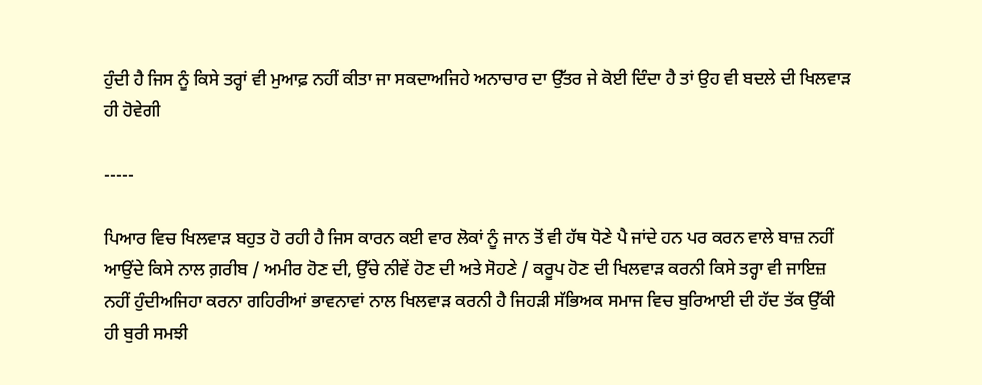ਹੁੰਦੀ ਹੈ ਜਿਸ ਨੂੰ ਕਿਸੇ ਤਰ੍ਹਾਂ ਵੀ ਮੁਆਫ਼ ਨਹੀਂ ਕੀਤਾ ਜਾ ਸਕਦਾਅਜਿਹੇ ਅਨਾਚਾਰ ਦਾ ਉੱਤਰ ਜੇ ਕੋਈ ਦਿੰਦਾ ਹੈ ਤਾਂ ਉਹ ਵੀ ਬਦਲੇ ਦੀ ਖਿਲਵਾੜ ਹੀ ਹੋਵੇਗੀ

-----

ਪਿਆਰ ਵਿਚ ਖਿਲਵਾੜ ਬਹੁਤ ਹੋ ਰਹੀ ਹੈ ਜਿਸ ਕਾਰਨ ਕਈ ਵਾਰ ਲੋਕਾਂ ਨੂੰ ਜਾਨ ਤੋਂ ਵੀ ਹੱਥ ਧੋਣੇ ਪੈ ਜਾਂਦੇ ਹਨ ਪਰ ਕਰਨ ਵਾਲੇ ਬਾਜ਼ ਨਹੀਂ ਆਉਂਦੇ ਕਿਸੇ ਨਾਲ ਗ਼ਰੀਬ / ਅਮੀਰ ਹੋਣ ਦੀ, ਉੱਚੇ ਨੀਵੇਂ ਹੋਣ ਦੀ ਅਤੇ ਸੋਹਣੇ / ਕਰੂਪ ਹੋਣ ਦੀ ਖਿਲਵਾੜ ਕਰਨੀ ਕਿਸੇ ਤਰ੍ਹਾ ਵੀ ਜਾਇਜ਼ ਨਹੀਂ ਹੁੰਦੀਅਜਿਹਾ ਕਰਨਾ ਗਹਿਰੀਆਂ ਭਾਵਨਾਵਾਂ ਨਾਲ ਖਿਲਵਾੜ ਕਰਨੀ ਹੈ ਜਿਹੜੀ ਸੱਭਿਅਕ ਸਮਾਜ ਵਿਚ ਬੁਰਿਆਈ ਦੀ ਹੱਦ ਤੱਕ ਉੱਕੀ ਹੀ ਬੁਰੀ ਸਮਝੀ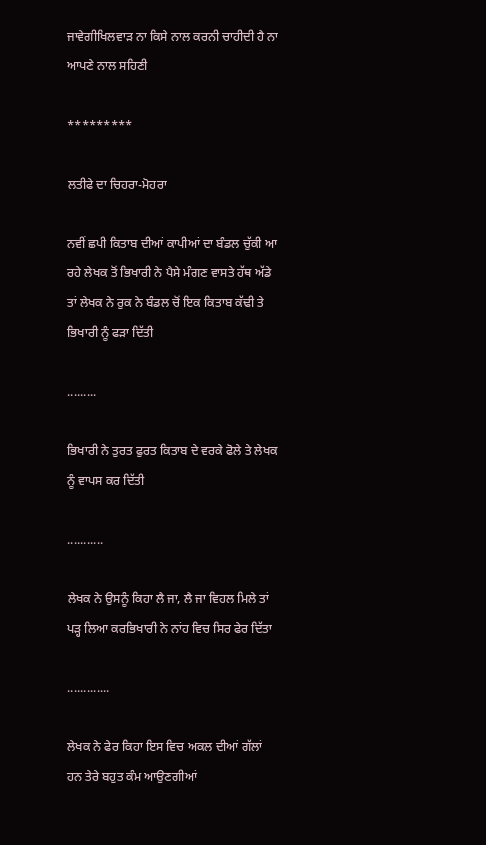ਜਾਵੇਗੀਖਿਲਵਾੜ ਨਾ ਕਿਸੇ ਨਾਲ ਕਰਨੀ ਚਾਹੀਦੀ ਹੈ ਨਾ ਆਪਣੇ ਨਾਲ ਸਹਿਣੀ

*********

ਲਤੀਫੇ ਦਾ ਚਿਹਰਾ-ਮੋਹਰਾ

ਨਵੀਂ ਛਪੀ ਕਿਤਾਬ ਦੀਆਂ ਕਾਪੀਆਂ ਦਾ ਬੰਡਲ ਚੁੱਕੀ ਆ ਰਹੇ ਲੇਖਕ ਤੋਂ ਭਿਖਾਰੀ ਨੇ ਪੈਸੇ ਮੰਗਣ ਵਾਸਤੇ ਹੱਥ ਅੱਡੇ ਤਾਂ ਲੇਖਕ ਨੇ ਰੁਕ ਨੇ ਬੰਡਲ ਚੋਂ ਇਕ ਕਿਤਾਬ ਕੱਢੀ ਤੇ ਭਿਖਾਰੀ ਨੂੰ ਫੜਾ ਦਿੱਤੀ

.........

ਭਿਖਾਰੀ ਨੇ ਤੁਰਤ ਫੁਰਤ ਕਿਤਾਬ ਦੇ ਵਰਕੇ ਫੋਲੇ ਤੇ ਲੇਖਕ ਨੂੰ ਵਾਪਸ ਕਰ ਦਿੱਤੀ

...........

ਲੇਖਕ ਨੇ ਉਸਨੂੰ ਕਿਹਾ ਲੈ ਜਾ, ਲੈ ਜਾ ਵਿਹਲ ਮਿਲੇ ਤਾਂ ਪੜ੍ਹ ਲਿਆ ਕਰਭਿਖਾਰੀ ਨੇ ਨਾਂਹ ਵਿਚ ਸਿਰ ਫੇਰ ਦਿੱਤਾ

.............

ਲੇਖਕ ਨੇ ਫੇਰ ਕਿਹਾ ਇਸ ਵਿਚ ਅਕਲ ਦੀਆਂ ਗੱਲਾਂ ਹਨ ਤੇਰੇ ਬਹੁਤ ਕੰਮ ਆਉਣਗੀਆਂ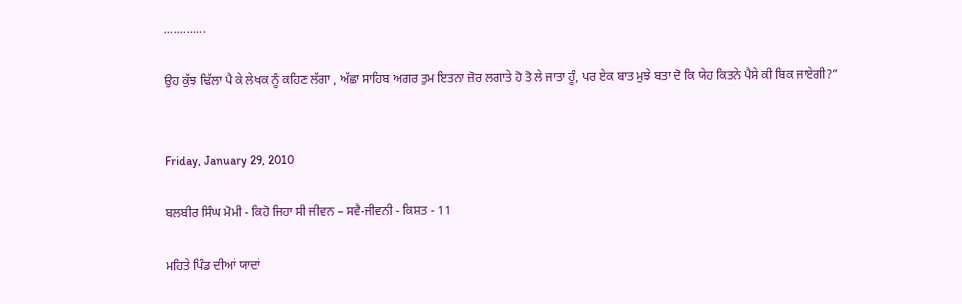.............

ਉਹ ਕੁੱਝ ਢਿੱਲਾ ਪੈ ਕੇ ਲੇਖਕ ਨੂੰ ਕਹਿਣ ਲੱਗਾ , ਅੱਛਾ ਸਾਹਿਬ ਅਗਰ ਤੁਮ ਇਤਨਾ ਜ਼ੋਰ ਲਗਾਤੇ ਹੋ ਤੋ ਲੇ ਜਾਤਾ ਹੂੰ, ਪਰ ਏਕ ਬਾਤ ਮੁਝੇ ਬਤਾ ਦੋ ਕਿ ਯੇਹ ਕਿਤਨੇ ਪੈਸੇ ਕੀ ਬਿਕ ਜਾਏਗੀ?”


Friday, January 29, 2010

ਬਲਬੀਰ ਸਿੰਘ ਮੋਮੀ - ਕਿਹੋ ਜਿਹਾ ਸੀ ਜੀਵਨ – ਸਵੈ-ਜੀਵਨੀ - ਕਿਸ਼ਤ - 11

ਮਹਿਤੇ ਪਿੰਡ ਦੀਆਂ ਯਾਦਾਂ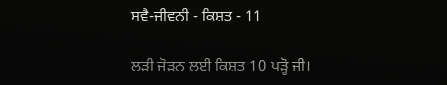ਸਵੈ-ਜੀਵਨੀ - ਕਿਸ਼ਤ - 11

ਲੜੀ ਜੋੜਨ ਲਈ ਕਿਸ਼ਤ 10 ਪੜ੍ਹੋ ਜੀ।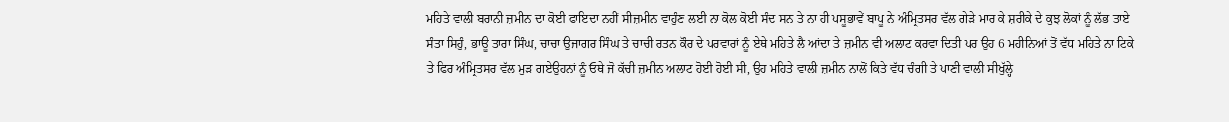ਮਹਿਤੇ ਵਾਲੀ ਬਰਾਨੀ ਜ਼ਮੀਨ ਦਾ ਕੋਈ ਫਾਇਦਾ ਨਹੀਂ ਸੀਜ਼ਮੀਨ ਵਾਹੁੰਣ ਲਈ ਨਾ ਕੋਲ ਕੋਈ ਸੰਦ ਸਨ ਤੇ ਨਾ ਹੀ ਪਸੂਭਾਵੇਂ ਬਾਪੂ ਨੇ ਅੰਮ੍ਰਿਤਸਰ ਵੱਲ ਗੇੜੇ ਮਾਰ ਕੇ ਸ਼ਰੀਕੇ ਦੇ ਕੁਝ ਲੋਕਾਂ ਨੂੰ ਲੱਭ ਤਾਏ ਸੰਤਾ ਸਿਹੁੰ, ਭਾਊ ਤਾਰਾ ਸਿੰਘ, ਚਾਚਾ ਉਜਾਗਰ ਸਿੰਘ ਤੇ ਚਾਚੀ ਰਤਨ ਕੌਰ ਦੇ ਪਰਵਾਰਾਂ ਨੂੰ ਏਥੇ ਮਹਿਤੇ ਲੈ ਆਂਦਾ ਤੇ ਜ਼ਮੀਨ ਵੀ ਅਲਾਟ ਕਰਵਾ ਦਿਤੀ ਪਰ ਉਹ 6 ਮਹੀਨਿਆਂ ਤੋਂ ਵੱਧ ਮਹਿਤੇ ਨਾ ਟਿਕੇ ਤੇ ਫਿਰ ਅੰਮ੍ਰਿਤਸਰ ਵੱਲ ਮੁੜ ਗਏਉਹਨਾਂ ਨੂੰ ਓਥੇ ਜੋ ਕੱਚੀ ਜ਼ਮੀਨ ਅਲਾਟ ਹੋਈ ਹੋਈ ਸੀ, ਉਹ ਮਹਿਤੇ ਵਾਲੀ ਜ਼ਮੀਨ ਨਾਲੋਂ ਕਿਤੇ ਵੱਧ ਚੰਗੀ ਤੇ ਪਾਣੀ ਵਾਲੀ ਸੀਖੁੱਲ੍ਹੇ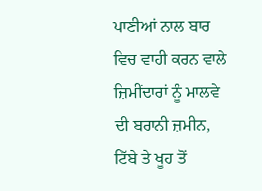ਪਾਣੀਆਂ ਨਾਲ ਬਾਰ ਵਿਚ ਵਾਹੀ ਕਰਨ ਵਾਲੇ ਜ਼ਿਮੀਂਦਾਰਾਂ ਨੂੰ ਮਾਲਵੇ ਦੀ ਬਰਾਨੀ ਜ਼ਮੀਨ, ਟਿੱਬੇ ਤੇ ਖੂਹ ਤੋਂ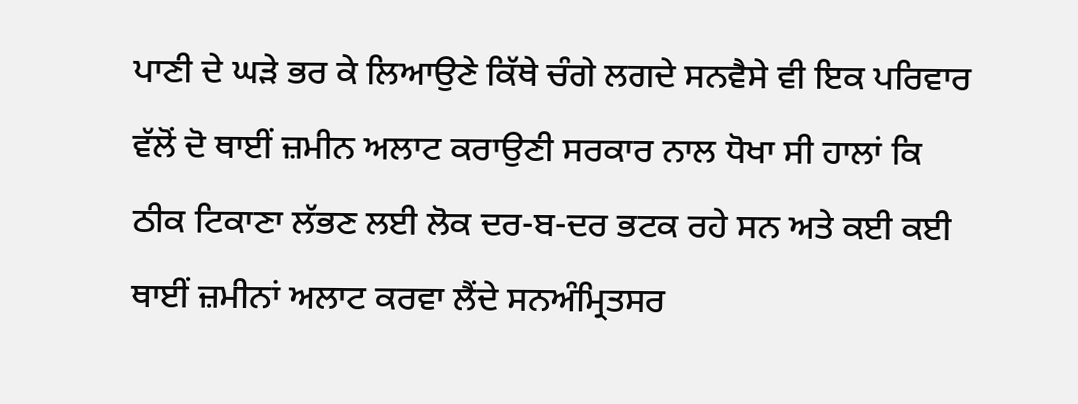ਪਾਣੀ ਦੇ ਘੜੇ ਭਰ ਕੇ ਲਿਆਉਣੇ ਕਿੱਥੇ ਚੰਗੇ ਲਗਦੇ ਸਨਵੈਸੇ ਵੀ ਇਕ ਪਰਿਵਾਰ ਵੱਲੋਂ ਦੋ ਥਾਈਂ ਜ਼ਮੀਨ ਅਲਾਟ ਕਰਾਉਣੀ ਸਰਕਾਰ ਨਾਲ ਧੋਖਾ ਸੀ ਹਾਲਾਂ ਕਿ ਠੀਕ ਟਿਕਾਣਾ ਲੱਭਣ ਲਈ ਲੋਕ ਦਰ-ਬ-ਦਰ ਭਟਕ ਰਹੇ ਸਨ ਅਤੇ ਕਈ ਕਈ ਥਾਈਂ ਜ਼ਮੀਨਾਂ ਅਲਾਟ ਕਰਵਾ ਲੈਂਦੇ ਸਨਅੰਮ੍ਰਿਤਸਰ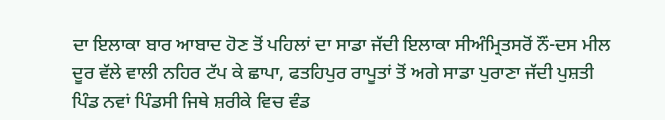ਦਾ ਇਲਾਕਾ ਬਾਰ ਆਬਾਦ ਹੋਣ ਤੋਂ ਪਹਿਲਾਂ ਦਾ ਸਾਡਾ ਜੱਦੀ ਇਲਾਕਾ ਸੀਅੰਮ੍ਰਿਤਸਰੋਂ ਨੌਂ-ਦਸ ਮੀਲ ਦੂਰ ਵੱਲੇ ਵਾਲੀ ਨਹਿਰ ਟੱਪ ਕੇ ਛਾਪਾ, ਫਤਹਿਪੁਰ ਰਾਪੂਤਾਂ ਤੋਂ ਅਗੇ ਸਾਡਾ ਪੁਰਾਣਾ ਜੱਦੀ ਪੁਸ਼ਤੀ ਪਿੰਡ ਨਵਾਂ ਪਿੰਡਸੀ ਜਿਥੇ ਸ਼ਰੀਕੇ ਵਿਚ ਵੰਡ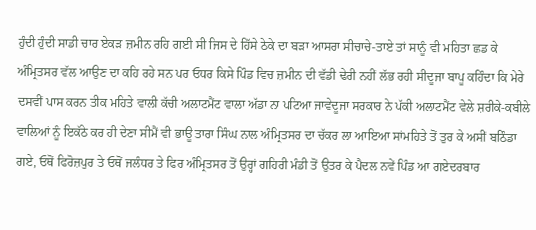ਹੁੰਦੀ ਹੁੰਦੀ ਸਾਡੀ ਚਾਰ ਏਕੜ ਜ਼ਮੀਨ ਰਹਿ ਗਈ ਸੀ ਜਿਸ ਦੇ ਹਿੱਸੇ ਠੇਕੇ ਦਾ ਬੜਾ ਆਸਰਾ ਸੀਚਾਚੇ-ਤਾਏ ਤਾਂ ਸਾਨੂੰ ਵੀ ਮਹਿਤਾ ਛਡ ਕੇ ਅੰਮ੍ਰਿਤਸਰ ਵੱਲ ਆਉਣ ਦਾ ਕਹਿ ਰਹੇ ਸਨ ਪਰ ਓਧਰ ਕਿਸੇ ਪਿੰਡ ਵਿਚ ਜ਼ਮੀਨ ਦੀ ਵੱਡੀ ਢੇਰੀ ਨਹੀਂ ਲੱਭ ਰਹੀ ਸੀਦੂਜਾ ਬਾਪੂ ਕਹਿੰਦਾ ਕਿ ਮੇਰੇ ਦਸਵੀਂ ਪਾਸ ਕਰਨ ਤੀਕ ਮਹਿਤੇ ਵਾਲੀ ਕੱਚੀ ਅਲਾਟਮੈਂਟ ਵਾਲਾ ਅੱਡਾ ਨਾ ਪਟਿਆ ਜਾਵੇਦੂਜਾ ਸਰਕਾਰ ਨੇ ਪੱਕੀ ਅਲਾਟਮੈਂਟ ਵੇਲੇ ਸ਼ਰੀਕੇ-ਕਬੀਲੇ ਵਾਲਿਆਂ ਨੂੰ ਇਕੱਠੇ ਕਰ ਹੀ ਦੇਣਾ ਸੀਮੈਂ ਵੀ ਭਾਊ ਤਾਰਾ ਸਿੰਘ ਨਾਲ ਅੰਮ੍ਰਿਤਸਰ ਦਾ ਚੱਕਰ ਲਾ ਆਇਆ ਸਾਂਮਹਿਤੇ ਤੋਂ ਤੁਰ ਕੇ ਅਸੀਂ ਬਠਿੰਡਾ ਗਏ, ਓਥੋਂ ਫਿਰੋਜ਼ਪੁਰ ਤੇ ਓਥੋਂ ਜਲੰਧਰ ਤੇ ਫਿਰ ਅੰਮ੍ਰਿਤਸਰ ਤੋਂ ਉਰ੍ਹਾਂ ਗਹਿਰੀ ਮੰਡੀ ਤੋਂ ਉਤਰ ਕੇ ਪੈਦਲ ਨਵੇਂ ਪਿੰਡ ਆ ਗਏਦਰਬਾਰ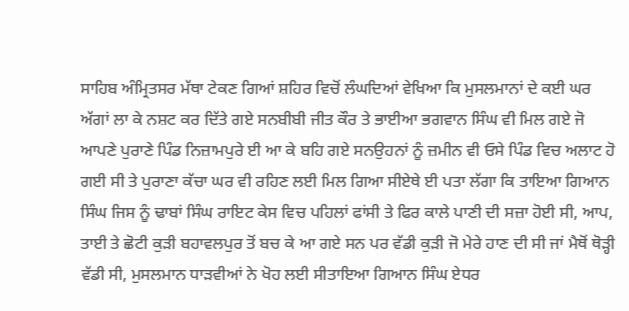ਸਾਹਿਬ ਅੰਮ੍ਰਿਤਸਰ ਮੱਥਾ ਟੇਕਣ ਗਿਆਂ ਸ਼ਹਿਰ ਵਿਚੋਂ ਲੰਘਦਿਆਂ ਵੇਖਿਆ ਕਿ ਮੁਸਲਮਾਨਾਂ ਦੇ ਕਈ ਘਰ ਅੱਗਾਂ ਲਾ ਕੇ ਨਸ਼ਟ ਕਰ ਦਿੱਤੇ ਗਏ ਸਨਬੀਬੀ ਜੀਤ ਕੌਰ ਤੇ ਭਾਈਆ ਭਗਵਾਨ ਸਿੰਘ ਵੀ ਮਿਲ ਗਏ ਜੋ ਆਪਣੇ ਪੁਰਾਣੇ ਪਿੰਡ ਨਿਜ਼ਾਮਪੁਰੇ ਈ ਆ ਕੇ ਬਹਿ ਗਏ ਸਨਉਹਨਾਂ ਨੂੰ ਜ਼ਮੀਨ ਵੀ ਓਸੇ ਪਿੰਡ ਵਿਚ ਅਲਾਟ ਹੋ ਗਈ ਸੀ ਤੇ ਪੁਰਾਣਾ ਕੱਚਾ ਘਰ ਵੀ ਰਹਿਣ ਲਈ ਮਿਲ ਗਿਆ ਸੀਏਥੇ ਈ ਪਤਾ ਲੱਗਾ ਕਿ ਤਾਇਆ ਗਿਆਨ ਸਿੰਘ ਜਿਸ ਨੂੰ ਢਾਬਾਂ ਸਿੰਘ ਰਾਇਟ ਕੇਸ ਵਿਚ ਪਹਿਲਾਂ ਫਾਂਸੀ ਤੇ ਫਿਰ ਕਾਲੇ ਪਾਣੀ ਦੀ ਸਜ਼ਾ ਹੋਈ ਸੀ, ਆਪ, ਤਾਈ ਤੇ ਛੋਟੀ ਕੁੜੀ ਬਹਾਵਲਪੁਰ ਤੋਂ ਬਚ ਕੇ ਆ ਗਏ ਸਨ ਪਰ ਵੱਡੀ ਕੁੜੀ ਜੋ ਮੇਰੇ ਹਾਣ ਦੀ ਸੀ ਜਾਂ ਮੈਥੋਂ ਥੋੜ੍ਹੀ ਵੱਡੀ ਸੀ, ਮੁਸਲਮਾਨ ਧਾੜਵੀਆਂ ਨੇ ਖੋਹ ਲਈ ਸੀਤਾਇਆ ਗਿਆਨ ਸਿੰਘ ਏਧਰ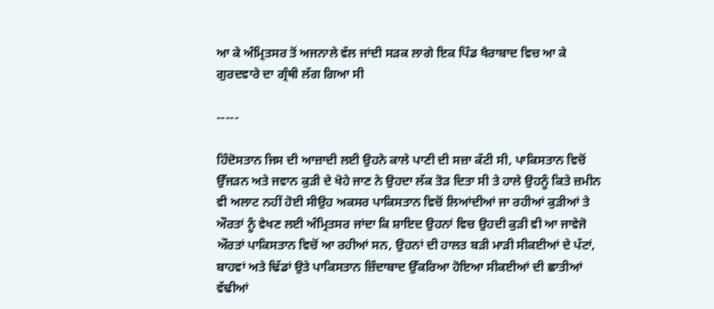ਆ ਕੇ ਅੰਮ੍ਰਿਤਸਰ ਤੋਂ ਅਜਨਾਲੇ ਵੱਲ ਜਾਂਦੀ ਸੜਕ ਲਾਗੇ ਇਕ ਪਿੰਡ ਖੈਰਾਬਾਦ ਵਿਚ ਆ ਕੇ ਗੁਰਦਵਾਰੇ ਦਾ ਗ੍ਰੰਥੀ ਲੱਗ ਗਿਆ ਸੀ

-----

ਹਿੰਦੋਸਤਾਨ ਜਿਸ ਦੀ ਆਜ਼ਾਦੀ ਲਈ ਉਹਨੇ ਕਾਲੇ ਪਾਣੀ ਦੀ ਸਜ਼ਾ ਕੱਟੀ ਸੀ, ਪਾਕਿਸਤਾਨ ਵਿਚੋਂ ਉੱਜੜਨ ਅਤੇ ਜਵਾਨ ਕੁੜੀ ਦੇ ਖੋਹੇ ਜਾਣ ਨੇ ਉਹਦਾ ਲੱਕ ਤੋੜ ਦਿਤਾ ਸੀ ਤੇ ਹਾਲੇ ਉਹਨੂੰ ਕਿਤੇ ਜ਼ਮੀਨ ਵੀ ਅਲਾਟ ਨਹੀਂ ਹੋਈ ਸੀਉਹ ਅਕਸਰ ਪਾਕਿਸਤਾਨ ਵਿਚੋਂ ਲਿਆਂਦੀਆਂ ਜਾ ਰਹੀਆਂ ਕੁੜੀਆਂ ਤੇ ਔਰਤਾਂ ਨੂੰ ਵੇਖਣ ਲਈ ਅੰਮ੍ਰਿਤਸਰ ਜਾਂਦਾ ਕਿ ਸ਼ਾਇਦ ਉਹਨਾਂ ਵਿਚ ਉਹਦੀ ਕੁੜੀ ਵੀ ਆ ਜਾਵੇਜੋ ਔਰਤਾਂ ਪਾਕਿਸਤਾਨ ਵਿਚੋਂ ਆ ਰਹੀਆਂ ਸਨ, ਉਹਨਾਂ ਦੀ ਹਾਲਤ ਬੜੀ ਮਾੜੀ ਸੀਕਈਆਂ ਦੇ ਪੱਟਾਂ, ਬਾਹਵਾਂ ਅਤੇ ਢਿੱਡਾਂ ਉਤੇ ਪਾਕਿਸਤਾਨ ਜ਼ਿੰਦਾਬਾਦ ਉੱਕਰਿਆ ਹੋਇਆ ਸੀਕਈਆਂ ਦੀ ਛਾਤੀਆਂ ਵੱਢੀਆਂ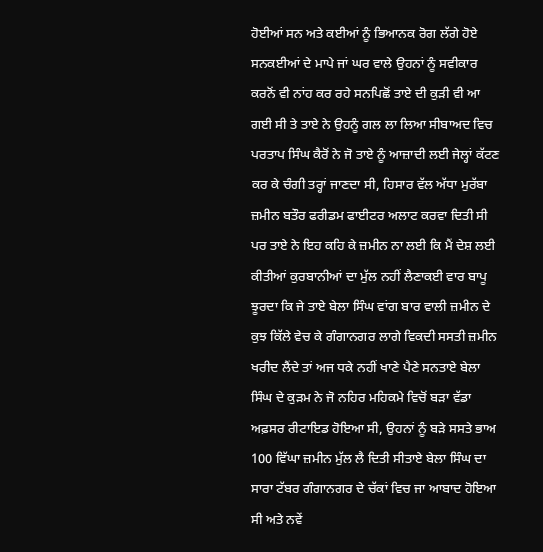ਹੋਈਆਂ ਸਨ ਅਤੇ ਕਈਆਂ ਨੂੰ ਭਿਆਨਕ ਰੋਗ ਲੱਗੇ ਹੋਏ ਸਨਕਈਆਂ ਦੇ ਮਾਪੇ ਜਾਂ ਘਰ ਵਾਲੇ ਉਹਨਾਂ ਨੂੰ ਸਵੀਕਾਰ ਕਰਨੋਂ ਵੀ ਨਾਂਹ ਕਰ ਰਹੇ ਸਨਪਿਛੋਂ ਤਾਏ ਦੀ ਕੁੜੀ ਵੀ ਆ ਗਈ ਸੀ ਤੇ ਤਾਏ ਨੇ ਉਹਨੂੰ ਗਲ ਲਾ ਲਿਆ ਸੀਬਾਅਦ ਵਿਚ ਪਰਤਾਪ ਸਿੰਘ ਕੈਰੋਂ ਨੇ ਜੋ ਤਾਏ ਨੂੰ ਆਜ਼ਾਦੀ ਲਈ ਜੇਲ੍ਹਾਂ ਕੱਟਣ ਕਰ ਕੇ ਚੰਗੀ ਤਰ੍ਹਾਂ ਜਾਣਦਾ ਸੀ, ਹਿਸਾਰ ਵੱਲ ਅੱਧਾ ਮੁਰੱਬਾ ਜ਼ਮੀਨ ਬਤੌਰ ਫਰੀਡਮ ਫਾਈਟਰ ਅਲਾਟ ਕਰਵਾ ਦਿਤੀ ਸੀ ਪਰ ਤਾਏ ਨੇ ਇਹ ਕਹਿ ਕੇ ਜ਼ਮੀਨ ਨਾ ਲਈ ਕਿ ਮੈਂ ਦੇਸ਼ ਲਈ ਕੀਤੀਆਂ ਕੁਰਬਾਨੀਆਂ ਦਾ ਮੁੱਲ ਨਹੀਂ ਲੈਣਾਕਈ ਵਾਰ ਬਾਪੂ ਝੂਰਦਾ ਕਿ ਜੇ ਤਾਏ ਬੇਲਾ ਸਿੰਘ ਵਾਂਗ ਬਾਰ ਵਾਲੀ ਜ਼ਮੀਨ ਦੇ ਕੁਝ ਕਿੱਲੇ ਵੇਚ ਕੇ ਗੰਗਾਨਗਰ ਲਾਗੇ ਵਿਕਦੀ ਸਸਤੀ ਜ਼ਮੀਨ ਖਰੀਦ ਲੈਂਦੇ ਤਾਂ ਅਜ ਧਕੇ ਨਹੀਂ ਖਾਣੇ ਪੈਣੇ ਸਨਤਾਏ ਬੇਲਾ ਸਿੰਘ ਦੇ ਕੁੜਮ ਨੇ ਜੋ ਨਹਿਰ ਮਹਿਕਮੇ ਵਿਚੋਂ ਬੜਾ ਵੱਡਾ ਅਫ਼ਸਰ ਰੀਟਾਇਡ ਹੋਇਆ ਸੀ, ਉਹਨਾਂ ਨੂੰ ਬੜੇ ਸਸਤੇ ਭਾਅ 100 ਵਿੱਘਾ ਜ਼ਮੀਨ ਮੁੱਲ ਲੈ ਦਿਤੀ ਸੀਤਾਏ ਬੇਲਾ ਸਿੰਘ ਦਾ ਸਾਰਾ ਟੱਬਰ ਗੰਗਾਨਗਰ ਦੇ ਚੱਕਾਂ ਵਿਚ ਜਾ ਆਬਾਦ ਹੋਇਆ ਸੀ ਅਤੇ ਨਵੇਂ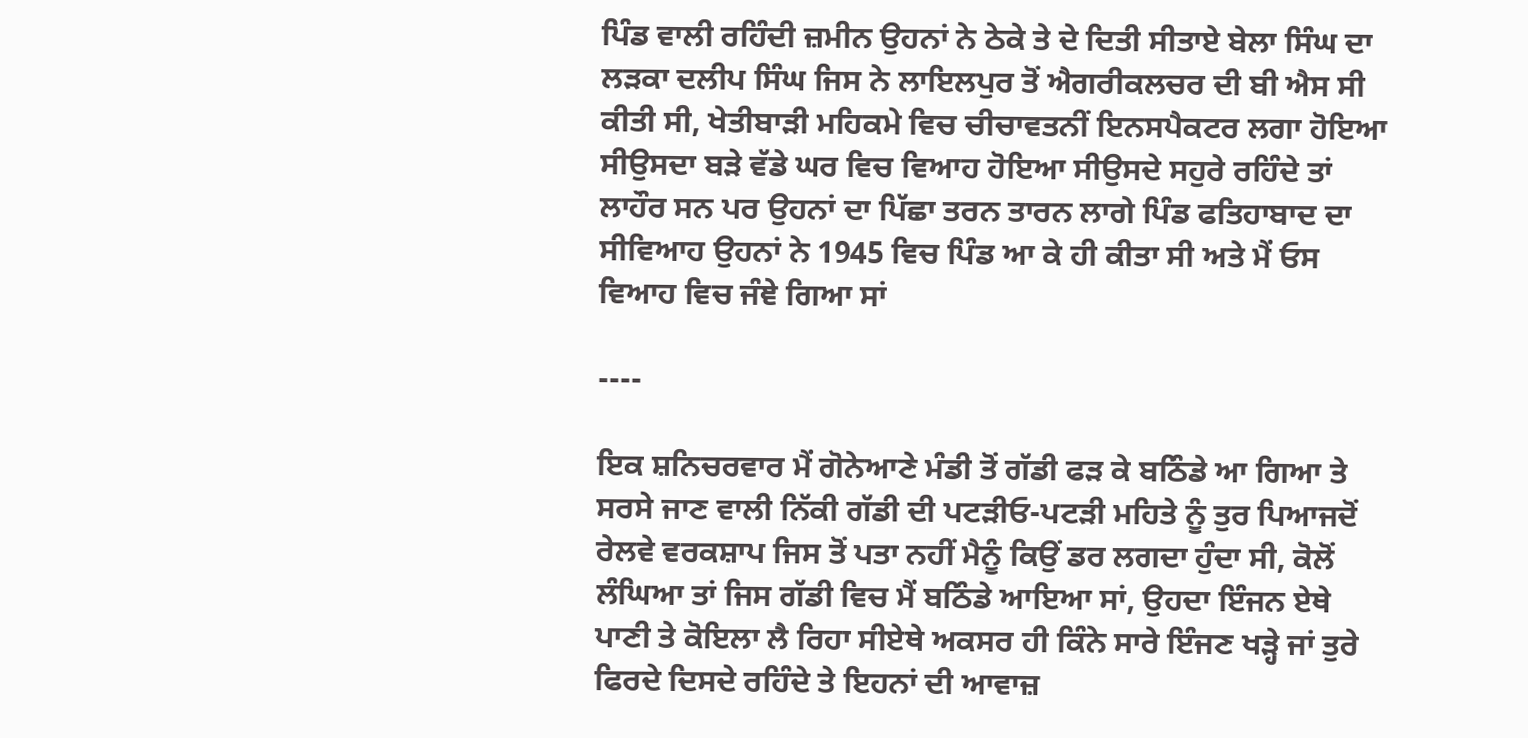ਪਿੰਡ ਵਾਲੀ ਰਹਿੰਦੀ ਜ਼ਮੀਨ ਉਹਨਾਂ ਨੇ ਠੇਕੇ ਤੇ ਦੇ ਦਿਤੀ ਸੀਤਾਏ ਬੇਲਾ ਸਿੰਘ ਦਾ ਲੜਕਾ ਦਲੀਪ ਸਿੰਘ ਜਿਸ ਨੇ ਲਾਇਲਪੁਰ ਤੋਂ ਐਗਰੀਕਲਚਰ ਦੀ ਬੀ ਐਸ ਸੀ ਕੀਤੀ ਸੀ, ਖੇਤੀਬਾੜੀ ਮਹਿਕਮੇ ਵਿਚ ਚੀਚਾਵਤਨੀਂ ਇਨਸਪੈਕਟਰ ਲਗਾ ਹੋਇਆ ਸੀਉਸਦਾ ਬੜੇ ਵੱਡੇ ਘਰ ਵਿਚ ਵਿਆਹ ਹੋਇਆ ਸੀਉਸਦੇ ਸਹੁਰੇ ਰਹਿੰਦੇ ਤਾਂ ਲਾਹੌਰ ਸਨ ਪਰ ਉਹਨਾਂ ਦਾ ਪਿੱਛਾ ਤਰਨ ਤਾਰਨ ਲਾਗੇ ਪਿੰਡ ਫਤਿਹਾਬਾਦ ਦਾ ਸੀਵਿਆਹ ਉਹਨਾਂ ਨੇ 1945 ਵਿਚ ਪਿੰਡ ਆ ਕੇ ਹੀ ਕੀਤਾ ਸੀ ਅਤੇ ਮੈਂ ਓਸ ਵਿਆਹ ਵਿਚ ਜੰਞੇ ਗਿਆ ਸਾਂ

----

ਇਕ ਸ਼ਨਿਚਰਵਾਰ ਮੈਂ ਗੋਨੇਆਣੇ ਮੰਡੀ ਤੋਂ ਗੱਡੀ ਫੜ ਕੇ ਬਠਿੰਡੇ ਆ ਗਿਆ ਤੇ ਸਰਸੇ ਜਾਣ ਵਾਲੀ ਨਿੱਕੀ ਗੱਡੀ ਦੀ ਪਟੜੀਓ-ਪਟੜੀ ਮਹਿਤੇ ਨੂੰ ਤੁਰ ਪਿਆਜਦੋਂ ਰੇਲਵੇ ਵਰਕਸ਼ਾਪ ਜਿਸ ਤੋਂ ਪਤਾ ਨਹੀਂ ਮੈਨੂੰ ਕਿਉਂ ਡਰ ਲਗਦਾ ਹੁੰਦਾ ਸੀ, ਕੋਲੋਂ ਲੰਘਿਆ ਤਾਂ ਜਿਸ ਗੱਡੀ ਵਿਚ ਮੈਂ ਬਠਿੰਡੇ ਆਇਆ ਸਾਂ, ਉਹਦਾ ਇੰਜਨ ਏਥੇ ਪਾਣੀ ਤੇ ਕੋਇਲਾ ਲੈ ਰਿਹਾ ਸੀਏਥੇ ਅਕਸਰ ਹੀ ਕਿੰਨੇ ਸਾਰੇ ਇੰਜਣ ਖੜ੍ਹੇ ਜਾਂ ਤੁਰੇ ਫਿਰਦੇ ਦਿਸਦੇ ਰਹਿੰਦੇ ਤੇ ਇਹਨਾਂ ਦੀ ਆਵਾਜ਼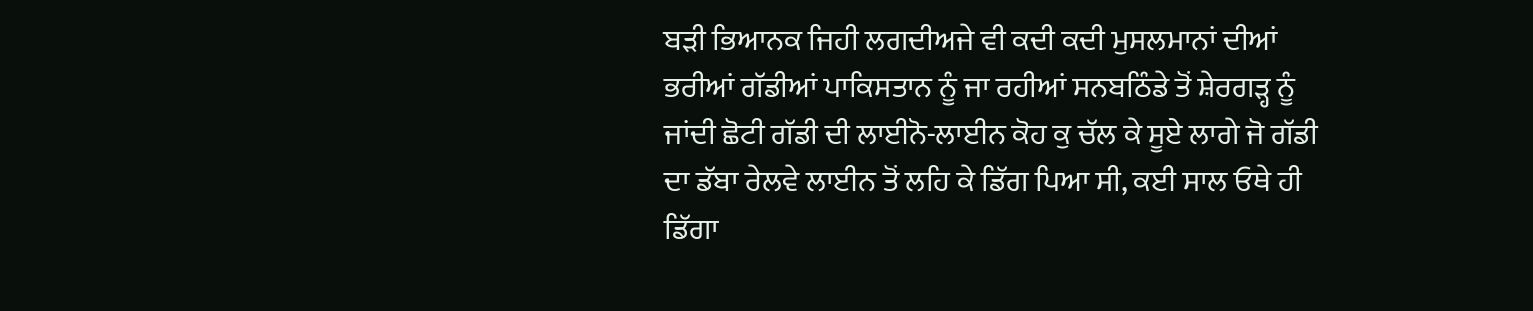ਬੜੀ ਭਿਆਨਕ ਜਿਹੀ ਲਗਦੀਅਜੇ ਵੀ ਕਦੀ ਕਦੀ ਮੁਸਲਮਾਨਾਂ ਦੀਆਂ ਭਰੀਆਂ ਗੱਡੀਆਂ ਪਾਕਿਸਤਾਨ ਨੂੰ ਜਾ ਰਹੀਆਂ ਸਨਬਠਿੰਡੇ ਤੋਂ ਸ਼ੇਰਗੜ੍ਹ ਨੂੰ ਜਾਂਦੀ ਛੋਟੀ ਗੱਡੀ ਦੀ ਲਾਈਨੋ-ਲਾਈਨ ਕੋਹ ਕੁ ਚੱਲ ਕੇ ਸੂਏ ਲਾਗੇ ਜੋ ਗੱਡੀ ਦਾ ਡੱਬਾ ਰੇਲਵੇ ਲਾਈਨ ਤੋਂ ਲਹਿ ਕੇ ਡਿੱਗ ਪਿਆ ਸੀ, ਕਈ ਸਾਲ ਓਥੇ ਹੀ ਡਿੱਗਾ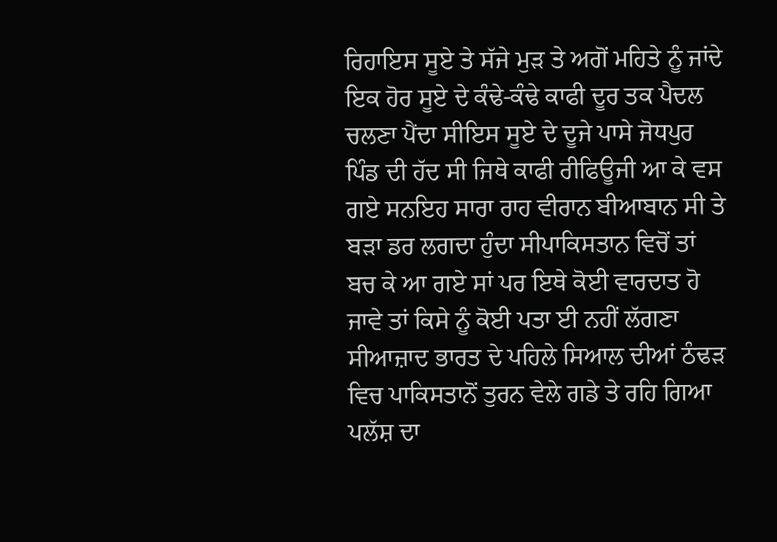ਰਿਹਾਇਸ ਸੂਏ ਤੇ ਸੱਜੇ ਮੁੜ ਤੇ ਅਗੋਂ ਮਹਿਤੇ ਨੂੰ ਜਾਂਦੇ ਇਕ ਹੋਰ ਸੂਏ ਦੇ ਕੰਢੇ-ਕੰਢੇ ਕਾਫੀ ਦੂਰ ਤਕ ਪੈਦਲ ਚਲਣਾ ਪੈਂਦਾ ਸੀਇਸ ਸੂਏ ਦੇ ਦੂਜੇ ਪਾਸੇ ਜੋਧਪੁਰ ਪਿੰਡ ਦੀ ਹੱਦ ਸੀ ਜਿਥੇ ਕਾਫੀ ਰੀਫਿਊਜੀ ਆ ਕੇ ਵਸ ਗਏ ਸਨਇਹ ਸਾਰਾ ਰਾਹ ਵੀਰਾਨ ਬੀਆਬਾਨ ਸੀ ਤੇ ਬੜਾ ਡਰ ਲਗਦਾ ਹੁੰਦਾ ਸੀਪਾਕਿਸਤਾਨ ਵਿਚੋਂ ਤਾਂ ਬਚ ਕੇ ਆ ਗਏ ਸਾਂ ਪਰ ਇਥੇ ਕੋਈ ਵਾਰਦਾਤ ਹੋ ਜਾਵੇ ਤਾਂ ਕਿਸੇ ਨੂੰ ਕੋਈ ਪਤਾ ਈ ਨਹੀਂ ਲੱਗਣਾ ਸੀਆਜ਼ਾਦ ਭਾਰਤ ਦੇ ਪਹਿਲੇ ਸਿਆਲ ਦੀਆਂ ਠੰਢੜ ਵਿਚ ਪਾਕਿਸਤਾਨੋਂ ਤੁਰਨ ਵੇਲੇ ਗਡੇ ਤੇ ਰਹਿ ਗਿਆ ਪਲੱਸ਼ ਦਾ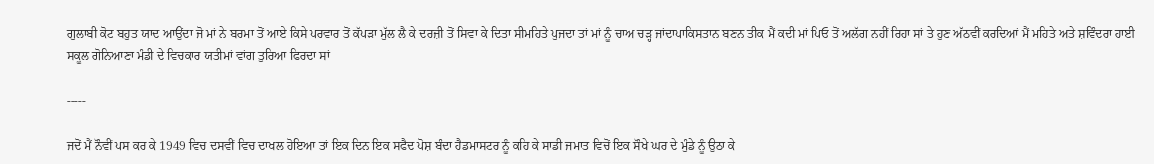ਗੁਲਾਬੀ ਕੋਟ ਬਹੁਤ ਯਾਦ ਆਉਂਦਾ ਜੋ ਮਾਂ ਨੇ ਬਰਮਾ ਤੋਂ ਆਏ ਕਿਸੇ ਪਰਵਾਰ ਤੋਂ ਕੱਪੜਾ ਮੁੱਲ ਲੈ ਕੇ ਦਰਜ਼ੀ ਤੋਂ ਸਿਵਾ ਕੇ ਦਿਤਾ ਸੀਮਹਿਤੇ ਪੁਜਦਾ ਤਾਂ ਮਾਂ ਨੂੰ ਚਾਅ ਚੜ੍ਹ ਜਾਂਦਾਪਾਕਿਸਤਾਨ ਬਣਨ ਤੀਕ ਮੈਂ ਕਦੀ ਮਾਂ ਪਿਓ ਤੋਂ ਅਲੱਗ ਨਹੀਂ ਰਿਹਾ ਸਾਂ ਤੇ ਹੁਣ ਅੱਠਵੀਂ ਕਰਦਿਆਂ ਮੈਂ ਮਹਿਤੇ ਅਤੇ ਸ਼ਵਿੰਦਰਾ ਹਾਈ ਸਕੂਲ ਗੋਨਿਆਣਾ ਮੰਡੀ ਦੇ ਵਿਚਕਾਰ ਯਤੀਮਾਂ ਵਾਂਗ ਤੁਰਿਆ ਫਿਰਦਾ ਸਾਂ

-----

ਜਦੋਂ ਮੈਂ ਨੌਵੀਂ ਪਸ ਕਰ ਕੇ 1949 ਵਿਚ ਦਸਵੀਂ ਵਿਚ ਦਾਖਲ ਹੋਇਆ ਤਾਂ ਇਕ ਦਿਨ ਇਕ ਸਫੈਦ ਪੋਸ਼ ਬੰਦਾ ਹੈਡਮਾਸਟਰ ਨੂੰ ਕਹਿ ਕੇ ਸਾਡੀ ਜਮਾਤ ਵਿਚੋਂ ਇਕ ਸੌਖੇ ਘਰ ਦੇ ਮੁੰਡੇ ਨੂੰ ਉਠਾ ਕੇ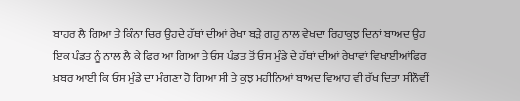ਬਾਹਰ ਲੈ ਗਿਆ ਤੇ ਕਿੰਨਾ ਚਿਰ ਉਹਦੇ ਹੱਥਾਂ ਦੀਆਂ ਰੇਖਾ ਬੜੇ ਗਹੁ ਨਾਲ ਵੇਖਦਾ ਰਿਹਾਕੁਝ ਦਿਨਾਂ ਬਾਅਦ ਉਹ ਇਕ ਪੰਡਤ ਨੂੰ ਨਾਲ ਲੈ ਕੇ ਫਿਰ ਆ ਗਿਆ ਤੇ ਓਸ ਪੰਡਤ ਤੋਂ ਓਸ ਮੁੰਡੇ ਦੇ ਹੱਥਾਂ ਦੀਆਂ ਰੇਖਾਵਾਂ ਵਿਖਾਈਆਂਫਿਰ ਖ਼ਬਰ ਆਈ ਕਿ ਓਸ ਮੁੰਡੇ ਦਾ ਮੰਗਣਾ ਹੋ ਗਿਆ ਸੀ ਤੇ ਕੁਝ ਮਹੀਨਿਆਂ ਬਾਅਦ ਵਿਆਹ ਵੀ ਰੱਖ ਦਿਤਾ ਸੀਨੌਵੀਂ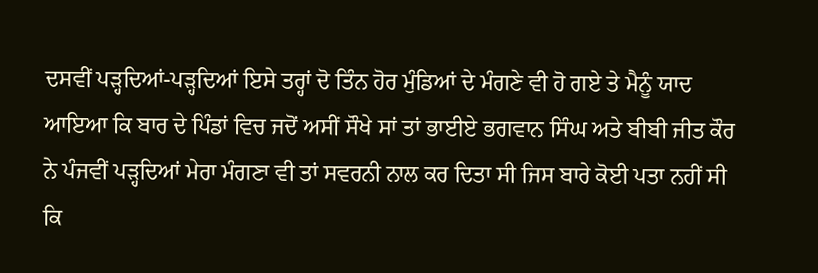ਦਸਵੀਂ ਪੜ੍ਹਦਿਆਂ-ਪੜ੍ਹਦਿਆਂ ਇਸੇ ਤਰ੍ਹਾਂ ਦੋ ਤਿੰਨ ਹੋਰ ਮੁੰਡਿਆਂ ਦੇ ਮੰਗਣੇ ਵੀ ਹੋ ਗਏ ਤੇ ਮੈਨੂੰ ਯਾਦ ਆਇਆ ਕਿ ਬਾਰ ਦੇ ਪਿੰਡਾਂ ਵਿਚ ਜਦੋਂ ਅਸੀਂ ਸੌਖੇ ਸਾਂ ਤਾਂ ਭਾਈਏ ਭਗਵਾਨ ਸਿੰਘ ਅਤੇ ਬੀਬੀ ਜੀਤ ਕੌਰ ਨੇ ਪੰਜਵੀਂ ਪੜ੍ਹਦਿਆਂ ਮੇਰਾ ਮੰਗਣਾ ਵੀ ਤਾਂ ਸਵਰਨੀ ਨਾਲ ਕਰ ਦਿਤਾ ਸੀ ਜਿਸ ਬਾਰੇ ਕੋਈ ਪਤਾ ਨਹੀਂ ਸੀ ਕਿ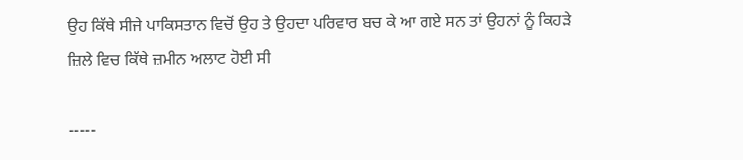ਉਹ ਕਿੱਥੇ ਸੀਜੇ ਪਾਕਿਸਤਾਨ ਵਿਚੋਂ ਉਹ ਤੇ ਉਹਦਾ ਪਰਿਵਾਰ ਬਚ ਕੇ ਆ ਗਏ ਸਨ ਤਾਂ ਉਹਨਾਂ ਨੂੰ ਕਿਹੜੇ ਜ਼ਿਲੇ ਵਿਚ ਕਿੱਥੇ ਜ਼ਮੀਨ ਅਲਾਟ ਹੋਈ ਸੀ

-----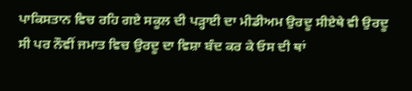ਪਾਕਿਸਤਾਨ ਵਿਚ ਰਹਿ ਗਏ ਸਕੂਲ ਦੀ ਪੜ੍ਹਾਈ ਦਾ ਮੀਡੀਅਮ ਉਰਦੂ ਸੀਏਥੇ ਵੀ ਉਰਦੂ ਸੀ ਪਰ ਨੌਵੀਂ ਜਮਾਤ ਵਿਚ ਉਰਦੂ ਦਾ ਵਿਸ਼ਾ ਬੰਦ ਕਰ ਕੇ ਓਸ ਦੀ ਥਾਂ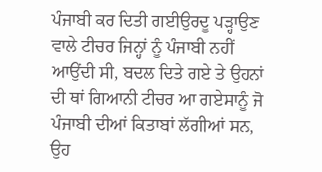ਪੰਜਾਬੀ ਕਰ ਦਿਤੀ ਗਈਉਰਦੂ ਪੜ੍ਹਾਉਣ ਵਾਲੇ ਟੀਚਰ ਜਿਨ੍ਹਾਂ ਨੂੰ ਪੰਜਾਬੀ ਨਹੀਂ ਆਉਂਦੀ ਸੀ, ਬਦਲ ਦਿਤੇ ਗਏ ਤੇ ਉਹਨਾਂ ਦੀ ਥਾਂ ਗਿਆਨੀ ਟੀਚਰ ਆ ਗਏਸਾਨੂੰ ਜੋ ਪੰਜਾਬੀ ਦੀਆਂ ਕਿਤਾਬਾਂ ਲੱਗੀਆਂ ਸਨ, ਉਹ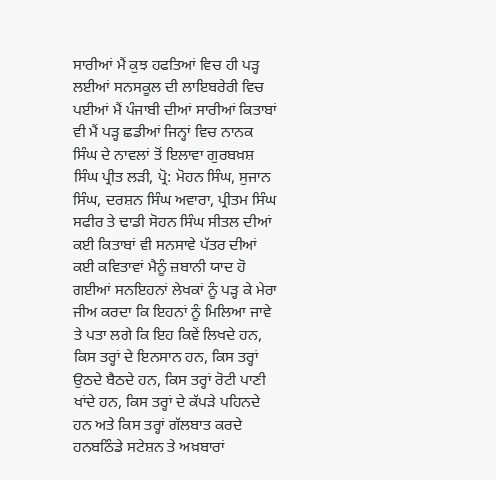ਸਾਰੀਆਂ ਮੈਂ ਕੁਝ ਹਫਤਿਆਂ ਵਿਚ ਹੀ ਪੜ੍ਹ ਲਈਆਂ ਸਨਸਕੂਲ ਦੀ ਲਾਇਬਰੇਰੀ ਵਿਚ ਪਈਆਂ ਮੈਂ ਪੰਜਾਬੀ ਦੀਆਂ ਸਾਰੀਆਂ ਕਿਤਾਬਾਂ ਵੀ ਮੈਂ ਪੜ੍ਹ ਛਡੀਆਂ ਜਿਨ੍ਹਾਂ ਵਿਚ ਨਾਨਕ ਸਿੰਘ ਦੇ ਨਾਵਲਾਂ ਤੋਂ ਇਲਾਵਾ ਗੁਰਬਖ਼ਸ਼ ਸਿੰਘ ਪ੍ਰੀਤ ਲੜੀ, ਪ੍ਰੋ: ਮੋਹਨ ਸਿੰਘ, ਸੁਜਾਨ ਸਿੰਘ, ਦਰਸ਼ਨ ਸਿੰਘ ਅਵਾਰਾ, ਪ੍ਰੀਤਮ ਸਿੰਘ ਸਫੀਰ ਤੇ ਢਾਡੀ ਸੋਹਨ ਸਿੰਘ ਸੀਤਲ ਦੀਆਂ ਕਈ ਕਿਤਾਬਾਂ ਵੀ ਸਨਸਾਵੇ ਪੱਤਰ ਦੀਆਂ ਕਈ ਕਵਿਤਾਵਾਂ ਮੈਨੂੰ ਜ਼ਬਾਨੀ ਯਾਦ ਹੋ ਗਈਆਂ ਸਨਇਹਨਾਂ ਲੇਖਕਾਂ ਨੂੰ ਪੜ੍ਹ ਕੇ ਮੇਰਾ ਜੀਅ ਕਰਦਾ ਕਿ ਇਹਨਾਂ ਨੂੰ ਮਿਲਿਆ ਜਾਵੇ ਤੇ ਪਤਾ ਲਗੇ ਕਿ ਇਹ ਕਿਵੇਂ ਲਿਖਦੇ ਹਨ, ਕਿਸ ਤਰ੍ਹਾਂ ਦੇ ਇਨਸਾਨ ਹਨ, ਕਿਸ ਤਰ੍ਹਾਂ ਉਠਦੇ ਬੈਠਦੇ ਹਨ, ਕਿਸ ਤਰ੍ਹਾਂ ਰੋਟੀ ਪਾਣੀ ਖਾਂਦੇ ਹਨ, ਕਿਸ ਤਰ੍ਹਾਂ ਦੇ ਕੱਪੜੇ ਪਹਿਨਦੇ ਹਨ ਅਤੇ ਕਿਸ ਤਰ੍ਹਾਂ ਗੱਲਬਾਤ ਕਰਦੇ ਹਨਬਠਿੰਡੇ ਸਟੇਸ਼ਨ ਤੇ ਅਖ਼ਬਾਰਾਂ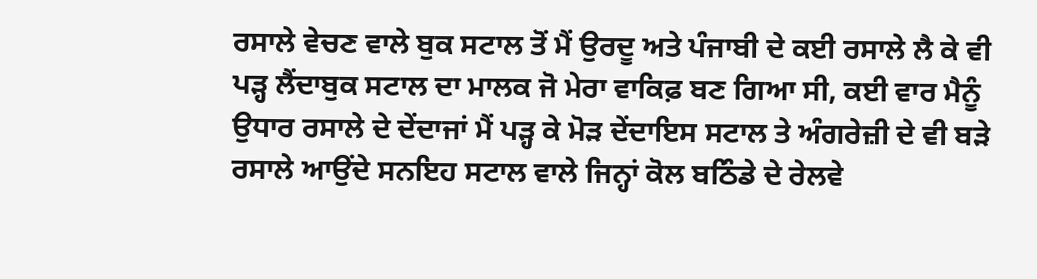ਰਸਾਲੇ ਵੇਚਣ ਵਾਲੇ ਬੁਕ ਸਟਾਲ ਤੋਂ ਮੈਂ ਉਰਦੂ ਅਤੇ ਪੰਜਾਬੀ ਦੇ ਕਈ ਰਸਾਲੇ ਲੈ ਕੇ ਵੀ ਪੜ੍ਹ ਲੈਂਦਾਬੁਕ ਸਟਾਲ ਦਾ ਮਾਲਕ ਜੋ ਮੇਰਾ ਵਾਕਿਫ਼ ਬਣ ਗਿਆ ਸੀ, ਕਈ ਵਾਰ ਮੈਨੂੰ ਉਧਾਰ ਰਸਾਲੇ ਦੇ ਦੇਂਦਾਜਾਂ ਮੈਂ ਪੜ੍ਹ ਕੇ ਮੋੜ ਦੇਂਦਾਇਸ ਸਟਾਲ ਤੇ ਅੰਗਰੇਜ਼ੀ ਦੇ ਵੀ ਬੜੇ ਰਸਾਲੇ ਆਉਂਦੇ ਸਨਇਹ ਸਟਾਲ ਵਾਲੇ ਜਿਨ੍ਹਾਂ ਕੋਲ ਬਠਿੰਡੇ ਦੇ ਰੇਲਵੇ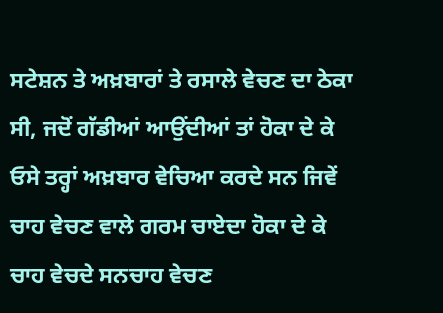ਸਟੇਸ਼ਨ ਤੇ ਅਖ਼ਬਾਰਾਂ ਤੇ ਰਸਾਲੇ ਵੇਚਣ ਦਾ ਠੇਕਾ ਸੀ, ਜਦੋਂ ਗੱਡੀਆਂ ਆਉਂਦੀਆਂ ਤਾਂ ਹੋਕਾ ਦੇ ਕੇ ਓਸੇ ਤਰ੍ਹਾਂ ਅਖ਼ਬਾਰ ਵੇਚਿਆ ਕਰਦੇ ਸਨ ਜਿਵੇਂ ਚਾਹ ਵੇਚਣ ਵਾਲੇ ਗਰਮ ਚਾਏਦਾ ਹੋਕਾ ਦੇ ਕੇ ਚਾਹ ਵੇਚਦੇ ਸਨਚਾਹ ਵੇਚਣ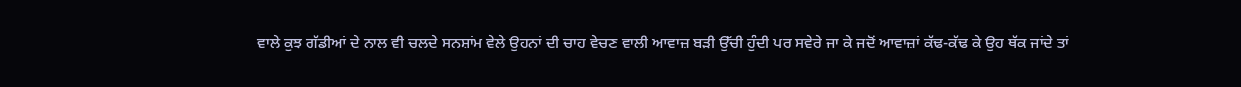ਵਾਲੇ ਕੁਝ ਗੱਡੀਆਂ ਦੇ ਨਾਲ ਵੀ ਚਲਦੇ ਸਨਸ਼ਾਂਮ ਵੇਲੇ ਉਹਨਾਂ ਦੀ ਚਾਹ ਵੇਚਣ ਵਾਲੀ ਆਵਾਜ਼ ਬੜੀ ਉੱਚੀ ਹੁੰਦੀ ਪਰ ਸਵੇਰੇ ਜਾ ਕੇ ਜਦੋਂ ਆਵਾਜ਼ਾਂ ਕੱਢ-ਕੱਢ ਕੇ ਉਹ ਥੱਕ ਜਾਂਦੇ ਤਾਂ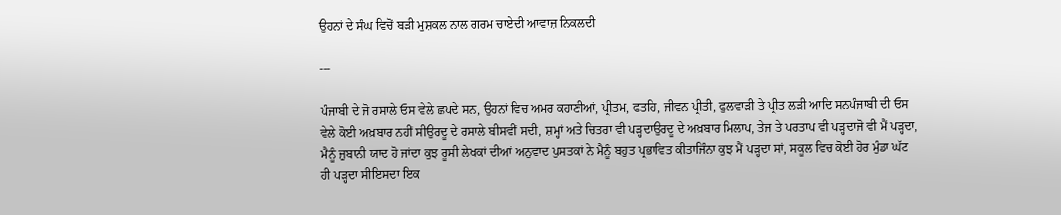ਉਹਨਾਂ ਦੇ ਸੰਘ ਵਿਚੋਂ ਬੜੀ ਮੁਸ਼ਕਲ ਨਾਲ ਗਰਮ ਚਾਏਦੀ ਆਵਾਜ਼ ਨਿਕਲਦੀ

---

ਪੰਜਾਬੀ ਦੇ ਜੋ ਰਸਾਲੇ ਓਸ ਵੇਲੇ ਛਪਦੇ ਸਨ, ਉਹਨਾਂ ਵਿਚ ਅਮਰ ਕਹਾਣੀਆਂ, ਪ੍ਰੀਤਮ, ਫਤਹਿ, ਜੀਵਨ ਪ੍ਰੀਤੀ, ਫੁਲਵਾੜੀ ਤੇ ਪ੍ਰੀਤ ਲੜੀ ਆਦਿ ਸਨਪੰਜਾਬੀ ਦੀ ਓਸ ਵੇਲੇ ਕੋਈ ਅਖ਼ਬਾਰ ਨਹੀਂ ਸੀਉਰਦੂ ਦੇ ਰਸਾਲੇ ਬੀਸਵੀਂ ਸਦੀ, ਸ਼ਮ੍ਹਾਂ ਅਤੇ ਚਿਤਰਾ ਵੀ ਪੜ੍ਹਦਾਉਰਦੂ ਦੇ ਅਖ਼ਬਾਰ ਮਿਲਾਪ, ਤੇਜ ਤੇ ਪਰਤਾਪ ਵੀ ਪੜ੍ਹਦਾਜੋ ਵੀ ਮੈਂ ਪੜ੍ਹਦਾ, ਮੈਨੂੰ ਜ਼ੁਬਾਨੀ ਯਾਦ ਹੋ ਜਾਂਦਾ ਕੁਝ ਰੂਸੀ ਲੇਖਕਾਂ ਦੀਆਂ ਅਨੁਵਾਦ ਪੁਸਤਕਾਂ ਨੇ ਮੈਨੂੰ ਬਹੁਤ ਪ੍ਰਭਾਵਿਤ ਕੀਤਾਜਿੰਨਾ ਕੁਝ ਮੈਂ ਪੜ੍ਹਦਾ ਸਾਂ, ਸਕੂਲ ਵਿਚ ਕੋਈ ਹੋਰ ਮੁੰਡਾ ਘੱਟ ਹੀ ਪੜ੍ਹਦਾ ਸੀਇਸਦਾ ਇਕ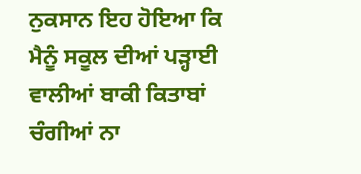ਨੁਕਸਾਨ ਇਹ ਹੋਇਆ ਕਿ ਮੈਨੂੰ ਸਕੂਲ ਦੀਆਂ ਪੜ੍ਹਾਈ ਵਾਲੀਆਂ ਬਾਕੀ ਕਿਤਾਬਾਂ ਚੰਗੀਆਂ ਨਾ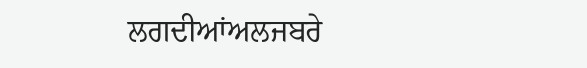ਲਗਦੀਆਂਅਲਜਬਰੇ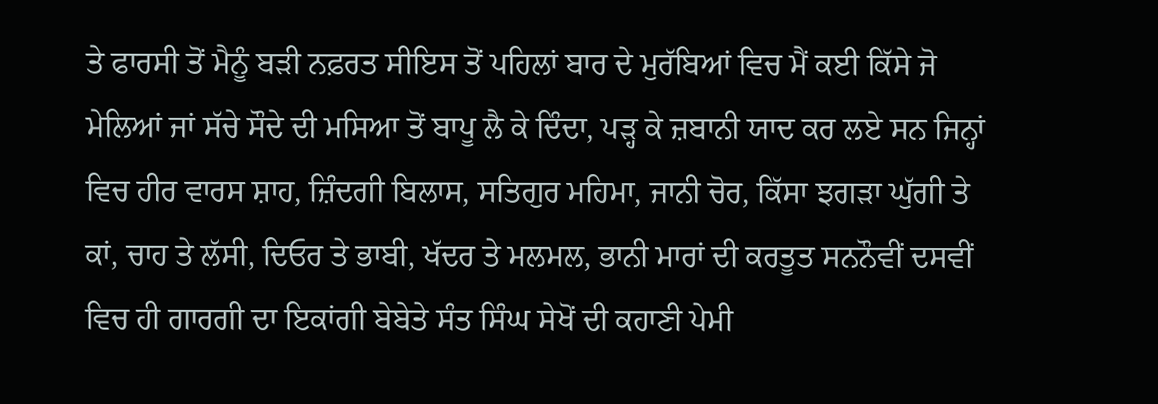ਤੇ ਫਾਰਸੀ ਤੋਂ ਮੈਨੂੰ ਬੜੀ ਨਫ਼ਰਤ ਸੀਇਸ ਤੋਂ ਪਹਿਲਾਂ ਬਾਰ ਦੇ ਮੁਰੱਬਿਆਂ ਵਿਚ ਮੈਂ ਕਈ ਕਿੱਸੇ ਜੋ ਮੇਲਿਆਂ ਜਾਂ ਸੱਚੇ ਸੌਦੇ ਦੀ ਮਸਿਆ ਤੋਂ ਬਾਪੂ ਲੈ ਕੇ ਦਿੰਦਾ, ਪੜ੍ਹ ਕੇ ਜ਼ਬਾਨੀ ਯਾਦ ਕਰ ਲਏ ਸਨ ਜਿਨ੍ਹਾਂ ਵਿਚ ਹੀਰ ਵਾਰਸ ਸ਼ਾਹ, ਜ਼ਿੰਦਗੀ ਬਿਲਾਸ, ਸਤਿਗੁਰ ਮਹਿਮਾ, ਜਾਨੀ ਚੋਰ, ਕਿੱਸਾ ਝਗੜਾ ਘੁੱਗੀ ਤੇ ਕਾਂ, ਚਾਹ ਤੇ ਲੱਸੀ, ਦਿਓਰ ਤੇ ਭਾਬੀ, ਖੱਦਰ ਤੇ ਮਲਮਲ, ਭਾਨੀ ਮਾਰਾਂ ਦੀ ਕਰਤੂਤ ਸਨਨੌਵੀਂ ਦਸਵੀਂ ਵਿਚ ਹੀ ਗਾਰਗੀ ਦਾ ਇਕਾਂਗੀ ਬੇਬੇਤੇ ਸੰਤ ਸਿੰਘ ਸੇਖੋਂ ਦੀ ਕਹਾਣੀ ਪੇਮੀ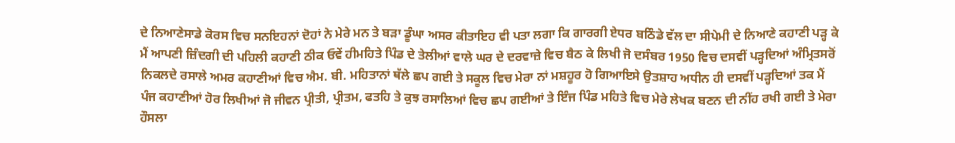ਦੇ ਨਿਆਣੇਸਾਡੇ ਕੋਰਸ ਵਿਚ ਸਨਇਹਨਾਂ ਦੋਹਾਂ ਨੇ ਮੇਰੇ ਮਨ ਤੇ ਬੜਾ ਡੂੰਘਾ ਅਸਰ ਕੀਤਾਇਹ ਵੀ ਪਤਾ ਲਗਾ ਕਿ ਗਾਰਗੀ ਏਧਰ ਬਠਿੰਡੇ ਵੱਲ ਦਾ ਸੀਪੇਮੀ ਦੇ ਨਿਆਣੇ ਕਹਾਣੀ ਪੜ੍ਹ ਕੇ ਮੈਂ ਆਪਣੀ ਜ਼ਿੰਦਗੀ ਦੀ ਪਹਿਲੀ ਕਹਾਣੀ ਠੀਕ ਓਵੇਂ ਹੀਮਹਿਤੇ ਪਿੰਡ ਦੇ ਤੇਲੀਆਂ ਵਾਲੇ ਘਰ ਦੇ ਦਰਵਾਜ਼ੇ ਵਿਚ ਬੈਠ ਕੇ ਲਿਖੀ ਜੋ ਦਸੰਬਰ 1950 ਵਿਚ ਦਸਵੀਂ ਪੜ੍ਹਦਿਆਂ ਅੰਮ੍ਰਿਤਸਰੋਂ ਨਿਕਲਦੇ ਰਸਾਲੇ ਅਮਰ ਕਹਾਣੀਆਂ ਵਿਚ ਐਮ. ਬੀ. ਮਹਿਤਾਨਾਂ ਥੱਲੇ ਛਪ ਗਈ ਤੇ ਸਕੂਲ ਵਿਚ ਮੇਰਾ ਨਾਂ ਮਸ਼ਹੂਰ ਹੋ ਗਿਆਇਸੇ ਉਤਸ਼ਾਹ ਅਧੀਨ ਹੀ ਦਸਵੀਂ ਪੜ੍ਹਦਿਆਂ ਤਕ ਮੈਂ ਪੰਜ ਕਹਾਣੀਆਂ ਹੋਰ ਲਿਖੀਆਂ ਜੋ ਜੀਵਨ ਪ੍ਰੀਤੀ, ਪ੍ਰੀਤਮ, ਫਤਹਿ ਤੇ ਕੁਝ ਰਸਾਲਿਆਂ ਵਿਚ ਛਪ ਗਈਆਂ ਤੇ ਇੰਜ ਪਿੰਡ ਮਹਿਤੇ ਵਿਚ ਮੇਰੇ ਲੇਖਕ ਬਣਨ ਦੀ ਨੀਂਹ ਰਖੀ ਗਈ ਤੇ ਮੇਰਾ ਹੌਸਲਾ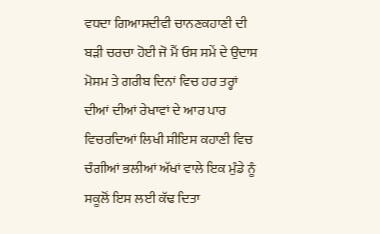ਵਧਦਾ ਗਿਆਸਦੀਵੀ ਚਾਨਣਕਹਾਣੀ ਦੀ ਬੜੀ ਚਰਚਾ ਹੋਈ ਜੋ ਮੈਂ ਓਸ ਸਮੇਂ ਦੇ ਉਦਾਸ ਮੋਸਮ ਤੇ ਗਰੀਬ ਦਿਨਾਂ ਵਿਚ ਹਰ ਤਰ੍ਹਾਂ ਦੀਆਂ ਦੀਆਂ ਰੇਖਾਵਾਂ ਦੇ ਆਰ ਪਾਰ ਵਿਚਰਦਿਆਂ ਲਿਖੀ ਸੀਇਸ ਕਹਾਣੀ ਵਿਚ ਚੰਗੀਆਂ ਭਲੀਆਂ ਅੱਖਾਂ ਵਾਲੇ ਇਕ ਮੁੰਡੇ ਨੂੰ ਸਕੂਲੋਂ ਇਸ ਲਈ ਕੱਢ ਦਿਤਾ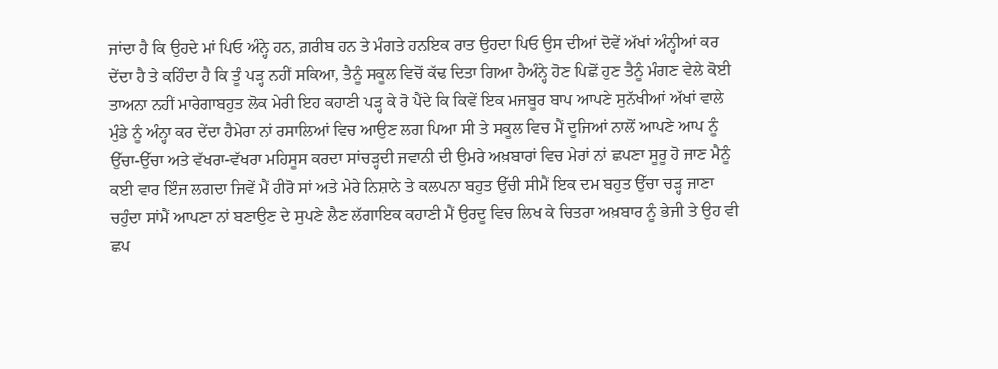ਜਾਂਦਾ ਹੈ ਕਿ ਉਹਦੇ ਮਾਂ ਪਿਓ ਅੰਨ੍ਹੇ ਹਨ, ਗ਼ਰੀਬ ਹਨ ਤੇ ਮੰਗਤੇ ਹਨਇਕ ਰਾਤ ਉਹਦਾ ਪਿਓ ਉਸ ਦੀਆਂ ਦੋਵੇਂ ਅੱਖਾਂ ਅੰਨ੍ਹੀਆਂ ਕਰ ਦੇਂਦਾ ਹੈ ਤੇ ਕਹਿੰਦਾ ਹੈ ਕਿ ਤੂੰ ਪੜ੍ਹ ਨਹੀਂ ਸਕਿਆ, ਤੈਨੂੰ ਸਕੂਲ ਵਿਚੋਂ ਕੱਢ ਦਿਤਾ ਗਿਆ ਹੈਅੰਨ੍ਹੇ ਹੋਣ ਪਿਛੋਂ ਹੁਣ ਤੈਨੂੰ ਮੰਗਣ ਵੇਲੇ ਕੋਈ ਤਾਅਨਾ ਨਹੀਂ ਮਾਰੇਗਾਬਹੁਤ ਲੋਕ ਮੇਰੀ ਇਹ ਕਹਾਣੀ ਪੜ੍ਹ ਕੇ ਰੋ ਪੈਂਦੇ ਕਿ ਕਿਵੇਂ ਇਕ ਮਜਬੂਰ ਬਾਪ ਆਪਣੇ ਸੁਨੱਖੀਆਂ ਅੱਖਾਂ ਵਾਲੇ ਮੁੰਡੇ ਨੂੰ ਅੰਨ੍ਹਾ ਕਰ ਦੇਂਦਾ ਹੈਮੇਰਾ ਨਾਂ ਰਸਾਲਿਆਂ ਵਿਚ ਆਉਣ ਲਗ ਪਿਆ ਸੀ ਤੇ ਸਕੂਲ ਵਿਚ ਮੈਂ ਦੂਜਿਆਂ ਨਾਲੋਂ ਆਪਣੇ ਆਪ ਨੂੰ ਉੱਚਾ-ਉੱਚਾ ਅਤੇ ਵੱਖਰਾ-ਵੱਖਰਾ ਮਹਿਸੂਸ ਕਰਦਾ ਸਾਂਚੜ੍ਹਦੀ ਜਵਾਨੀ ਦੀ ਉਮਰੇ ਅਖ਼ਬਾਰਾਂ ਵਿਚ ਮੇਰਾਂ ਨਾਂ ਛਪਣਾ ਸੂਰੂ ਹੋ ਜਾਣ ਮੈਨੂੰ ਕਈ ਵਾਰ ਇੰਜ ਲਗਦਾ ਜਿਵੇਂ ਮੈਂ ਹੀਰੋ ਸਾਂ ਅਤੇ ਮੇਰੇ ਨਿਸ਼ਾਨੇ ਤੇ ਕਲਪਨਾ ਬਹੁਤ ਉੱਚੀ ਸੀਮੈਂ ਇਕ ਦਮ ਬਹੁਤ ਉੱਚਾ ਚੜ੍ਹ ਜਾਣਾ ਚਹੁੰਦਾ ਸਾਂਮੈਂ ਆਪਣਾ ਨਾਂ ਬਣਾਉਣ ਦੇ ਸੁਪਣੇ ਲੈਣ ਲੱਗਾਇਕ ਕਹਾਣੀ ਮੈਂ ਉਰਦੂ ਵਿਚ ਲਿਖ ਕੇ ਚਿਤਰਾ ਅਖ਼ਬਾਰ ਨੂੰ ਭੇਜੀ ਤੇ ਉਹ ਵੀ ਛਪ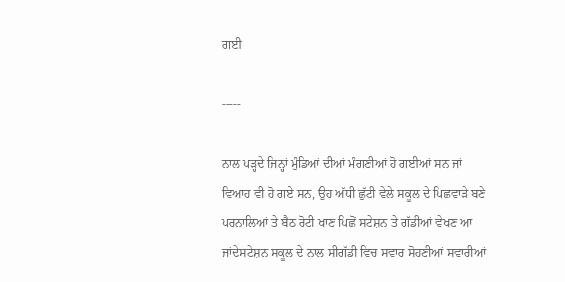ਗਈ

-----

ਨਾਲ ਪੜ੍ਹਦੇ ਜਿਨ੍ਹਾਂ ਮੁੰਡਿਆਂ ਦੀਆਂ ਮੰਗਣੀਆਂ ਹੋ ਗਈਆਂ ਸਨ ਜਾਂ ਵਿਆਹ ਵੀ ਹੋ ਗਏ ਸਨ, ਉਹ ਅੱਧੀ ਛੁੱਟੀ ਵੇਲੇ ਸਕੂਲ ਦੇ ਪਿਛਵਾੜੇ ਬਣੇ ਪਰਨਾਲਿਆਂ ਤੇ ਬੈਠ ਰੋਟੀ ਖਾਣ ਪਿਛੋਂ ਸਟੇਸ਼ਨ ਤੇ ਗੱਡੀਆਂ ਵੇਖਣ ਆ ਜਾਂਦੇਸਟੇਸ਼ਨ ਸਕੂਲ ਦੇ ਨਾਲ ਸੀਗੱਡੀ ਵਿਚ ਸਵਾਰ ਸੋਹਣੀਆਂ ਸਵਾਰੀਆਂ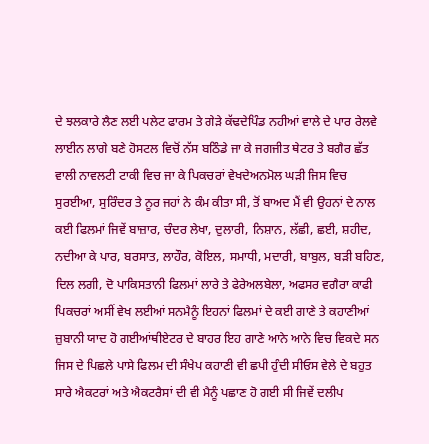ਦੇ ਝਲਕਾਰੇ ਲੈਣ ਲਈ ਪਲੇਟ ਫਾਰਮ ਤੇ ਗੇੜੇ ਕੱਢਦੇਪਿੰਡ ਨਹੀਆਂ ਵਾਲੇ ਦੇ ਪਾਰ ਰੇਲਵੇ ਲਾਈਨ ਲਾਗੇ ਬਣੇ ਹੋਸਟਲ ਵਿਚੋਂ ਨੱਸ ਬਠਿੰਡੇ ਜਾ ਕੇ ਜਗਜੀਤ ਥੇਟਰ ਤੇ ਬਗੈਰ ਛੱਤ ਵਾਲੀ ਨਾਵਲਟੀ ਟਾਕੀ ਵਿਚ ਜਾ ਕੇ ਪਿਕਚਰਾਂ ਵੇਖਦੇਅਨਮੋਲ ਘੜੀ ਜਿਸ ਵਿਚ ਸੁਰਈਆ, ਸੁਰਿੰਦਰ ਤੇ ਨੂਰ ਜਹਾਂ ਨੇ ਕੰਮ ਕੀਤਾ ਸੀ, ਤੋਂ ਬਾਅਦ ਮੈਂ ਵੀ ਉਹਨਾਂ ਦੇ ਨਾਲ ਕਈ ਫਿਲਮਾਂ ਜਿਵੇਂ ਬਾਜ਼ਾਰ, ਚੰਦਰ ਲੇਖਾ, ਦੁਲਾਰੀ, ਨਿਸ਼ਾਨ, ਲੱਛੀ, ਛਈ, ਸ਼ਹੀਦ, ਨਦੀਆ ਕੇ ਪਾਰ, ਬਰਸਾਤ, ਲਾਹੌਰ, ਕੋਇਲ, ਸਮਾਧੀ, ਮਦਾਰੀ, ਬਾਬੁਲ, ਬੜੀ ਬਹਿਣ, ਦਿਲ ਲਗੀ, ਦੋ ਪਾਕਿਸਤਾਨੀ ਫਿਲਮਾਂ ਲਾਰੇ ਤੇ ਫੇਰੇਅਲਬੇਲਾ, ਅਫਸਰ ਵਗੈਰਾ ਕਾਫੀ ਪਿਕਚਰਾਂ ਅਸੀਂ ਵੇਖ ਲਈਆਂ ਸਨਮੈਨੂੰ ਇਹਨਾਂ ਫਿਲਮਾਂ ਦੇ ਕਈ ਗਾਣੇ ਤੇ ਕਹਾਣੀਆਂ ਜ਼ੁਬਾਨੀ ਯਾਦ ਹੋ ਗਈਆਂਥੀਏਟਰ ਦੇ ਬਾਹਰ ਇਹ ਗਾਣੇ ਆਨੇ ਆਨੇ ਵਿਚ ਵਿਕਦੇ ਸਨ ਜਿਸ ਦੇ ਪਿਛਲੇ ਪਾਸੇ ਫਿਲਮ ਦੀ ਸੰਖੇਪ ਕਹਾਣੀ ਵੀ ਛਪੀ ਹੁੰਦੀ ਸੀਓਸ ਵੇਲੇ ਦੇ ਬਹੁਤ ਸਾਰੇ ਐਕਟਰਾਂ ਅਤੇ ਐਕਟਰੈਸਾਂ ਦੀ ਵੀ ਮੈਨੂੰ ਪਛਾਣ ਹੋ ਗਈ ਸੀ ਜਿਵੇਂ ਦਲੀਪ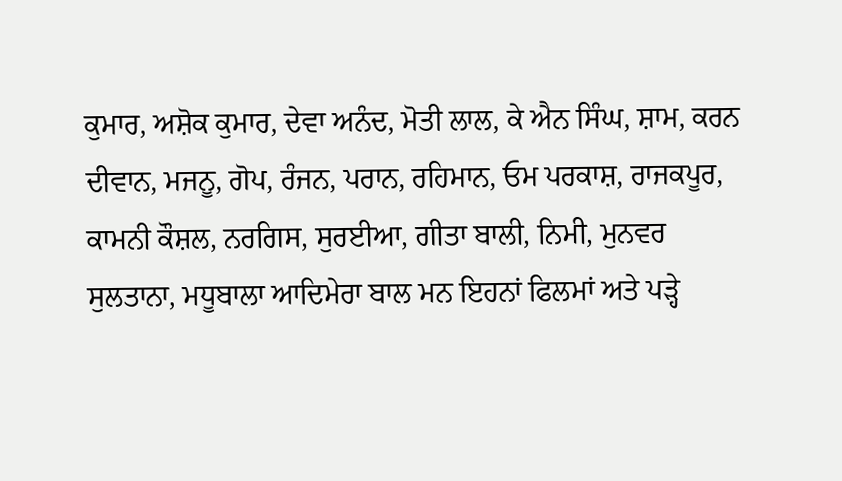ਕੁਮਾਰ, ਅਸ਼ੋਕ ਕੁਮਾਰ, ਦੇਵਾ ਅਨੰਦ, ਮੋਤੀ ਲਾਲ, ਕੇ ਐਨ ਸਿੰਘ, ਸ਼ਾਮ, ਕਰਨ ਦੀਵਾਨ, ਮਜਨੂ, ਗੋਪ, ਰੰਜਨ, ਪਰਾਨ, ਰਹਿਮਾਨ, ਓਮ ਪਰਕਾਸ਼, ਰਾਜਕਪੂਰ, ਕਾਮਨੀ ਕੌਸ਼ਲ, ਨਰਗਿਸ, ਸੁਰਈਆ, ਗੀਤਾ ਬਾਲੀ, ਨਿਮੀ, ਮੁਨਵਰ ਸੁਲਤਾਨਾ, ਮਧੂਬਾਲਾ ਆਦਿਮੇਰਾ ਬਾਲ ਮਨ ਇਹਨਾਂ ਫਿਲਮਾਂ ਅਤੇ ਪੜ੍ਹੇ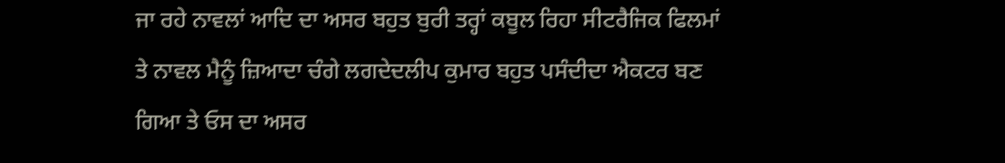ਜਾ ਰਹੇ ਨਾਵਲਾਂ ਆਦਿ ਦਾ ਅਸਰ ਬਹੁਤ ਬੁਰੀ ਤਰ੍ਹਾਂ ਕਬੂਲ ਰਿਹਾ ਸੀਟਰੈਜਿਕ ਫਿਲਮਾਂ ਤੇ ਨਾਵਲ ਮੈਨੂੰ ਜ਼ਿਆਦਾ ਚੰਗੇ ਲਗਦੇਦਲੀਪ ਕੁਮਾਰ ਬਹੁਤ ਪਸੰਦੀਦਾ ਐਕਟਰ ਬਣ ਗਿਆ ਤੇ ਓਸ ਦਾ ਅਸਰ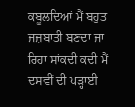ਕਬੂਲਦਿਆਂ ਮੈਂ ਬਹੁਤ ਜਜ਼ਬਾਤੀ ਬਣਦਾ ਜਾ ਰਿਹਾ ਸਾਂਕਦੀ ਕਦੀ ਮੈਂ ਦਸਵੀਂ ਦੀ ਪੜ੍ਹਾਈ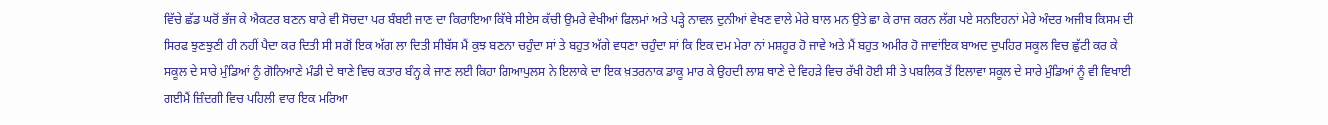ਵਿੱਚੇ ਛੱਡ ਘਰੋਂ ਭੱਜ ਕੇ ਐਕਟਰ ਬਣਨ ਬਾਰੇ ਵੀ ਸੋਚਦਾ ਪਰ ਬੰਬਈ ਜਾਣ ਦਾ ਕਿਰਾਇਆ ਕਿੱਥੇ ਸੀਏਸ ਕੱਚੀ ਉਮਰੇ ਵੇਖੀਆਂ ਫਿਲਮਾਂ ਅਤੇ ਪੜ੍ਹੇ ਨਾਵਲ ਦੁਨੀਆਂ ਵੇਖਣ ਵਾਲੇ ਮੇਰੇ ਬਾਲ ਮਨ ਉਤੇ ਛਾ ਕੇ ਰਾਜ ਕਰਨ ਲੱਗ ਪਏ ਸਨਇਹਨਾਂ ਮੇਰੇ ਅੰਦਰ ਅਜੀਬ ਕਿਸਮ ਦੀ ਸਿਰਫ ਝੁਣਝੁਣੀ ਹੀ ਨਹੀਂ ਪੈਦਾ ਕਰ ਦਿਤੀ ਸੀ ਸਗੋਂ ਇਕ ਅੱਗ ਲਾ ਦਿਤੀ ਸੀਬੱਸ ਮੈਂ ਕੁਝ ਬਣਨਾ ਚਹੁੰਦਾ ਸਾਂ ਤੇ ਬਹੁਤ ਅੱਗੇ ਵਧਣਾ ਚਹੁੰਦਾ ਸਾਂ ਕਿ ਇਕ ਦਮ ਮੇਰਾ ਨਾਂ ਮਸ਼ਹੂਰ ਹੋ ਜਾਵੇ ਅਤੇ ਮੈਂ ਬਹੁਤ ਅਮੀਰ ਹੋ ਜਾਵਾਂਇਕ ਬਾਅਦ ਦੁਪਹਿਰ ਸਕੂਲ ਵਿਚ ਛੁੱਟੀ ਕਰ ਕੇ ਸਕੂਲ ਦੇ ਸਾਰੇ ਮੁੰਡਿਆਂ ਨੂੰ ਗੋਨਿਆਣੇ ਮੰਡੀ ਦੇ ਥਾਣੇ ਵਿਚ ਕਤਾਰ ਬੰਨ੍ਹ ਕੇ ਜਾਣ ਲਈ ਕਿਹਾ ਗਿਆਪੁਲਸ ਨੇ ਇਲਾਕੇ ਦਾ ਇਕ ਖ਼ਤਰਨਾਕ ਡਾਕੂ ਮਾਰ ਕੇ ਉਹਦੀ ਲਾਸ਼ ਥਾਣੇ ਦੇ ਵਿਹੜੇ ਵਿਚ ਰੱਖੀ ਹੋਈ ਸੀ ਤੇ ਪਬਲਿਕ ਤੋਂ ਇਲਾਵਾ ਸਕੂਲ ਦੇ ਸਾਰੇ ਮੁੰਡਿਆਂ ਨੂੰ ਵੀ ਵਿਖਾਈ ਗਈਮੈਂ ਜ਼ਿੰਦਗੀ ਵਿਚ ਪਹਿਲੀ ਵਾਰ ਇਕ ਮਰਿਆ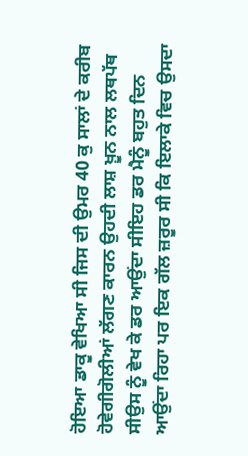ਹੋਇਆ ਡਾਕੂ ਵੇਖਿਆ ਸੀ ਜਿਸ ਦੀ ਉਮਰ 40 ਕੁ ਸਾਲਾਂ ਦੇ ਕਰੀਬ ਹੋਵੇਗੀਗੋਲੀਆਂ ਲੱਗਣ ਕਾਰਨ ਉਹਦੀ ਲਾਸ਼ ਖ਼ੂਨ ਨਾਲ ਲਥਪੱਥ ਸੀਉਸ ਨੂੰ ਵੇਖ ਕੇ ਡਰ ਆਉਂਦਾ ਸੀਇਹ ਡਰ ਮੈਨੂੰ ਬਹੁਤ ਦਿਨ ਆਉਂਦਾ ਰਿਹਾ ਪਰ ਇਕ ਗੱਲ ਜ਼ਰੂਰ ਸੀ ਕਿ ਇਲਾਕੇ ਵਿਚ ਉਸਦਾ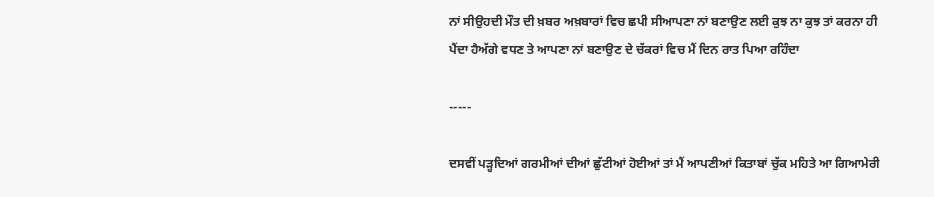ਨਾਂ ਸੀਉਹਦੀ ਮੌਤ ਦੀ ਖ਼ਬਰ ਅਖ਼ਬਾਰਾਂ ਵਿਚ ਛਪੀ ਸੀਆਪਣਾ ਨਾਂ ਬਣਾਉਣ ਲਈ ਕੁਝ ਨਾ ਕੁਝ ਤਾਂ ਕਰਨਾ ਹੀ ਪੈਂਦਾ ਹੈਅੱਗੇ ਵਧਣ ਤੇ ਆਪਣਾ ਨਾਂ ਬਣਾਉਣ ਦੇ ਚੱਕਰਾਂ ਵਿਚ ਮੈਂ ਦਿਨ ਰਾਤ ਪਿਆ ਰਹਿੰਦਾ

-----

ਦਸਵੀਂ ਪੜ੍ਹਦਿਆਂ ਗਰਮੀਆਂ ਦੀਆਂ ਛੁੱਟੀਆਂ ਹੋਈਆਂ ਤਾਂ ਮੈਂ ਆਪਣੀਆਂ ਕਿਤਾਬਾਂ ਚੁੱਕ ਮਹਿਤੇ ਆ ਗਿਆਮੇਰੀ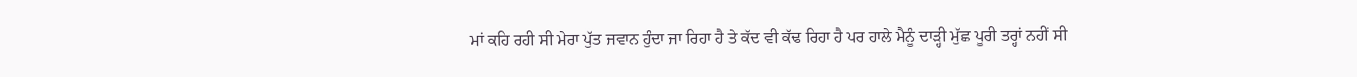ਮਾਂ ਕਹਿ ਰਹੀ ਸੀ ਮੇਰਾ ਪੁੱਤ ਜਵਾਨ ਹੁੰਦਾ ਜਾ ਰਿਹਾ ਹੈ ਤੇ ਕੱਦ ਵੀ ਕੱਢ ਰਿਹਾ ਹੈ ਪਰ ਹਾਲੇ ਮੈਨੂੰ ਦਾੜ੍ਹੀ ਮੁੱਛ ਪੂਰੀ ਤਰ੍ਹਾਂ ਨਹੀਂ ਸੀ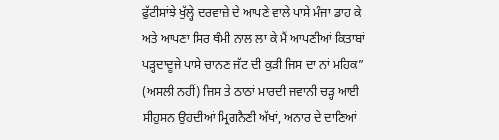ਫੁੱਟੀਸਾਂਝੇ ਖੁੱਲ੍ਹੇ ਦਰਵਾਜ਼ੇ ਦੇ ਆਪਣੇ ਵਾਲੇ ਪਾਸੇ ਮੰਜਾ ਡਾਹ ਕੇ ਅਤੇ ਆਪਣਾ ਸਿਰ ਥੰਮੀ ਨਾਲ ਲਾ ਕੇ ਮੈਂ ਆਪਣੀਆਂ ਕਿਤਾਬਾਂ ਪੜ੍ਹਦਾਦੂਜੇ ਪਾਸੇ ਚਾਨਣ ਜੱਟ ਦੀ ਕੁੜੀ ਜਿਸ ਦਾ ਨਾਂ ਮਹਿਕ” (ਅਸਲੀ ਨਹੀਂ) ਜਿਸ ਤੇ ਠਾਠਾਂ ਮਾਰਦੀ ਜਵਾਨੀ ਚੜ੍ਹ ਆਈ ਸੀਹੁਸਨ ਉਹਦੀਆਂ ਮ੍ਰਿਗਨੈਣੀ ਅੱਖਾਂ, ਅਨਾਰ ਦੇ ਦਾਣਿਆਂ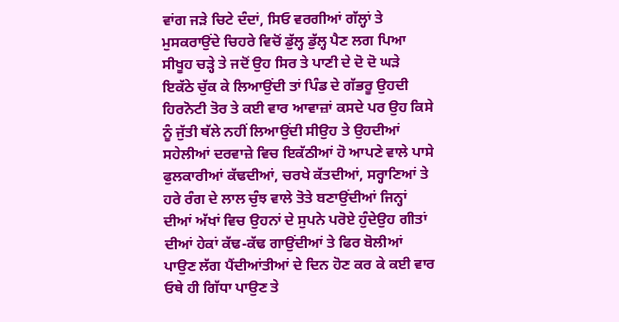ਵਾਂਗ ਜੜੇ ਚਿਟੇ ਦੰਦਾਂ, ਸਿਓ ਵਰਗੀਆਂ ਗੱਲ੍ਹਾਂ ਤੇ ਮੁਸਕਰਾਉਂਦੇ ਚਿਹਰੇ ਵਿਚੋਂ ਡੁੱਲ੍ਹ ਡੁੱਲ੍ਹ ਪੈਣ ਲਗ ਪਿਆ ਸੀਖੂਹ ਚੜ੍ਹੇ ਤੇ ਜਦੋਂ ਉਹ ਸਿਰ ਤੇ ਪਾਣੀ ਦੇ ਦੋ ਦੋ ਘੜੇ ਇਕੱਠੇ ਚੁੱਕ ਕੇ ਲਿਆਉਂਦੀ ਤਾਂ ਪਿੰਡ ਦੇ ਗੱਭਰੂ ਉਹਦੀ ਹਿਰਨੋਟੀ ਤੋਰ ਤੇ ਕਈ ਵਾਰ ਆਵਾਜ਼ਾਂ ਕਸਦੇ ਪਰ ਉਹ ਕਿਸੇ ਨੂੰ ਜੁੱਤੀ ਥੱਲੇ ਨਹੀਂ ਲਿਆਉਂਦੀ ਸੀਉਹ ਤੇ ਉਹਦੀਆਂ ਸਹੇਲੀਆਂ ਦਰਵਾਜ਼ੇ ਵਿਚ ਇਕੱਠੀਆਂ ਹੋ ਆਪਣੇ ਵਾਲੇ ਪਾਸੇ ਫੁਲਕਾਰੀਆਂ ਕੱਢਦੀਆਂ, ਚਰਖੇ ਕੱਤਦੀਆਂ, ਸਰ੍ਹਾਣਿਆਂ ਤੇ ਹਰੇ ਰੰਗ ਦੇ ਲਾਲ ਚੁੰਝ ਵਾਲੇ ਤੋਤੇ ਬਣਾਉਂਦੀਆਂ ਜਿਨ੍ਹਾਂ ਦੀਆਂ ਅੱਖਾਂ ਵਿਚ ਉਹਨਾਂ ਦੇ ਸੁਪਨੇ ਪਰੋਏ ਹੁੰਦੇਉਹ ਗੀਤਾਂ ਦੀਆਂ ਹੇਕਾਂ ਕੱਢ-ਕੱਢ ਗਾਉਂਦੀਆਂ ਤੇ ਫਿਰ ਬੋਲੀਆਂ ਪਾਉਣ ਲੱਗ ਪੈਂਦੀਆਂਤੀਆਂ ਦੇ ਦਿਨ ਹੋਣ ਕਰ ਕੇ ਕਈ ਵਾਰ ਓਥੇ ਹੀ ਗਿੱਧਾ ਪਾਉਣ ਤੇ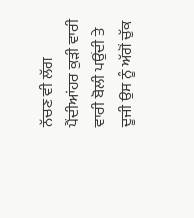ਨੱਚਣ ਵੀ ਲੱਗ ਪੈਂਦੀਆਂਹਰ ਕੁੜੀ ਵਾਰੀ ਵਾਰੀ ਬੋਲੀ ਪਉਂਦੀ ਤੇ ਦੂਜੀ ਉਸ ਨੂੰ ਅੱਗੋਂ ਚੁੱਕ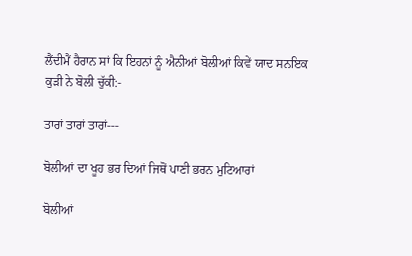ਲੈਂਦੀਮੈਂ ਹੈਰਾਨ ਸਾਂ ਕਿ ਇਹਨਾਂ ਨੂੰ ਐਨੀਆਂ ਬੋਲੀਆਂ ਕਿਵੇਂ ਯਾਦ ਸਨਇਕ ਕੁੜੀ ਨੇ ਬੋਲੀ ਚੁੱਕੀ:-

ਤਾਰਾਂ ਤਾਰਾਂ ਤਾਰਾਂ---

ਬੋਲੀਆਂ ਦਾ ਖੂਹ ਭਰ ਦਿਆਂ ਜਿਥੋਂ ਪਾਣੀ ਭਰਨ ਮੁਟਿਆਰਾਂ

ਬੋਲੀਆਂ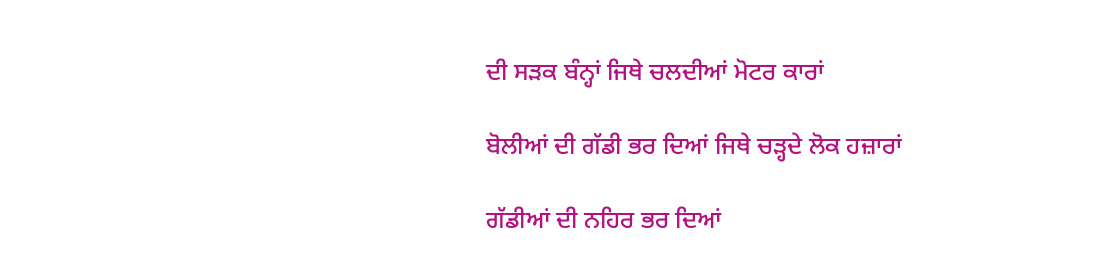ਦੀ ਸੜਕ ਬੰਨ੍ਹਾਂ ਜਿਥੇ ਚਲਦੀਆਂ ਮੋਟਰ ਕਾਰਾਂ

ਬੋਲੀਆਂ ਦੀ ਗੱਡੀ ਭਰ ਦਿਆਂ ਜਿਥੇ ਚੜ੍ਹਦੇ ਲੋਕ ਹਜ਼ਾਰਾਂ

ਗੱਡੀਆਂ ਦੀ ਨਹਿਰ ਭਰ ਦਿਆਂ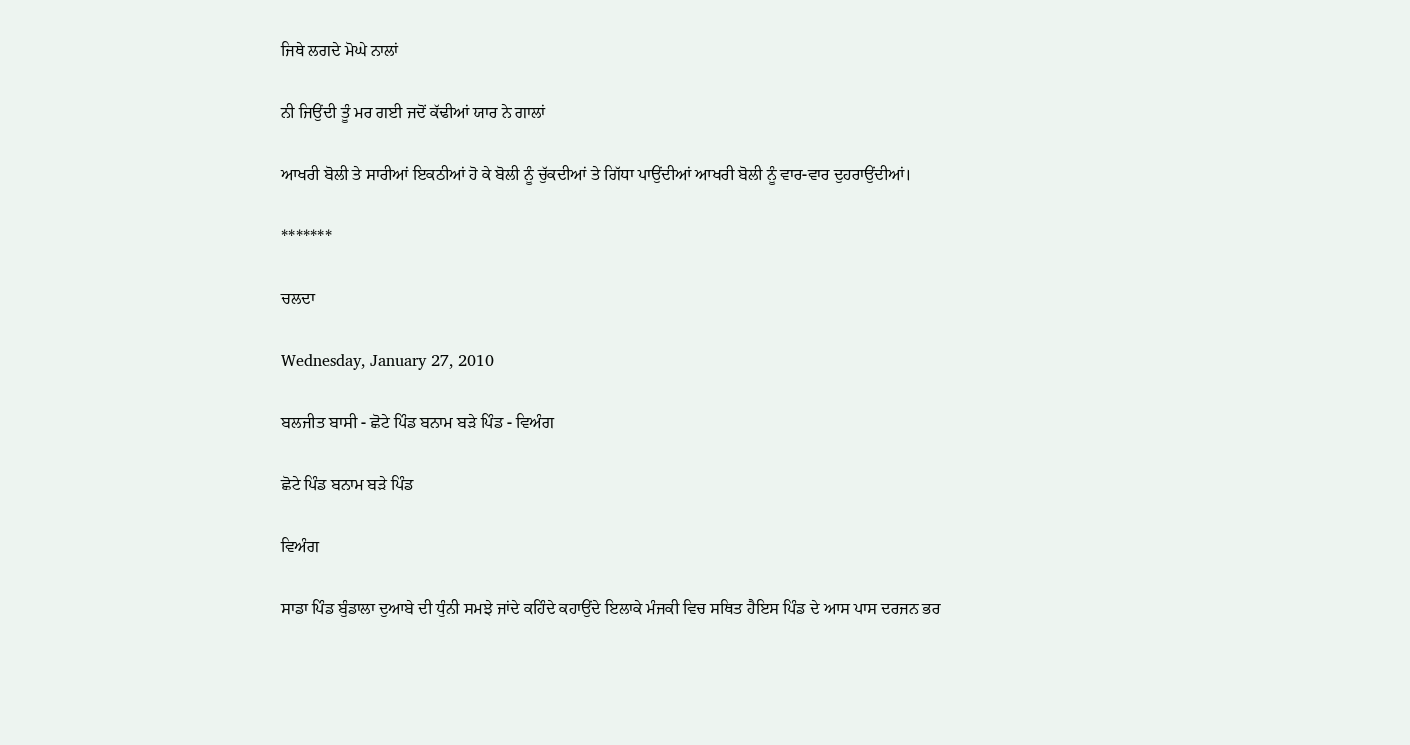ਜਿਥੇ ਲਗਦੇ ਮੋਘੇ ਨਾਲਾਂ

ਨੀ ਜਿਉਂਦੀ ਤੂੰ ਮਰ ਗਈ ਜਦੋਂ ਕੱਢੀਆਂ ਯਾਰ ਨੇ ਗਾਲਾਂ

ਆਖਰੀ ਬੋਲੀ ਤੇ ਸਾਰੀਆਂ ਇਕਠੀਆਂ ਹੋ ਕੇ ਬੋਲੀ ਨੂੰ ਚੁੱਕਦੀਆਂ ਤੇ ਗਿੱਧਾ ਪਾਉਂਦੀਆਂ ਆਖਰੀ ਬੋਲੀ ਨੂੰ ਵਾਰ-ਵਾਰ ਦੁਹਰਾਉਂਦੀਆਂ।

*******

ਚਲਦਾ

Wednesday, January 27, 2010

ਬਲਜੀਤ ਬਾਸੀ - ਛੋਟੇ ਪਿੰਡ ਬਨਾਮ ਬੜੇ ਪਿੰਡ - ਵਿਅੰਗ

ਛੋਟੇ ਪਿੰਡ ਬਨਾਮ ਬੜੇ ਪਿੰਡ

ਵਿਅੰਗ

ਸਾਡਾ ਪਿੰਡ ਬੁੰਡਾਲਾ ਦੁਆਬੇ ਦੀ ਧੁੰਨੀ ਸਮਝੇ ਜਾਂਦੇ ਕਹਿੰਦੇ ਕਹਾਉਂਦੇ ਇਲਾਕੇ ਮੰਜਕੀ ਵਿਚ ਸਥਿਤ ਹੈਇਸ ਪਿੰਡ ਦੇ ਆਸ ਪਾਸ ਦਰਜਨ ਭਰ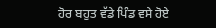ਹੋਰ ਬਹੁਤ ਵੱਡੇ ਪਿੰਡ ਵਸੇ ਹੋਏ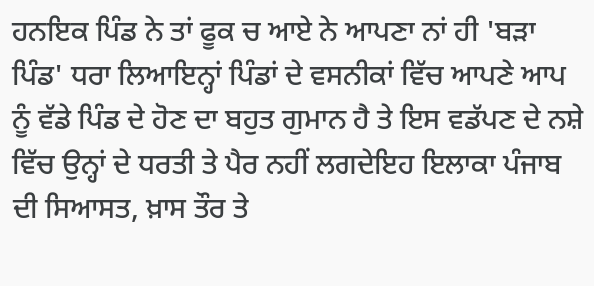ਹਨਇਕ ਪਿੰਡ ਨੇ ਤਾਂ ਫੂਕ ਚ ਆਏ ਨੇ ਆਪਣਾ ਨਾਂ ਹੀ 'ਬੜਾ ਪਿੰਡ' ਧਰਾ ਲਿਆਇਨ੍ਹਾਂ ਪਿੰਡਾਂ ਦੇ ਵਸਨੀਕਾਂ ਵਿੱਚ ਆਪਣੇ ਆਪ ਨੂੰ ਵੱਡੇ ਪਿੰਡ ਦੇ ਹੋਣ ਦਾ ਬਹੁਤ ਗੁਮਾਨ ਹੈ ਤੇ ਇਸ ਵਡੱਪਣ ਦੇ ਨਸ਼ੇ ਵਿੱਚ ਉਨ੍ਹਾਂ ਦੇ ਧਰਤੀ ਤੇ ਪੈਰ ਨਹੀਂ ਲਗਦੇਇਹ ਇਲਾਕਾ ਪੰਜਾਬ ਦੀ ਸਿਆਸਤ, ਖ਼ਾਸ ਤੌਰ ਤੇ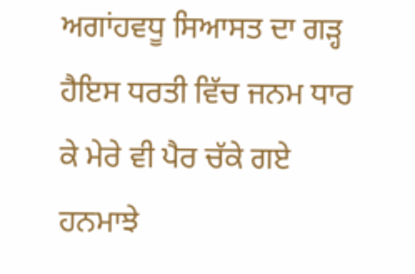ਅਗਾਂਹਵਧੂ ਸਿਆਸਤ ਦਾ ਗੜ੍ਹ ਹੈਇਸ ਧਰਤੀ ਵਿੱਚ ਜਨਮ ਧਾਰ ਕੇ ਮੇਰੇ ਵੀ ਪੈਰ ਚੱਕੇ ਗਏ ਹਨਮਾਝੇ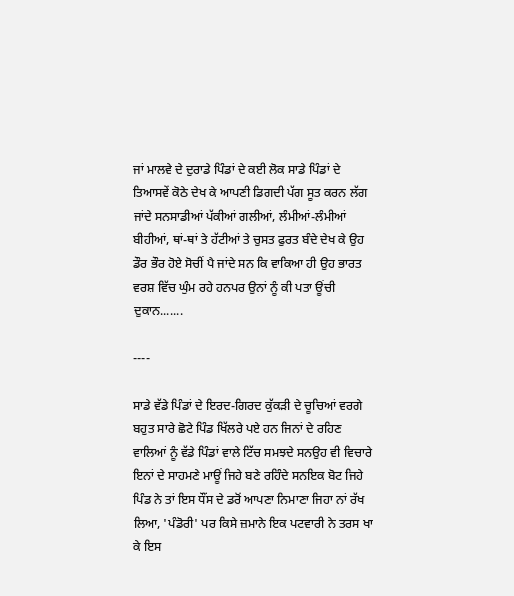ਜਾਂ ਮਾਲਵੇ ਦੇ ਦੁਰਾਡੇ ਪਿੰਡਾਂ ਦੇ ਕਈ ਲੋਕ ਸਾਡੇ ਪਿੰਡਾਂ ਦੇ ਤਿਆਸਵੇਂ ਕੋਠੇ ਦੇਖ ਕੇ ਆਪਣੀ ਡਿਗਦੀ ਪੱਗ ਸੂਤ ਕਰਨ ਲੱਗ ਜਾਂਦੇ ਸਨਸਾਡੀਆਂ ਪੱਕੀਆਂ ਗਲੀਆਂ, ਲੰਮੀਆਂ-ਲੰਮੀਆਂ ਬੀਹੀਆਂ, ਥਾਂ-ਥਾਂ ਤੇ ਹੱਟੀਆਂ ਤੇ ਚੁਸਤ ਫੁਰਤ ਬੰਦੇ ਦੇਖ ਕੇ ਉਹ ਡੌਰ ਭੌਰ ਹੋਏ ਸੋਚੀਂ ਪੈ ਜਾਂਦੇ ਸਨ ਕਿ ਵਾਕਿਆ ਹੀ ਉਹ ਭਾਰਤ ਵਰਸ਼ ਵਿੱਚ ਘੁੰਮ ਰਹੇ ਹਨਪਰ ਉਨਾਂ ਨੂੰ ਕੀ ਪਤਾ ਊਂਚੀ ਦੁਕਾਨ.......

----

ਸਾਡੇ ਵੱਡੇ ਪਿੰਡਾਂ ਦੇ ਇਰਦ-ਗਿਰਦ ਕੁੱਕੜੀ ਦੇ ਚੂਚਿਆਂ ਵਰਗੇ ਬਹੁਤ ਸਾਰੇ ਛੋਟੇ ਪਿੰਡ ਖਿੱਲਰੇ ਪਏ ਹਨ ਜਿਨਾਂ ਦੇ ਰਹਿਣ ਵਾਲਿਆਂ ਨੂੰ ਵੱਡੇ ਪਿੰਡਾਂ ਵਾਲੇ ਟਿੱਚ ਸਮਝਦੇ ਸਨਉਹ ਵੀ ਵਿਚਾਰੇ ਇਨਾਂ ਦੇ ਸਾਹਮਣੇ ਮਾਊਂ ਜਿਹੇ ਬਣੇ ਰਹਿੰਦੇ ਸਨਇਕ ਬੋਟ ਜਿਹੇ ਪਿੰਡ ਨੇ ਤਾਂ ਇਸ ਧੌਂਸ ਦੇ ਡਰੋਂ ਆਪਣਾ ਨਿਮਾਣਾ ਜਿਹਾ ਨਾਂ ਰੱਖ ਲਿਆ, 'ਪੰਡੋਰੀ' ਪਰ ਕਿਸੇ ਜ਼ਮਾਨੇ ਇਕ ਪਟਵਾਰੀ ਨੇ ਤਰਸ ਖਾ ਕੇ ਇਸ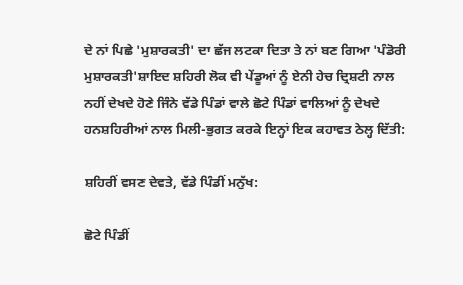ਦੇ ਨਾਂ ਪਿਛੇ 'ਮੁਸ਼ਾਰਕਤੀ' ਦਾ ਛੱਜ ਲਟਕਾ ਦਿਤਾ ਤੇ ਨਾਂ ਬਣ ਗਿਆ 'ਪੰਡੋਰੀ ਮੁਸ਼ਾਰਕਤੀ'ਸ਼ਾਇਦ ਸ਼ਹਿਰੀ ਲੋਕ ਵੀ ਪੇਂਡੂਆਂ ਨੂੰ ਏਨੀ ਹੇਚ ਦ੍ਰਿਸ਼ਟੀ ਨਾਲ ਨਹੀਂ ਦੇਖਦੇ ਹੋਣੇ ਜਿੰਨੇ ਵੱਡੇ ਪਿੰਡਾਂ ਵਾਲੇ ਛੋਟੇ ਪਿੰਡਾਂ ਵਾਲਿਆਂ ਨੂੰ ਦੇਖਦੇ ਹਨਸ਼ਹਿਰੀਆਂ ਨਾਲ ਮਿਲੀ-ਭੁਗਤ ਕਰਕੇ ਇਨ੍ਹਾਂ ਇਕ ਕਹਾਵਤ ਠੇਲ੍ਹ ਦਿੱਤੀ:

ਸ਼ਹਿਰੀਂ ਵਸਣ ਦੇਵਤੇ, ਵੱਡੇ ਪਿੰਡੀਂ ਮਨੁੱਖ:

ਛੋਟੇ ਪਿੰਡੀਂ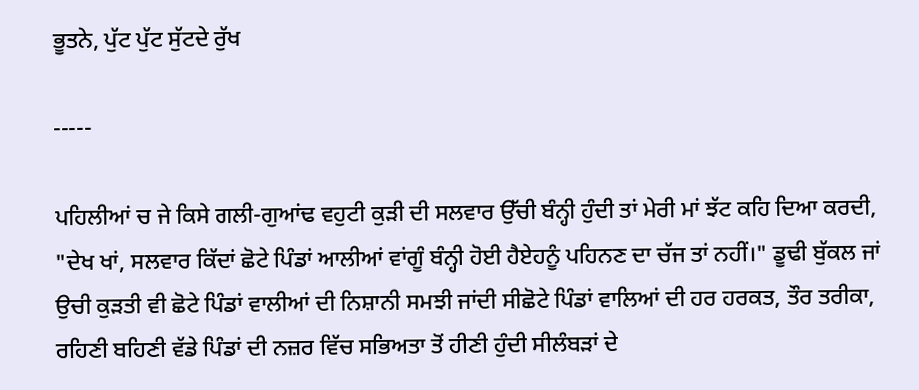ਭੂਤਨੇ, ਪੁੱਟ ਪੁੱਟ ਸੁੱਟਦੇ ਰੁੱਖ

-----

ਪਹਿਲੀਆਂ ਚ ਜੇ ਕਿਸੇ ਗਲੀ-ਗੁਆਂਢ ਵਹੁਟੀ ਕੁੜੀ ਦੀ ਸਲਵਾਰ ਉੱਚੀ ਬੰਨ੍ਹੀ ਹੁੰਦੀ ਤਾਂ ਮੇਰੀ ਮਾਂ ਝੱਟ ਕਹਿ ਦਿਆ ਕਰਦੀ, "ਦੇਖ ਖਾਂ, ਸਲਵਾਰ ਕਿੱਦਾਂ ਛੋਟੇ ਪਿੰਡਾਂ ਆਲੀਆਂ ਵਾਂਗੂੰ ਬੰਨ੍ਹੀ ਹੋਈ ਹੈਏਹਨੂੰ ਪਹਿਨਣ ਦਾ ਚੱਜ ਤਾਂ ਨਹੀਂ।" ਡੂਢੀ ਬੁੱਕਲ ਜਾਂ ਉਚੀ ਕੁੜਤੀ ਵੀ ਛੋਟੇ ਪਿੰਡਾਂ ਵਾਲੀਆਂ ਦੀ ਨਿਸ਼ਾਨੀ ਸਮਝੀ ਜਾਂਦੀ ਸੀਛੋਟੇ ਪਿੰਡਾਂ ਵਾਲਿਆਂ ਦੀ ਹਰ ਹਰਕਤ, ਤੌਰ ਤਰੀਕਾ, ਰਹਿਣੀ ਬਹਿਣੀ ਵੱਡੇ ਪਿੰਡਾਂ ਦੀ ਨਜ਼ਰ ਵਿੱਚ ਸਭਿਅਤਾ ਤੋਂ ਹੀਣੀ ਹੁੰਦੀ ਸੀਲੰਬੜਾਂ ਦੇ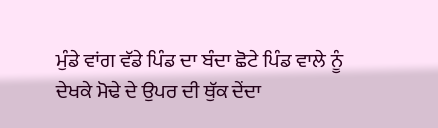ਮੁੰਡੇ ਵਾਂਗ ਵੱਡੇ ਪਿੰਡ ਦਾ ਬੰਦਾ ਛੋਟੇ ਪਿੰਡ ਵਾਲੇ ਨੂੰ ਦੇਖਕੇ ਮੋਢੇ ਦੇ ਉਪਰ ਦੀ ਥੁੱਕ ਦੇਂਦਾ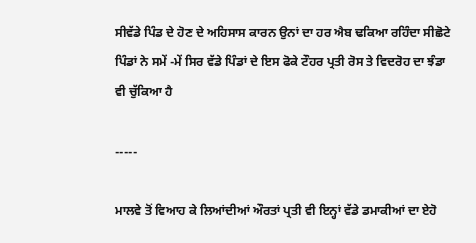ਸੀਵੱਡੇ ਪਿੰਡ ਦੇ ਹੋਣ ਦੇ ਅਹਿਸਾਸ ਕਾਰਨ ਉਨਾਂ ਦਾ ਹਰ ਐਬ ਢਕਿਆ ਰਹਿੰਦਾ ਸੀਛੋਟੇ ਪਿੰਡਾਂ ਨੇ ਸਮੇਂ -ਮੇਂ ਸਿਰ ਵੱਡੇ ਪਿੰਡਾਂ ਦੇ ਇਸ ਫੋਕੇ ਟੌਹਰ ਪ੍ਰਤੀ ਰੋਸ ਤੇ ਵਿਦਰੋਹ ਦਾ ਝੰਡਾ ਵੀ ਚੁੱਕਿਆ ਹੈ

-----

ਮਾਲਵੇ ਤੋਂ ਵਿਆਹ ਕੇ ਲਿਆਂਦੀਆਂ ਔਰਤਾਂ ਪ੍ਰਤੀ ਵੀ ਇਨ੍ਹਾਂ ਵੱਡੇ ਡਮਾਕੀਆਂ ਦਾ ਏਹੋ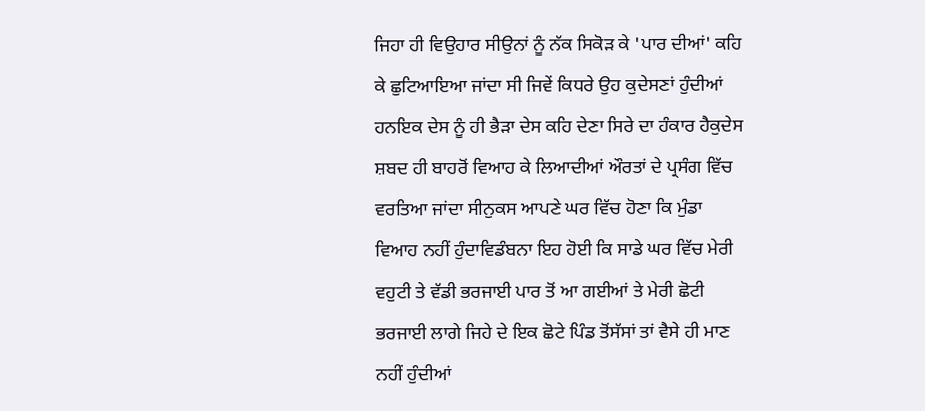ਜਿਹਾ ਹੀ ਵਿਉਹਾਰ ਸੀਉਨਾਂ ਨੂੰ ਨੱਕ ਸਿਕੋੜ ਕੇ 'ਪਾਰ ਦੀਆਂ' ਕਹਿ ਕੇ ਛੁਟਿਆਇਆ ਜਾਂਦਾ ਸੀ ਜਿਵੇਂ ਕਿਧਰੇ ਉਹ ਕੁਦੇਸਣਾਂ ਹੁੰਦੀਆਂ ਹਨਇਕ ਦੇਸ ਨੂੰ ਹੀ ਭੈੜਾ ਦੇਸ ਕਹਿ ਦੇਣਾ ਸਿਰੇ ਦਾ ਹੰਕਾਰ ਹੈਕੁਦੇਸ ਸ਼ਬਦ ਹੀ ਬਾਹਰੋਂ ਵਿਆਹ ਕੇ ਲਿਆਦੀਆਂ ਔਰਤਾਂ ਦੇ ਪ੍ਰਸੰਗ ਵਿੱਚ ਵਰਤਿਆ ਜਾਂਦਾ ਸੀਨੁਕਸ ਆਪਣੇ ਘਰ ਵਿੱਚ ਹੋਣਾ ਕਿ ਮੁੰਡਾ ਵਿਆਹ ਨਹੀਂ ਹੁੰਦਾਵਿਡੰਬਨਾ ਇਹ ਹੋਈ ਕਿ ਸਾਡੇ ਘਰ ਵਿੱਚ ਮੇਰੀ ਵਹੁਟੀ ਤੇ ਵੱਡੀ ਭਰਜਾਈ ਪਾਰ ਤੋਂ ਆ ਗਈਆਂ ਤੇ ਮੇਰੀ ਛੋਟੀ ਭਰਜਾਈ ਲਾਗੇ ਜਿਹੇ ਦੇ ਇਕ ਛੋਟੇ ਪਿੰਡ ਤੋਂਸੱਸਾਂ ਤਾਂ ਵੈਸੇ ਹੀ ਮਾਣ ਨਹੀਂ ਹੁੰਦੀਆਂ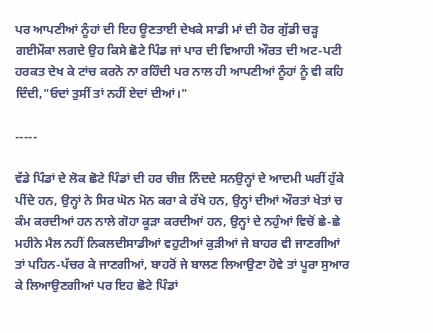ਪਰ ਆਪਣੀਆਂ ਨੂੰਹਾਂ ਦੀ ਇਹ ਊਣਤਾਈ ਦੇਖਕੇ ਸਾਡੀ ਮਾਂ ਦੀ ਹੋਰ ਗੁੱਡੀ ਚੜ੍ਹ ਗਈਮੌਕਾ ਲਗਦੇ ਉਹ ਕਿਸੇ ਛੋਟੇ ਪਿੰਡ ਜਾਂ ਪਾਰ ਦੀ ਵਿਆਹੀ ਔਰਤ ਦੀ ਅਟ-ਪਟੀ ਹਰਕਤ ਦੇਖ ਕੇ ਟਾਂਚ ਕਰਨੋ ਨਾ ਰਹਿੰਦੀ ਪਰ ਨਾਲ ਹੀ ਆਪਣੀਆਂ ਨੂੰਹਾਂ ਨੂੰ ਵੀ ਕਹਿ ਦਿੰਦੀ,"ਓਦਾਂ ਤੁਸੀਂ ਤਾਂ ਨਹੀਂ ਏਦਾਂ ਦੀਆਂ।"

-----

ਵੱਡੇ ਪਿੰਡਾਂ ਦੇ ਲੋਕ ਛੋਟੇ ਪਿੰਡਾਂ ਦੀ ਹਰ ਚੀਜ਼ ਨਿੰਦਦੇ ਸਨਉਨ੍ਹਾਂ ਦੇ ਆਦਮੀ ਘਰੀਂ ਹੁੱਕੇ ਪੀਂਦੇ ਹਨ, ਉਨ੍ਹਾਂ ਨੇ ਸਿਰ ਘੋਨ ਮੋਨ ਕਰਾ ਕੇ ਰੱਖੇ ਹਨ, ਉਨ੍ਹਾਂ ਦੀਆਂ ਔਰਤਾਂ ਖੇਤਾਂ ਚ ਕੰਮ ਕਰਦੀਆਂ ਹਨ ਨਾਲੇ ਗੋਹਾ ਕੂੜਾ ਕਰਦੀਆਂ ਹਨ, ਉਨ੍ਹਾਂ ਦੇ ਨਹੁੰਆਂ ਵਿਚੋਂ ਛੇ-ਛੇ ਮਹੀਨੇ ਮੈਲ ਨਹੀਂ ਨਿਕਲਦੀਸਾਡੀਆਂ ਵਹੁਟੀਆਂ ਕੁੜੀਆਂ ਜੇ ਬਾਹਰ ਵੀ ਜਾਣਗੀਆਂ ਤਾਂ ਪਹਿਨ-ਪੱਚਰ ਕੇ ਜਾਣਗੀਆਂ, ਬਾਹਰੋਂ ਜੇ ਬਾਲਣ ਲਿਆਉਣਾ ਹੋਵੇ ਤਾਂ ਪੂਰਾ ਸੁਆਰ ਕੇ ਲਿਆਉਣਗੀਆਂ ਪਰ ਇਹ ਛੋਟੇ ਪਿੰਡਾਂ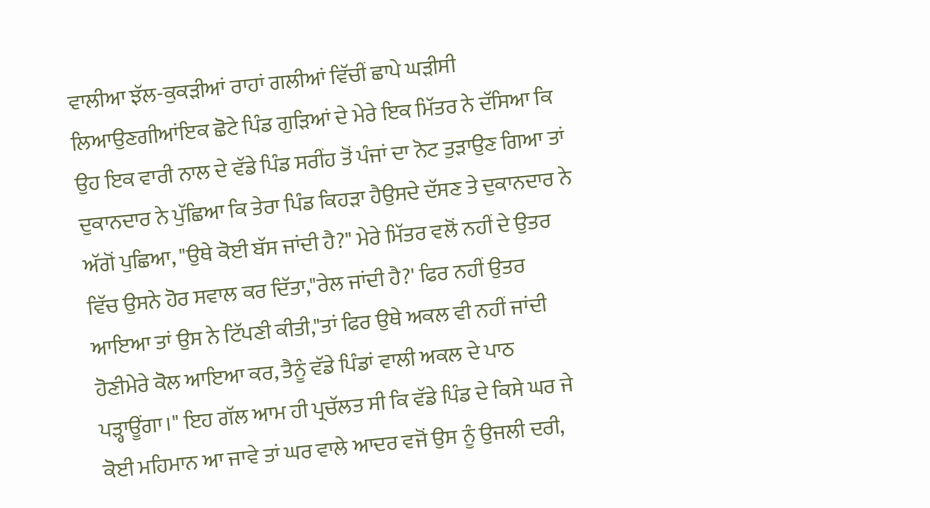ਵਾਲੀਆ ਝੱਲ-ਕੁਕੜੀਆਂ ਰਾਹਾਂ ਗਲੀਆਂ ਵਿੱਚੀਂ ਛਾਪੇ ਘੜੀਸੀ ਲਿਆਉਣਗੀਆਂਇਕ ਛੋਟੇ ਪਿੰਡ ਗੁੜਿਆਂ ਦੇ ਮੇਰੇ ਇਕ ਮਿੱਤਰ ਨੇ ਦੱਸਿਆ ਕਿ ਉਹ ਇਕ ਵਾਰੀ ਨਾਲ ਦੇ ਵੱਡੇ ਪਿੰਡ ਸਰੀਂਹ ਤੋਂ ਪੰਜਾਂ ਦਾ ਨੋਟ ਤੁੜਾਉਣ ਗਿਆ ਤਾਂ ਦੁਕਾਨਦਾਰ ਨੇ ਪੁੱਛਿਆ ਕਿ ਤੇਰਾ ਪਿੰਡ ਕਿਹੜਾ ਹੈਉਸਦੇ ਦੱਸਣ ਤੇ ਦੁਕਾਨਦਾਰ ਨੇ ਅੱਗੋਂ ਪੁਛਿਆ, "ਉਥੇ ਕੋਈ ਬੱਸ ਜਾਂਦੀ ਹੈ?" ਮੇਰੇ ਮਿੱਤਰ ਵਲੋਂ ਨਹੀਂ ਦੇ ਉਤਰ ਵਿੱਚ ਉਸਨੇ ਹੋਰ ਸਵਾਲ ਕਰ ਦਿੱਤਾ,"ਰੇਲ ਜਾਂਦੀ ਹੈ?' ਫਿਰ ਨਹੀਂ ਉਤਰ ਆਇਆ ਤਾਂ ਉਸ ਨੇ ਟਿੱਪਣੀ ਕੀਤੀ,"ਤਾਂ ਫਿਰ ਉਥੇ ਅਕਲ ਵੀ ਨਹੀਂ ਜਾਂਦੀ ਹੋਣੀਮੇਰੇ ਕੋਲ ਆਇਆ ਕਰ, ਤੈਨੂੰ ਵੱਡੇ ਪਿੰਡਾਂ ਵਾਲੀ ਅਕਲ ਦੇ ਪਾਠ ਪੜ੍ਹਾਊਂਗਾ।" ਇਹ ਗੱਲ ਆਮ ਹੀ ਪ੍ਰਚੱਲਤ ਸੀ ਕਿ ਵੱਡੇ ਪਿੰਡ ਦੇ ਕਿਸੇ ਘਰ ਜੇ ਕੋਈ ਮਹਿਮਾਨ ਆ ਜਾਵੇ ਤਾਂ ਘਰ ਵਾਲੇ ਆਦਰ ਵਜੋਂ ਉਸ ਨੂੰ ਉਜਲੀ ਦਰੀ,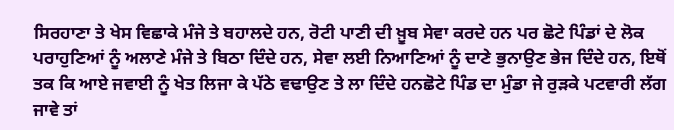ਸਿਰਹਾਣਾ ਤੇ ਖੇਸ ਵਿਛਾਕੇ ਮੰਜੇ ਤੇ ਬਹਾਲਦੇ ਹਨ, ਰੋਟੀ ਪਾਣੀ ਦੀ ਖ਼ੂਬ ਸੇਵਾ ਕਰਦੇ ਹਨ ਪਰ ਛੋਟੇ ਪਿੰਡਾਂ ਦੇ ਲੋਕ ਪਰਾਹੁਣਿਆਂ ਨੂੰ ਅਲਾਣੇ ਮੰਜੇ ਤੇ ਬਿਠਾ ਦਿੰਦੇ ਹਨ, ਸੇਵਾ ਲਈ ਨਿਆਣਿਆਂ ਨੂੰ ਦਾਣੇ ਭੁਨਾਉਣ ਭੇਜ ਦਿੰਦੇ ਹਨ, ਇਥੋਂ ਤਕ ਕਿ ਆਏ ਜਵਾਈ ਨੂੰ ਖੇਤ ਲਿਜਾ ਕੇ ਪੱਠੇ ਵਢਾਉਣ ਤੇ ਲਾ ਦਿੰਦੇ ਹਨਛੋਟੇ ਪਿੰਡ ਦਾ ਮੁੰਡਾ ਜੇ ਰੁੜਕੇ ਪਟਵਾਰੀ ਲੱਗ ਜਾਵੇ ਤਾਂ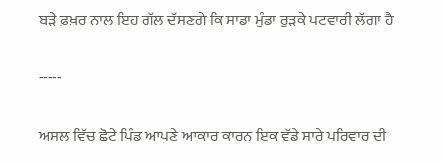ਬੜੇ ਫ਼ਖ਼ਰ ਨਾਲ ਇਹ ਗੱਲ ਦੱਸਣਗੇ ਕਿ ਸਾਡਾ ਮੁੰਡਾ ਰੁੜਕੇ ਪਟਵਾਰੀ ਲੱਗਾ ਹੈ

-----

ਅਸਲ ਵਿੱਚ ਛੋਟੇ ਪਿੰਡ ਆਪਣੇ ਆਕਾਰ ਕਾਰਨ ਇਕ ਵੱਡੇ ਸਾਰੇ ਪਰਿਵਾਰ ਦੀ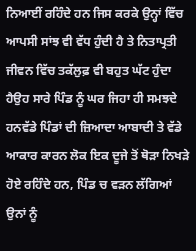ਨਿਆਈਂ ਰਹਿੰਦੇ ਹਨ ਜਿਸ ਕਰਕੇ ਉਨ੍ਹਾਂ ਵਿੱਚ ਆਪਸੀ ਸਾਂਝ ਵੀ ਵੱਧ ਹੁੰਦੀ ਹੈ ਤੇ ਨਿਤਾਪ੍ਰਤੀ ਜੀਵਨ ਵਿੱਚ ਤਕੱਲੁਫ਼ ਵੀ ਬਹੁਤ ਘੱਟ ਹੁੰਦਾ ਹੈਉਹ ਸਾਰੇ ਪਿੰਡ ਨੂੰ ਘਰ ਜਿਹਾ ਹੀ ਸਮਝਦੇ ਹਨਵੱਡੇ ਪਿੰਡਾਂ ਦੀ ਜ਼ਿਆਦਾ ਆਬਾਦੀ ਤੇ ਵੱਡੇ ਆਕਾਰ ਕਾਰਨ ਲੋਕ ਇਕ ਦੂਜੇ ਤੋਂ ਥੋੜਾ ਨਿਖੜੇ ਹੋਏ ਰਹਿੰਦੇ ਹਨ, ਪਿੰਡ ਚ ਵੜਨ ਲੱਗਿਆਂ ਉਨਾਂ ਨੂੰ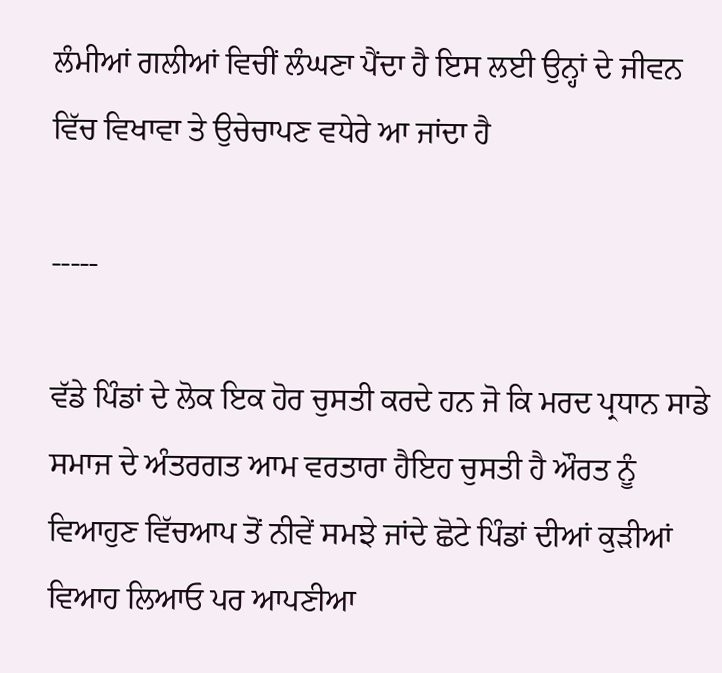ਲੰਮੀਆਂ ਗਲੀਆਂ ਵਿਚੀਂ ਲੰਘਣਾ ਪੈਂਦਾ ਹੈ ਇਸ ਲਈ ਉਨ੍ਹਾਂ ਦੇ ਜੀਵਨ ਵਿੱਚ ਵਿਖਾਵਾ ਤੇ ਉਚੇਚਾਪਣ ਵਧੇਰੇ ਆ ਜਾਂਦਾ ਹੈ

-----

ਵੱਡੇ ਪਿੰਡਾਂ ਦੇ ਲੋਕ ਇਕ ਹੋਰ ਚੁਸਤੀ ਕਰਦੇ ਹਨ ਜੋ ਕਿ ਮਰਦ ਪ੍ਰਧਾਨ ਸਾਡੇ ਸਮਾਜ ਦੇ ਅੰਤਰਗਤ ਆਮ ਵਰਤਾਰਾ ਹੈਇਹ ਚੁਸਤੀ ਹੈ ਔਰਤ ਨੂੰ ਵਿਆਹੁਣ ਵਿੱਚਆਪ ਤੋਂ ਨੀਵੇਂ ਸਮਝੇ ਜਾਂਦੇ ਛੋਟੇ ਪਿੰਡਾਂ ਦੀਆਂ ਕੁੜੀਆਂ ਵਿਆਹ ਲਿਆਓ ਪਰ ਆਪਣੀਆ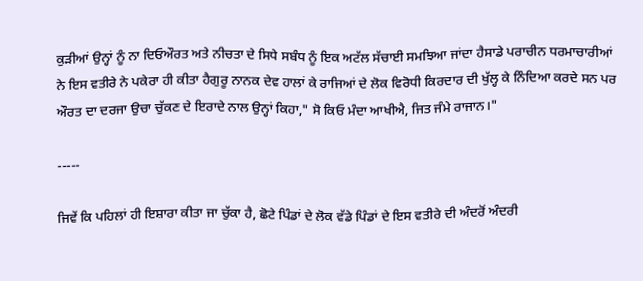ਕੁੜੀਆਂ ਉਨ੍ਹਾਂ ਨੂੰ ਨਾ ਦਿਓਔਰਤ ਅਤੇ ਨੀਚਤਾ ਦੇ ਸਿਧੇ ਸਬੰਧ ਨੂੰ ਇਕ ਅਟੱਲ ਸੱਚਾਈ ਸਮਝਿਆ ਜਾਂਦਾ ਹੈਸਾਡੇ ਪਰਾਚੀਨ ਧਰਮਾਚਾਰੀਆਂ ਨੇ ਇਸ ਵਤੀਰੇ ਨੇ ਪਕੇਰਾ ਹੀ ਕੀਤਾ ਹੈਗੁਰੂ ਨਾਨਕ ਦੇਵ ਹਾਲਾਂ ਕੇ ਰਾਜਿਆਂ ਦੇ ਲੋਕ ਵਿਰੋਧੀ ਕਿਰਦਾਰ ਦੀ ਖੁੱਲ੍ਹ ਕੇ ਨਿੰਦਿਆ ਕਰਦੇ ਸਨ ਪਰ ਔਰਤ ਦਾ ਦਰਜਾ ਉਚਾ ਚੁੱਕਣ ਦੇ ਇਰਾਦੇ ਨਾਲ ਉਨ੍ਹਾਂ ਕਿਹਾ," ਸੋ ਕਿਓ ਮੰਦਾ ਆਖੀਐ, ਜਿਤ ਜੰਮੇ ਰਾਜਾਨ।"

-----

ਜਿਵੇਂ ਕਿ ਪਹਿਲਾਂ ਹੀ ਇਸ਼ਾਰਾ ਕੀਤਾ ਜਾ ਚੁੱਕਾ ਹੈ, ਛੋਟੇ ਪਿੰਡਾਂ ਦੇ ਲੋਕ ਵੱਡੇ ਪਿੰਡਾਂ ਦੇ ਇਸ ਵਤੀਰੇ ਦੀ ਅੰਦਰੋਂ ਅੰਦਰੀ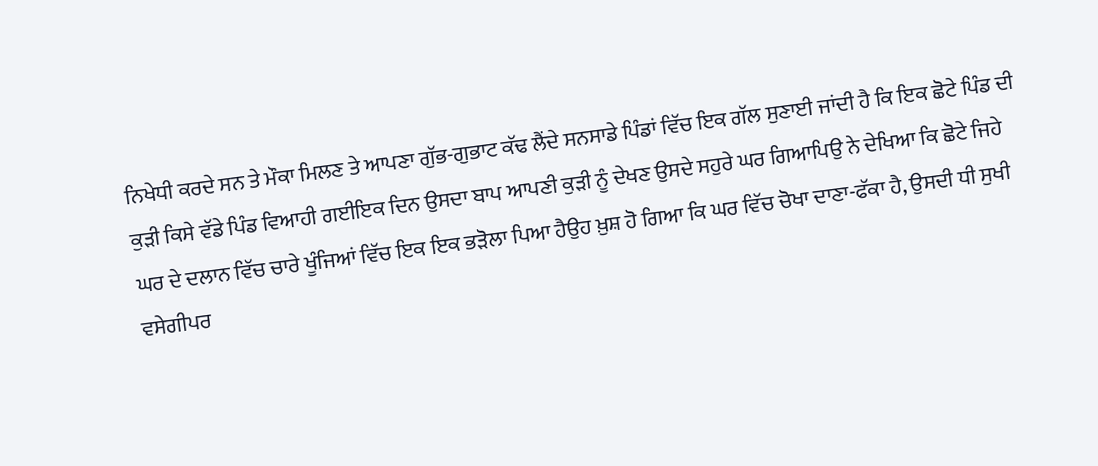ਨਿਖੇਧੀ ਕਰਦੇ ਸਨ ਤੇ ਮੌਕਾ ਮਿਲਣ ਤੇ ਆਪਣਾ ਗੁੱਭ-ਗੁਭਾਟ ਕੱਢ ਲੈਂਦੇ ਸਨਸਾਡੇ ਪਿੰਡਾਂ ਵਿੱਚ ਇਕ ਗੱਲ ਸੁਣਾਈ ਜਾਂਦੀ ਹੈ ਕਿ ਇਕ ਛੋਟੇ ਪਿੰਡ ਦੀ ਕੁੜੀ ਕਿਸੇ ਵੱਡੇ ਪਿੰਡ ਵਿਆਹੀ ਗਈਇਕ ਦਿਨ ਉਸਦਾ ਬਾਪ ਆਪਣੀ ਕੁੜੀ ਨੂੰ ਦੇਖਣ ਉਸਦੇ ਸਹੁਰੇ ਘਰ ਗਿਆਪਿਉ ਨੇ ਦੇਖਿਆ ਕਿ ਛੋਟੇ ਜਿਹੇ ਘਰ ਦੇ ਦਲਾਨ ਵਿੱਚ ਚਾਰੇ ਖੂੰਜਿਆਂ ਵਿੱਚ ਇਕ ਇਕ ਭੜੋਲਾ ਪਿਆ ਹੈਉਹ ਖ਼ੁਸ਼ ਹੋ ਗਿਆ ਕਿ ਘਰ ਵਿੱਚ ਚੋਖਾ ਦਾਣਾ-ਫੱਕਾ ਹੈ, ਉਸਦੀ ਧੀ ਸੁਖੀ ਵਸੇਗੀਪਰ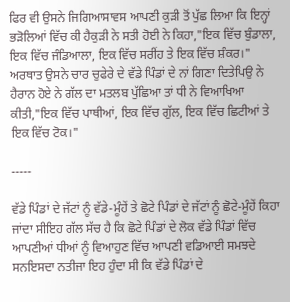ਫਿਰ ਵੀ ਉਸਨੇ ਜਿਗਿਆਸਾਵਸ ਆਪਣੀ ਕੁੜੀ ਤੋਂ ਪੁੱਛ ਲਿਆ ਕਿ ਇਨ੍ਹਾਂ ਭੜੋਲਿਆਂ ਵਿੱਚ ਕੀ ਹੈਕੁੜੀ ਨੇ ਸਤੀ ਹੋਈ ਨੇ ਕਿਹਾ,"ਇਕ ਵਿੱਚ ਬੁੰਡਾਲਾ, ਇਕ ਵਿੱਚ ਜੰਡਿਆਲਾ, ਇਕ ਵਿੱਚ ਸਰੀਂਹ ਤੇ ਇਕ ਵਿੱਚ ਸ਼ੰਕਰ।" ਅਰਥਾਤ ਉਸਨੇ ਚਾਰ ਚੁਫੇਰੇ ਦੇ ਵੱਡੇ ਪਿੰਡਾਂ ਦੇ ਨਾਂ ਗਿਣਾ ਦਿਤੇਪਿਉ ਨੇ ਹੈਰਾਨ ਹੋਏ ਨੇ ਗੱਲ ਦਾ ਮਤਲਬ ਪੁੱਛਿਆ ਤਾਂ ਧੀ ਨੇ ਵਿਆਖਿਆ ਕੀਤੀ,"ਇਕ ਵਿੱਚ ਪਾਥੀਆਂ, ਇਕ ਵਿੱਚ ਗੁੱਲ, ਇਕ ਵਿੱਚ ਛਿਟੀਆਂ ਤੇ ਇਕ ਵਿੱਚ ਟੋਕ।"

-----

ਵੱਡੇ ਪਿੰਡਾਂ ਦੇ ਜੱਟਾਂ ਨੂੰ ਵੱਡੇ-ਮੂੰਹੇਂ ਤੇ ਛੋਟੇ ਪਿੰਡਾਂ ਦੇ ਜੱਟਾਂ ਨੂੰ ਛੋਟੇ-ਮੂੰਹੇਂ ਕਿਹਾ ਜਾਂਦਾ ਸੀਇਹ ਗੱਲ ਸੱਚ ਹੈ ਕਿ ਛੋਟੇ ਪਿੰਡਾਂ ਦੇ ਲੋਕ ਵੱਡੇ ਪਿੰਡਾਂ ਵਿੱਚ ਆਪਣੀਆਂ ਧੀਆਂ ਨੂੰ ਵਿਆਹੁਣ ਵਿੱਚ ਆਪਣੀ ਵਡਿਆਈ ਸਮਝਦੇ ਸਨਇਸਦਾ ਨਤੀਜਾ ਇਹ ਹੁੰਦਾ ਸੀ ਕਿ ਵੱਡੇ ਪਿੰਡਾਂ ਦੇ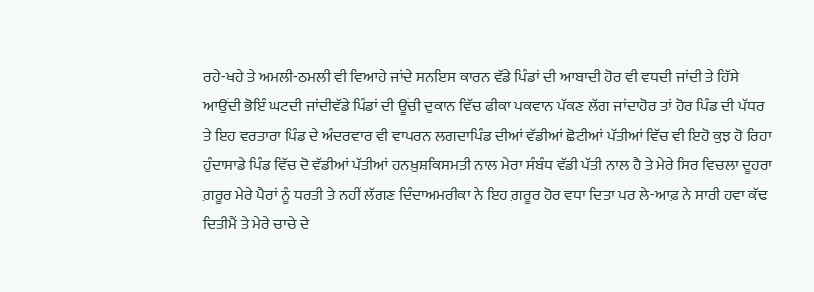ਰਹੇ-ਖਹੇ ਤੇ ਅਮਲੀ-ਠਮਲੀ ਵੀ ਵਿਆਹੇ ਜਾਂਦੇ ਸਨਇਸ ਕਾਰਨ ਵੱਡੇ ਪਿੰਡਾਂ ਦੀ ਆਬਾਦੀ ਹੋਰ ਵੀ ਵਧਦੀ ਜਾਂਦੀ ਤੇ ਹਿੱਸੇ ਆਉਂਦੀ ਭੋਇੰ ਘਟਦੀ ਜਾਂਦੀਵੱਡੇ ਪਿੰਡਾਂ ਦੀ ਊਂਚੀ ਦੁਕਾਨ ਵਿੱਚ ਫੀਕਾ ਪਕਵਾਨ ਪੱਕਣ ਲੱਗ ਜਾਂਦਾਹੋਰ ਤਾਂ ਹੋਰ ਪਿੰਡ ਦੀ ਪੱਧਰ ਤੇ ਇਹ ਵਰਤਾਰਾ ਪਿੰਡ ਦੇ ਅੰਦਰਵਾਰ ਵੀ ਵਾਪਰਨ ਲਗਦਾਪਿੰਡ ਦੀਆਂ ਵੱਡੀਆਂ ਛੋਟੀਆਂ ਪੱਤੀਆਂ ਵਿੱਚ ਵੀ ਇਹੋ ਕੁਝ ਹੋ ਰਿਹਾ ਹੁੰਦਾਸਾਡੇ ਪਿੰਡ ਵਿੱਚ ਦੋ ਵੱਡੀਆਂ ਪੱਤੀਆਂ ਹਨਖ਼ੁਸ਼ਕਿਸਮਤੀ ਨਾਲ ਮੇਰਾ ਸੰਬੰਧ ਵੱਡੀ ਪੱਤੀ ਨਾਲ ਹੈ ਤੇ ਮੇਰੇ ਸਿਰ ਵਿਚਲਾ ਦੂਹਰਾ ਗ਼ਰੂਰ ਮੇਰੇ ਪੈਰਾਂ ਨੂੰ ਧਰਤੀ ਤੇ ਨਹੀਂ ਲੱਗਣ ਦਿੰਦਾਅਮਰੀਕਾ ਨੇ ਇਹ ਗ਼ਰੂਰ ਹੋਰ ਵਧਾ ਦਿਤਾ ਪਰ ਲੇ-ਆਫ਼ ਨੇ ਸਾਰੀ ਹਵਾ ਕੱਢ ਦਿਤੀਮੈਂ ਤੇ ਮੇਰੇ ਚਾਚੇ ਦੇ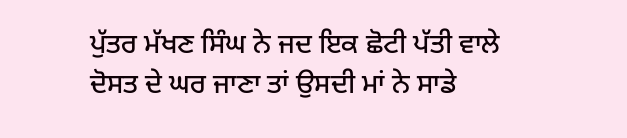ਪੁੱਤਰ ਮੱਖਣ ਸਿੰਘ ਨੇ ਜਦ ਇਕ ਛੋਟੀ ਪੱਤੀ ਵਾਲੇ ਦੋਸਤ ਦੇ ਘਰ ਜਾਣਾ ਤਾਂ ਉਸਦੀ ਮਾਂ ਨੇ ਸਾਡੇ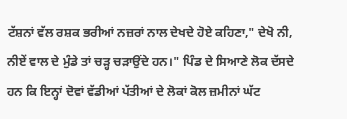ਟੱਸ਼ਨਾਂ ਵੱਲ ਰਸ਼ਕ ਭਰੀਆਂ ਨਜ਼ਰਾਂ ਨਾਲ ਦੇਖਦੇ ਹੋਏ ਕਹਿਣਾ," ਦੇਖੋ ਨੀ, ਨੀਏਂ ਵਾਲ ਦੇ ਮੁੰਡੇ ਤਾਂ ਚੜ੍ਹ ਚੜਾਉਂਦੇ ਹਨ।" ਪਿੰਡ ਦੇ ਸਿਆਣੇ ਲੋਕ ਦੱਸਦੇ ਹਨ ਕਿ ਇਨ੍ਹਾਂ ਦੋਵਾਂ ਵੱਡੀਆਂ ਪੱਤੀਆਂ ਦੇ ਲੋਕਾਂ ਕੋਲ ਜ਼ਮੀਨਾਂ ਘੱਟ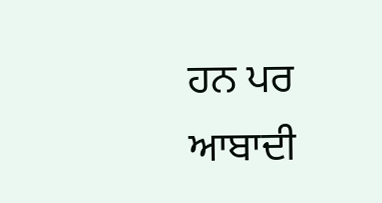ਹਨ ਪਰ ਆਬਾਦੀ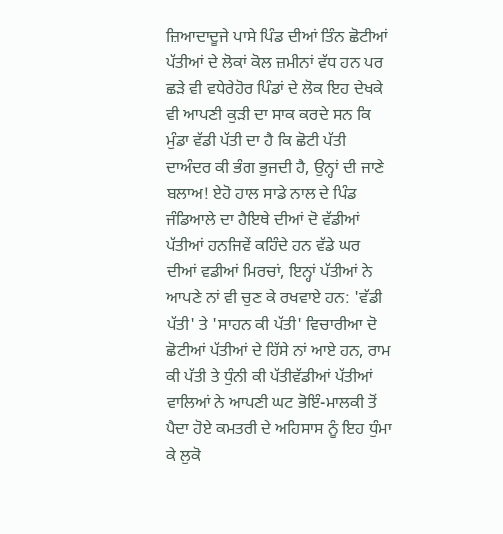ਜ਼ਿਆਦਾਦੂਜੇ ਪਾਸੇ ਪਿੰਡ ਦੀਆਂ ਤਿੰਨ ਛੋਟੀਆਂ ਪੱਤੀਆਂ ਦੇ ਲੋਕਾਂ ਕੋਲ ਜ਼ਮੀਨਾਂ ਵੱਧ ਹਨ ਪਰ ਛੜੇ ਵੀ ਵਧੇਰੇਹੋਰ ਪਿੰਡਾਂ ਦੇ ਲੋਕ ਇਹ ਦੇਖਕੇ ਵੀ ਆਪਣੀ ਕੁੜੀ ਦਾ ਸਾਕ ਕਰਦੇ ਸਨ ਕਿ ਮੁੰਡਾ ਵੱਡੀ ਪੱਤੀ ਦਾ ਹੈ ਕਿ ਛੋਟੀ ਪੱਤੀ ਦਾਅੰਦਰ ਕੀ ਭੰਗ ਭੁਜਦੀ ਹੈ, ਉਨ੍ਹਾਂ ਦੀ ਜਾਣੇ ਬਲਾਅ! ਏਹੋ ਹਾਲ ਸਾਡੇ ਨਾਲ ਦੇ ਪਿੰਡ ਜੰਡਿਆਲੇ ਦਾ ਹੈਇਥੇ ਦੀਆਂ ਦੋ ਵੱਡੀਆਂ ਪੱਤੀਆਂ ਹਨਜਿਵੇਂ ਕਹਿੰਦੇ ਹਨ ਵੱਡੇ ਘਰ ਦੀਆਂ ਵਡੀਆਂ ਮਿਰਚਾਂ, ਇਨ੍ਹਾਂ ਪੱਤੀਆਂ ਨੇ ਆਪਣੇ ਨਾਂ ਵੀ ਚੁਣ ਕੇ ਰਖਵਾਏ ਹਨ: 'ਵੱਡੀ ਪੱਤੀ' ਤੇ 'ਸਾਹਨ ਕੀ ਪੱਤੀ' ਵਿਚਾਰੀਆ ਦੋ ਛੋਟੀਆਂ ਪੱਤੀਆਂ ਦੇ ਹਿੱਸੇ ਨਾਂ ਆਏ ਹਨ, ਰਾਮ ਕੀ ਪੱਤੀ ਤੇ ਧੁੰਨੀ ਕੀ ਪੱਤੀਵੱਡੀਆਂ ਪੱਤੀਆਂ ਵਾਲਿਆਂ ਨੇ ਆਪਣੀ ਘਟ ਭੋਇੰ-ਮਾਲਕੀ ਤੋਂ ਪੈਦਾ ਹੋਏ ਕਮਤਰੀ ਦੇ ਅਹਿਸਾਸ ਨੂੰ ਇਹ ਧੁੰਮਾ ਕੇ ਲੁਕੋ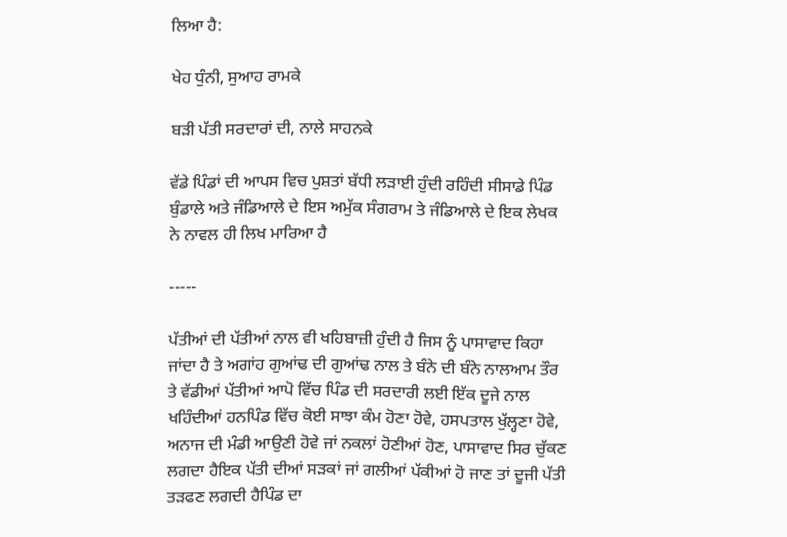ਲਿਆ ਹੈ:

ਖੇਹ ਧੁੰਨੀ, ਸੁਆਹ ਰਾਮਕੇ

ਬੜੀ ਪੱਤੀ ਸਰਦਾਰਾਂ ਦੀ, ਨਾਲੇ ਸਾਹਨਕੇ

ਵੱਡੇ ਪਿੰਡਾਂ ਦੀ ਆਪਸ ਵਿਚ ਪੁਸ਼ਤਾਂ ਬੱਧੀ ਲੜਾਈ ਹੁੰਦੀ ਰਹਿੰਦੀ ਸੀਸਾਡੇ ਪਿੰਡ ਬੁੰਡਾਲੇ ਅਤੇ ਜੰਡਿਆਲੇ ਦੇ ਇਸ ਅਮੁੱਕ ਸੰਗਰਾਮ ਤੇ ਜੰਡਿਆਲੇ ਦੇ ਇਕ ਲੇਖਕ ਨੇ ਨਾਵਲ ਹੀ ਲਿਖ ਮਾਰਿਆ ਹੈ

-----

ਪੱਤੀਆਂ ਦੀ ਪੱਤੀਆਂ ਨਾਲ ਵੀ ਖਹਿਬਾਜ਼ੀ ਹੁੰਦੀ ਹੈ ਜਿਸ ਨੂੰ ਪਾਸਾਵਾਦ ਕਿਹਾ ਜਾਂਦਾ ਹੈ ਤੇ ਅਗਾਂਹ ਗੁਆਂਢ ਦੀ ਗੁਆਂਢ ਨਾਲ ਤੇ ਬੰਨੇ ਦੀ ਬੰਨੇ ਨਾਲਆਮ ਤੌਰ ਤੇ ਵੱਡੀਆਂ ਪੱਤੀਆਂ ਆਪੋ ਵਿੱਚ ਪਿੰਡ ਦੀ ਸਰਦਾਰੀ ਲਈ ਇੱਕ ਦੂਜੇ ਨਾਲ ਖਹਿੰਦੀਆਂ ਹਨਪਿੰਡ ਵਿੱਚ ਕੋਈ ਸਾਝਾ ਕੰਮ ਹੋਣਾ ਹੋਵੇ, ਹਸਪਤਾਲ ਖੁੱਲ੍ਹਣਾ ਹੋਵੇ, ਅਨਾਜ ਦੀ ਮੰਡੀ ਆਉਣੀ ਹੋਵੇ ਜਾਂ ਨਕਲਾਂ ਹੋਣੀਆਂ ਹੋਣ, ਪਾਸਾਵਾਦ ਸਿਰ ਚੁੱਕਣ ਲਗਦਾ ਹੈਇਕ ਪੱਤੀ ਦੀਆਂ ਸੜਕਾਂ ਜਾਂ ਗਲੀਆਂ ਪੱਕੀਆਂ ਹੋ ਜਾਣ ਤਾਂ ਦੂਜੀ ਪੱਤੀ ਤੜਫਣ ਲਗਦੀ ਹੈਪਿੰਡ ਦਾ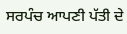ਸਰਪੰਚ ਆਪਣੀ ਪੱਤੀ ਦੇ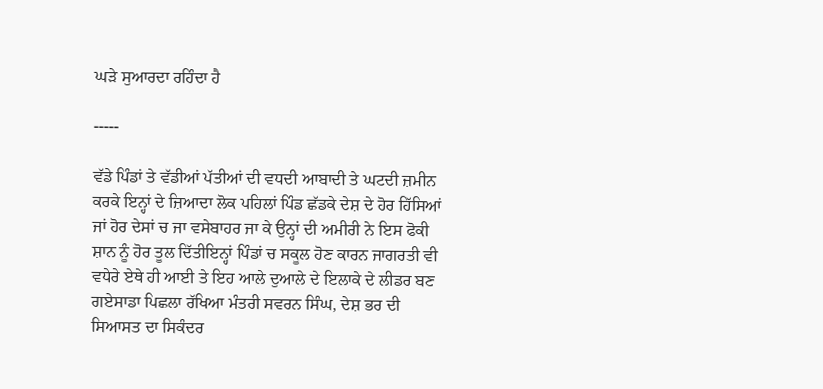ਘੜੇ ਸੁਆਰਦਾ ਰਹਿੰਦਾ ਹੈ

-----

ਵੱਡੇ ਪਿੰਡਾਂ ਤੇ ਵੱਡੀਆਂ ਪੱਤੀਆਂ ਦੀ ਵਧਦੀ ਆਬਾਦੀ ਤੇ ਘਟਦੀ ਜ਼ਮੀਨ ਕਰਕੇ ਇਨ੍ਹਾਂ ਦੇ ਜ਼ਿਆਦਾ ਲੋਕ ਪਹਿਲਾਂ ਪਿੰਡ ਛੱਡਕੇ ਦੇਸ਼ ਦੇ ਹੋਰ ਹਿੱਸਿਆਂ ਜਾਂ ਹੋਰ ਦੇਸਾਂ ਚ ਜਾ ਵਸੇਬਾਹਰ ਜਾ ਕੇ ਉਨ੍ਹਾਂ ਦੀ ਅਮੀਰੀ ਨੇ ਇਸ ਫੋਕੀ ਸ਼ਾਨ ਨੂੰ ਹੋਰ ਤੂਲ ਦਿੱਤੀਇਨ੍ਹਾਂ ਪਿੰਡਾਂ ਚ ਸਕੂਲ ਹੋਣ ਕਾਰਨ ਜਾਗਰਤੀ ਵੀ ਵਧੇਰੇ ਏਥੇ ਹੀ ਆਈ ਤੇ ਇਹ ਆਲੇ ਦੁਆਲੇ ਦੇ ਇਲਾਕੇ ਦੇ ਲੀਡਰ ਬਣ ਗਏਸਾਡਾ ਪਿਛਲਾ ਰੱਖਿਆ ਮੰਤਰੀ ਸਵਰਨ ਸਿੰਘ, ਦੇਸ਼ ਭਰ ਦੀ ਸਿਆਸਤ ਦਾ ਸਿਕੰਦਰ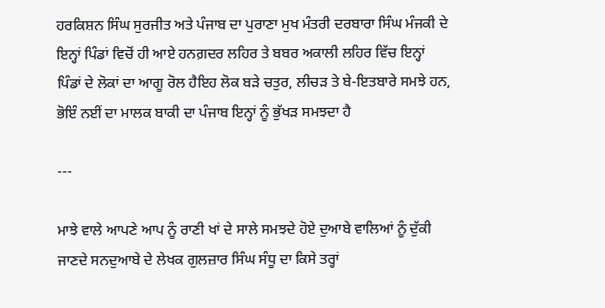ਹਰਕਿਸ਼ਨ ਸਿੰਘ ਸੁਰਜੀਤ ਅਤੇ ਪੰਜਾਬ ਦਾ ਪੁਰਾਣਾ ਮੁਖ ਮੰਤਰੀ ਦਰਬਾਰਾ ਸਿੰਘ ਮੰਜਕੀ ਦੇ ਇਨ੍ਹਾਂ ਪਿੰਡਾਂ ਵਿਚੋਂ ਹੀ ਆਏ ਹਨਗ਼ਦਰ ਲਹਿਰ ਤੇ ਬਬਰ ਅਕਾਲੀ ਲਹਿਰ ਵਿੱਚ ਇਨ੍ਹਾਂ ਪਿੰਡਾਂ ਦੇ ਲੋਕਾਂ ਦਾ ਆਗੂ ਰੋਲ ਹੈਇਹ ਲੋਕ ਬੜੇ ਚਤੁਰ, ਲੀਚੜ ਤੇ ਬੇ-ਇਤਬਾਰੇ ਸਮਝੇ ਹਨ, ਭੋਇੰ ਨਈਂ ਦਾ ਮਾਲਕ ਬਾਕੀ ਦਾ ਪੰਜਾਬ ਇਨ੍ਹਾਂ ਨੂੰ ਭੁੱਖੜ ਸਮਝਦਾ ਹੈ

---

ਮਾਝੇ ਵਾਲੇ ਆਪਣੇ ਆਪ ਨੂੰ ਰਾਣੀ ਖਾਂ ਦੇ ਸਾਲੇ ਸਮਝਦੇ ਹੋਏ ਦੁਆਬੇ ਵਾਲਿਆਂ ਨੂੰ ਦੁੱਕੀ ਜਾਣਦੇ ਸਨਦੁਆਬੇ ਦੇ ਲੇਖਕ ਗੁਲਜ਼ਾਰ ਸਿੰਘ ਸੰਧੂ ਦਾ ਕਿਸੇ ਤਰ੍ਹਾਂ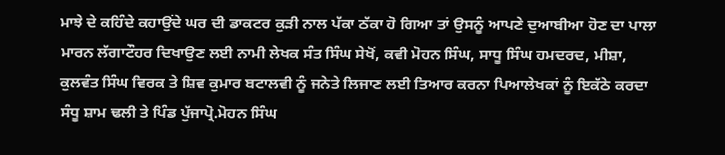ਮਾਝੇ ਦੇ ਕਹਿੰਦੇ ਕਹਾਉਂਦੇ ਘਰ ਦੀ ਡਾਕਟਰ ਕੁੜੀ ਨਾਲ ਪੱਕਾ ਠੱਕਾ ਹੋ ਗਿਆ ਤਾਂ ਉਸਨੂੰ ਆਪਣੇ ਦੁਆਬੀਆ ਹੋਣ ਦਾ ਪਾਲਾ ਮਾਰਨ ਲੱਗਾਟੌਹਰ ਦਿਖਾਉਣ ਲਈ ਨਾਮੀ ਲੇਖਕ ਸੰਤ ਸਿੰਘ ਸੇਖੋਂ, ਕਵੀ ਮੋਹਨ ਸਿੰਘ, ਸਾਧੂ ਸਿੰਘ ਹਮਦਰਦ, ਮੀਸ਼ਾ, ਕੁਲਵੰਤ ਸਿੰਘ ਵਿਰਕ ਤੇ ਸ਼ਿਵ ਕੁਮਾਰ ਬਟਾਲਵੀ ਨੂੰ ਜਨੇਤੇ ਲਿਜਾਣ ਲਈ ਤਿਆਰ ਕਰਨਾ ਪਿਆਲੇਖਕਾਂ ਨੂੰ ਇਕੱਠੇ ਕਰਦਾ ਸੰਧੂ ਸ਼ਾਮ ਢਲੀ ਤੇ ਪਿੰਡ ਪੁੱਜਾਪ੍ਰੋ.ਮੋਹਨ ਸਿੰਘ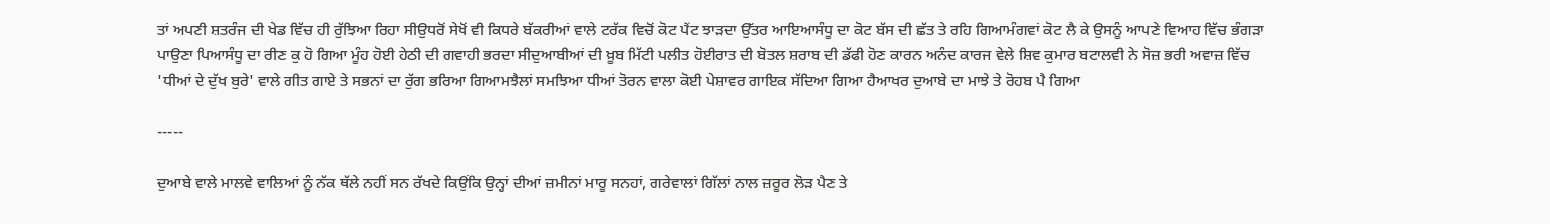ਤਾਂ ਅਪਣੀ ਸ਼ਤਰੰਜ ਦੀ ਖੇਡ ਵਿੱਚ ਹੀ ਰੁੱਝਿਆ ਰਿਹਾ ਸੀਉਧਰੋਂ ਸੇਖੋਂ ਵੀ ਕਿਧਰੇ ਬੱਕਰੀਆਂ ਵਾਲੇ ਟਰੱਕ ਵਿਚੋਂ ਕੋਟ ਪੈਂਟ ਝਾੜਦਾ ਉੱਤਰ ਆਇਆਸੰਧੂ ਦਾ ਕੋਟ ਬੱਸ ਦੀ ਛੱਤ ਤੇ ਰਹਿ ਗਿਆਮੰਗਵਾਂ ਕੋਟ ਲੈ ਕੇ ਉਸਨੂੰ ਆਪਣੇ ਵਿਆਹ ਵਿੱਚ ਭੰਗੜਾ ਪਾਉਣਾ ਪਿਆਸੰਧੂ ਦਾ ਰੀਣ ਕੁ ਹੋ ਗਿਆ ਮੂੰਹ ਹੋਈ ਹੇਠੀ ਦੀ ਗਵਾਹੀ ਭਰਦਾ ਸੀਦੁਆਬੀਆਂ ਦੀ ਖ਼ੂਬ ਮਿੱਟੀ ਪਲੀਤ ਹੋਈਰਾਤ ਦੀ ਬੋਤਲ ਸ਼ਰਾਬ ਦੀ ਡੱਫੀ ਹੋਣ ਕਾਰਨ ਅਨੰਦ ਕਾਰਜ ਵੇਲੇ ਸ਼ਿਵ ਕੁਮਾਰ ਬਟਾਲਵੀ ਨੇ ਸੋਜ਼ ਭਰੀ ਅਵਾਜ਼ ਵਿੱਚ 'ਧੀਆਂ ਦੇ ਦੁੱਖ ਬੁਰੇ' ਵਾਲੇ ਗੀਤ ਗਾਏ ਤੇ ਸਭਨਾਂ ਦਾ ਰੁੱਗ ਭਰਿਆ ਗਿਆਮਝੈਲਾਂ ਸਮਝਿਆ ਧੀਆਂ ਤੋਰਨ ਵਾਲਾ ਕੋਈ ਪੇਸ਼ਾਵਰ ਗਾਇਕ ਸੱਦਿਆ ਗਿਆ ਹੈਆਖਰ ਦੁਆਬੇ ਦਾ ਮਾਝੇ ਤੇ ਰੋਹਬ ਪੈ ਗਿਆ

-----

ਦੁਆਬੇ ਵਾਲੇ ਮਾਲਵੇ ਵਾਲਿਆਂ ਨੂੰ ਨੱਕ ਥੱਲੇ ਨਹੀਂ ਸਨ ਰੱਖਦੇ ਕਿਉਂਕਿ ਉਨ੍ਹਾਂ ਦੀਆਂ ਜ਼ਮੀਨਾਂ ਮਾਰੂ ਸਨਹਾਂ, ਗਰੇਵਾਲਾਂ ਗਿੱਲਾਂ ਨਾਲ ਜ਼ਰੂਰ ਲੋੜ ਪੈਣ ਤੇ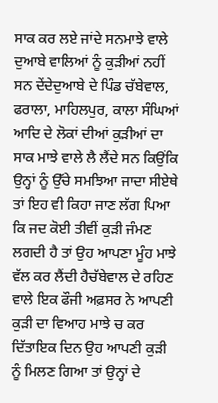ਸਾਕ ਕਰ ਲਏ ਜਾਂਦੇ ਸਨਮਾਝੇ ਵਾਲੇ ਦੁਆਬੇ ਵਾਲਿਆਂ ਨੂੰ ਕੁੜੀਆਂ ਨਹੀਂ ਸਨ ਦੇਂਦੇਦੁਆਬੇ ਦੇ ਪਿੰਡ ਚੱਬੇਵਾਲ, ਫਰਾਲਾ, ਮਾਹਿਲਪੁਰ, ਕਾਲਾ ਸੰਘਿਆਂ ਆਦਿ ਦੇ ਲੋਕਾਂ ਦੀਆਂ ਕੁੜੀਆਂ ਦਾ ਸਾਕ ਮਾਝੇ ਵਾਲੇ ਲੈ ਲੈਂਦੇ ਸਨ ਕਿਉਂਕਿ ਉਨ੍ਹਾਂ ਨੂੰ ਉੱਚੇ ਸਮਝਿਆ ਜਾਦਾ ਸੀਏਥੇ ਤਾਂ ਇਹ ਵੀ ਕਿਹਾ ਜਾਣ ਲੱਗ ਪਿਆ ਕਿ ਜਦ ਕੋਈ ਤੀਵੀਂ ਕੁੜੀ ਜੰਮਣ ਲਗਦੀ ਹੈ ਤਾਂ ਉਹ ਆਪਣਾ ਮੂੰਹ ਮਾਝੇ ਵੱਲ ਕਰ ਲੈਂਦੀ ਹੈਚੱਬੇਵਾਲ ਦੇ ਰਹਿਣ ਵਾਲੇ ਇਕ ਫੌਜੀ ਅਫ਼ਸਰ ਨੇ ਆਪਣੀ ਕੁੜੀ ਦਾ ਵਿਆਹ ਮਾਝੇ ਚ ਕਰ ਦਿੱਤਾਇਕ ਦਿਨ ਉਹ ਆਪਣੀ ਕੁੜੀ ਨੂੰ ਮਿਲਣ ਗਿਆ ਤਾਂ ਉਨ੍ਹਾਂ ਦੇ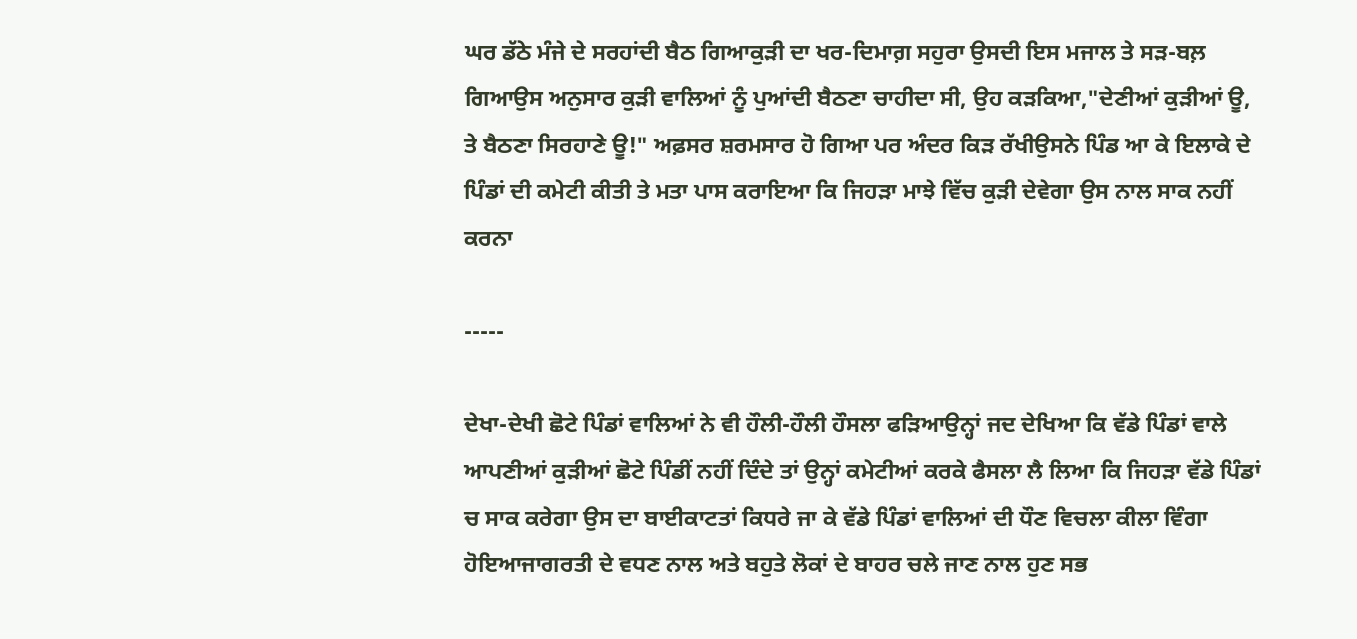ਘਰ ਡੱਠੇ ਮੰਜੇ ਦੇ ਸਰਹਾਂਦੀ ਬੈਠ ਗਿਆਕੁੜੀ ਦਾ ਖਰ-ਦਿਮਾਗ਼ ਸਹੁਰਾ ਉਸਦੀ ਇਸ ਮਜਾਲ ਤੇ ਸੜ-ਬਲ਼ ਗਿਆਉਸ ਅਨੁਸਾਰ ਕੁੜੀ ਵਾਲਿਆਂ ਨੂੰ ਪੁਆਂਦੀ ਬੈਠਣਾ ਚਾਹੀਦਾ ਸੀ, ਉਹ ਕੜਕਿਆ,"ਦੇਣੀਆਂ ਕੁੜੀਆਂ ਊ, ਤੇ ਬੈਠਣਾ ਸਿਰਹਾਣੇ ਊ!" ਅਫ਼ਸਰ ਸ਼ਰਮਸਾਰ ਹੋ ਗਿਆ ਪਰ ਅੰਦਰ ਕਿੜ ਰੱਖੀਉਸਨੇ ਪਿੰਡ ਆ ਕੇ ਇਲਾਕੇ ਦੇ ਪਿੰਡਾਂ ਦੀ ਕਮੇਟੀ ਕੀਤੀ ਤੇ ਮਤਾ ਪਾਸ ਕਰਾਇਆ ਕਿ ਜਿਹੜਾ ਮਾਝੇ ਵਿੱਚ ਕੁੜੀ ਦੇਵੇਗਾ ਉਸ ਨਾਲ ਸਾਕ ਨਹੀਂ ਕਰਨਾ

-----

ਦੇਖਾ-ਦੇਖੀ ਛੋਟੇ ਪਿੰਡਾਂ ਵਾਲਿਆਂ ਨੇ ਵੀ ਹੌਲੀ-ਹੌਲੀ ਹੌਸਲਾ ਫੜਿਆਉਨ੍ਹਾਂ ਜਦ ਦੇਖਿਆ ਕਿ ਵੱਡੇ ਪਿੰਡਾਂ ਵਾਲੇ ਆਪਣੀਆਂ ਕੁੜੀਆਂ ਛੋਟੇ ਪਿੰਡੀਂ ਨਹੀਂ ਦਿੰਦੇ ਤਾਂ ਉਨ੍ਹਾਂ ਕਮੇਟੀਆਂ ਕਰਕੇ ਫੈਸਲਾ ਲੈ ਲਿਆ ਕਿ ਜਿਹੜਾ ਵੱਡੇ ਪਿੰਡਾਂ ਚ ਸਾਕ ਕਰੇਗਾ ਉਸ ਦਾ ਬਾਈਕਾਟਤਾਂ ਕਿਧਰੇ ਜਾ ਕੇ ਵੱਡੇ ਪਿੰਡਾਂ ਵਾਲਿਆਂ ਦੀ ਧੌਣ ਵਿਚਲਾ ਕੀਲਾ ਵਿੰਗਾ ਹੋਇਆਜਾਗਰਤੀ ਦੇ ਵਧਣ ਨਾਲ ਅਤੇ ਬਹੁਤੇ ਲੋਕਾਂ ਦੇ ਬਾਹਰ ਚਲੇ ਜਾਣ ਨਾਲ ਹੁਣ ਸਭ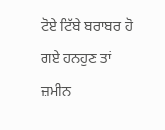ਟੋਏ ਟਿੱਬੇ ਬਰਾਬਰ ਹੋ ਗਏ ਹਨਹੁਣ ਤਾਂ ਜ਼ਮੀਨ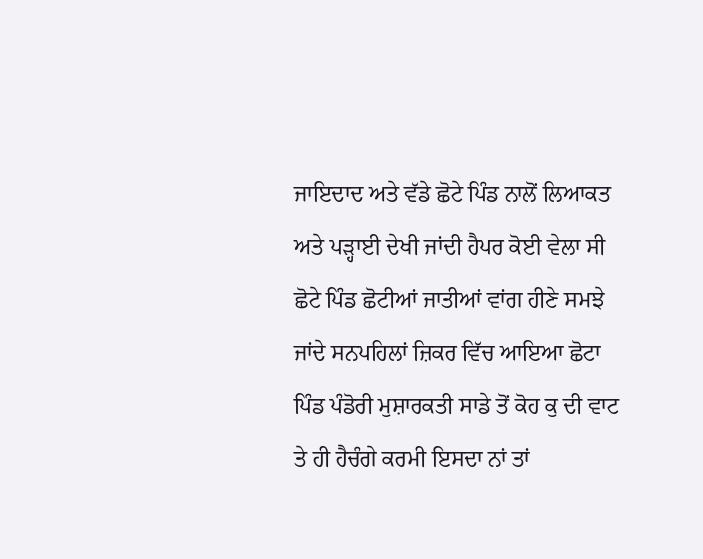ਜਾਇਦਾਦ ਅਤੇ ਵੱਡੇ ਛੋਟੇ ਪਿੰਡ ਨਾਲੋਂ ਲਿਆਕਤ ਅਤੇ ਪੜ੍ਹਾਈ ਦੇਖੀ ਜਾਂਦੀ ਹੈਪਰ ਕੋਈ ਵੇਲਾ ਸੀ ਛੋਟੇ ਪਿੰਡ ਛੋਟੀਆਂ ਜਾਤੀਆਂ ਵਾਂਗ ਹੀਣੇ ਸਮਝੇ ਜਾਂਦੇ ਸਨਪਹਿਲਾਂ ਜ਼ਿਕਰ ਵਿੱਚ ਆਇਆ ਛੋਟਾ ਪਿੰਡ ਪੰਡੋਰੀ ਮੁਸ਼ਾਰਕਤੀ ਸਾਡੇ ਤੋਂ ਕੋਹ ਕੁ ਦੀ ਵਾਟ ਤੇ ਹੀ ਹੈਚੰਗੇ ਕਰਮੀ ਇਸਦਾ ਨਾਂ ਤਾਂ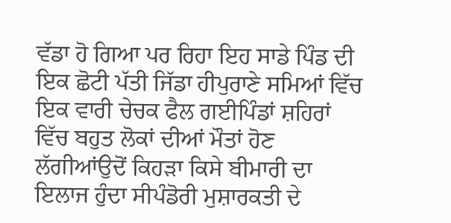ਵੱਡਾ ਹੋ ਗਿਆ ਪਰ ਰਿਹਾ ਇਹ ਸਾਡੇ ਪਿੰਡ ਦੀ ਇਕ ਛੋਟੀ ਪੱਤੀ ਜਿੱਡਾ ਹੀਪੁਰਾਣੇ ਸਮਿਆਂ ਵਿੱਚ ਇਕ ਵਾਰੀ ਚੇਚਕ ਫੈਲ ਗਈਪਿੰਡਾਂ ਸ਼ਹਿਰਾਂ ਵਿੱਚ ਬਹੁਤ ਲੋਕਾਂ ਦੀਆਂ ਮੌਤਾਂ ਹੋਣ ਲੱਗੀਆਂਉਦੋਂ ਕਿਹੜਾ ਕਿਸੇ ਬੀਮਾਰੀ ਦਾ ਇਲਾਜ ਹੁੰਦਾ ਸੀਪੰਡੋਰੀ ਮੁਸ਼ਾਰਕਤੀ ਦੇ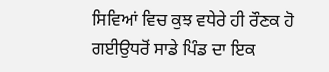ਸਿਵਿਆਂ ਵਿਚ ਕੁਝ ਵਧੇਰੇ ਹੀ ਰੌਣਕ ਹੋ ਗਈਉਧਰੋਂ ਸਾਡੇ ਪਿੰਡ ਦਾ ਇਕ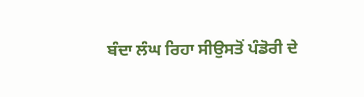ਬੰਦਾ ਲੰਘ ਰਿਹਾ ਸੀਉਸਤੋਂ ਪੰਡੋਰੀ ਦੇ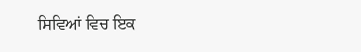ਸਿਵਿਆਂ ਵਿਚ ਇਕ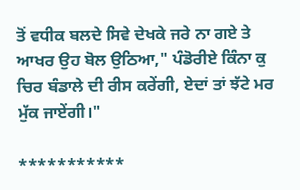ਤੋਂ ਵਧੀਕ ਬਲਦੇ ਸਿਵੇ ਦੇਖਕੇ ਜਰੇ ਨਾ ਗਏ ਤੇ ਆਖਰ ਉਹ ਬੋਲ ਉਠਿਆ," ਪੰਡੋਰੀਏ ਕਿੰਨਾ ਕੁ ਚਿਰ ਬੰਡਾਲੇ ਦੀ ਰੀਸ ਕਰੇਂਗੀ, ਏਦਾਂ ਤਾਂ ਝੱਟੇ ਮਰ ਮੁੱਕ ਜਾਏਂਗੀ।"

***********